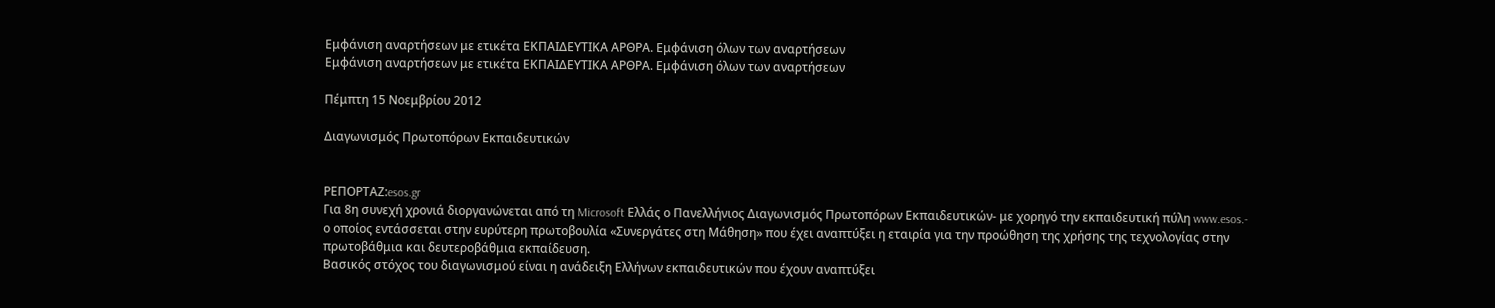Εμφάνιση αναρτήσεων με ετικέτα ΕΚΠΑΙΔΕΥΤΙΚΑ ΑΡΘΡΑ. Εμφάνιση όλων των αναρτήσεων
Εμφάνιση αναρτήσεων με ετικέτα ΕΚΠΑΙΔΕΥΤΙΚΑ ΑΡΘΡΑ. Εμφάνιση όλων των αναρτήσεων

Πέμπτη 15 Νοεμβρίου 2012

Διαγωνισμός Πρωτοπόρων Εκπαιδευτικών


ΡΕΠΟΡΤΑΖ:esos.gr
Για 8η συνεχή χρονιά διοργανώνεται από τη Microsoft Ελλάς ο Πανελλήνιος Διαγωνισμός Πρωτοπόρων Εκπαιδευτικών- με χορηγό την εκπαιδευτική πύλη www.esos.- ο οποίος εντάσσεται στην ευρύτερη πρωτοβουλία «Συνεργάτες στη Μάθηση» που έχει αναπτύξει η εταιρία για την προώθηση της χρήσης της τεχνολογίας στην πρωτοβάθμια και δευτεροβάθμια εκπαίδευση.
Βασικός στόχος του διαγωνισμού είναι η ανάδειξη Ελλήνων εκπαιδευτικών που έχουν αναπτύξει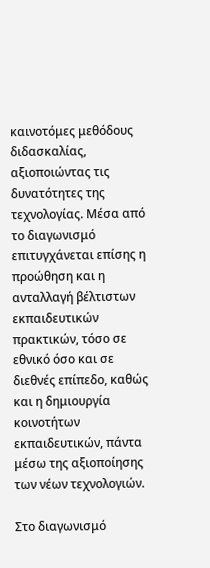καινοτόμες μεθόδους διδασκαλίας, αξιοποιώντας τις δυνατότητες της τεχνολογίας. Μέσα από το διαγωνισμό επιτυγχάνεται επίσης η προώθηση και η ανταλλαγή βέλτιστων εκπαιδευτικών πρακτικών, τόσο σε εθνικό όσο και σε διεθνές επίπεδο, καθώς και η δημιουργία κοινοτήτων εκπαιδευτικών, πάντα μέσω της αξιοποίησης των νέων τεχνολογιών.

Στο διαγωνισμό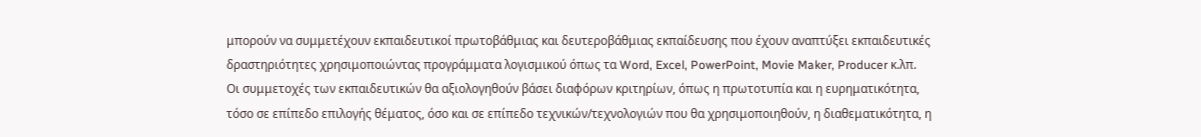μπορούν να συμμετέχουν εκπαιδευτικοί πρωτοβάθμιας και δευτεροβάθμιας εκπαίδευσης που έχουν αναπτύξει εκπαιδευτικές δραστηριότητες χρησιμοποιώντας προγράμματα λογισμικού όπως τα Word, Excel, PowerPoint, Movie Maker, Producer κ.λπ.
Οι συμμετοχές των εκπαιδευτικών θα αξιολογηθούν βάσει διαφόρων κριτηρίων, όπως η πρωτοτυπία και η ευρηματικότητα, τόσο σε επίπεδο επιλογής θέματος, όσο και σε επίπεδο τεχνικών/τεχνολογιών που θα χρησιμοποιηθούν, η διαθεματικότητα, η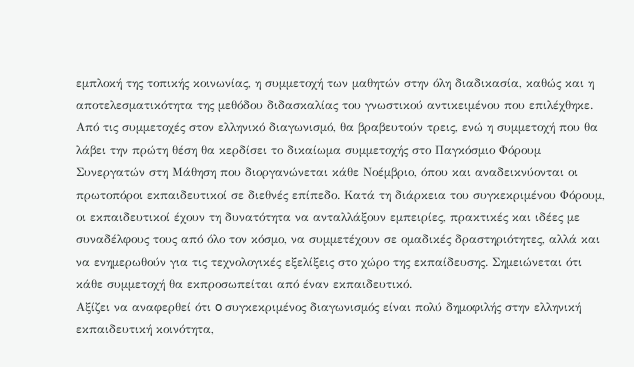εμπλοκή της τοπικής κοινωνίας, η συμμετοχή των μαθητών στην όλη διαδικασία, καθώς και η αποτελεσματικότητα της μεθόδου διδασκαλίας του γνωστικού αντικειμένου που επιλέχθηκε.
Από τις συμμετοχές στον ελληνικό διαγωνισμό, θα βραβευτούν τρεις, ενώ η συμμετοχή που θα λάβει την πρώτη θέση θα κερδίσει το δικαίωμα συμμετοχής στο Παγκόσμιο Φόρουμ Συνεργατών στη Μάθηση που διοργανώνεται κάθε Νοέμβριο, όπου και αναδεικνύονται οι πρωτοπόροι εκπαιδευτικοί σε διεθνές επίπεδο. Κατά τη διάρκεια του συγκεκριμένου Φόρουμ, οι εκπαιδευτικοί έχουν τη δυνατότητα να ανταλλάξουν εμπειρίες, πρακτικές και ιδέες με συναδέλφους τους από όλο τον κόσμο, να συμμετέχουν σε ομαδικές δραστηριότητες, αλλά και να ενημερωθούν για τις τεχνολογικές εξελίξεις στο χώρο της εκπαίδευσης. Σημειώνεται ότι κάθε συμμετοχή θα εκπροσωπείται από έναν εκπαιδευτικό.
Αξίζει να αναφερθεί ότι o συγκεκριμένος διαγωνισμός είναι πολύ δημοφιλής στην ελληνική εκπαιδευτική κοινότητα,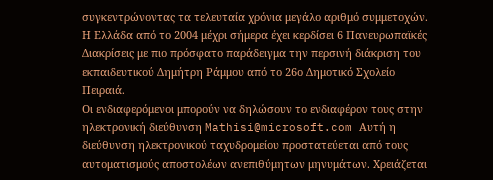συγκεντρώνοντας τα τελευταία χρόνια μεγάλο αριθμό συμμετοχών. Η Ελλάδα από το 2004 μέχρι σήμερα έχει κερδίσει 6 Πανευρωπαϊκές Διακρίσεις με πιο πρόσφατο παράδειγμα την περσινή διάκριση του εκπαιδευτικού Δημήτρη Ράμμου από το 26ο Δημοτικό Σχολείο Πειραιά.
Οι ενδιαφερόμενοι μπορούν να δηλώσουν το ενδιαφέρον τους στην ηλεκτρονική διεύθυνση Mathisi@microsoft.com Αυτή η διεύθυνση ηλεκτρονικού ταχυδρομείου προστατεύεται από τους αυτοματισμούς αποστολέων ανεπιθύμητων μηνυμάτων. Χρειάζεται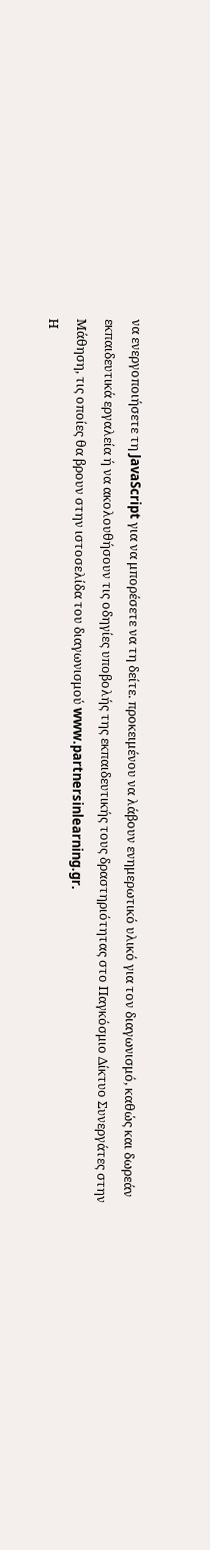να ενεργοποιήσετε τη JavaScript για να μπορέσετε να τη δείτε. προκειμένου να λάβουν ενημερωτικό υλικό για τον διαγωνισμό, καθώς και δωρεάν εκπαιδευτικά εργαλεία ή να ακολουθήσουν τις οδηγίες υποβολής της εκπαιδευτικής τους δραστηριότητας στο Παγκόσμιο Δίκτυο Συνεργάτες στην Μάθηση, τις οποίες θα βρουν στην ιστοσελίδα του διαγωνισμού www.partnersinlearning.gr.
Η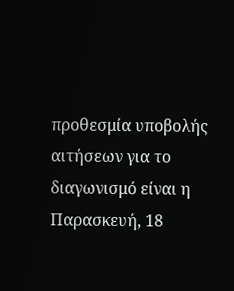προθεσμία υποβολής αιτήσεων για το διαγωνισμό είναι η Παρασκευή, 18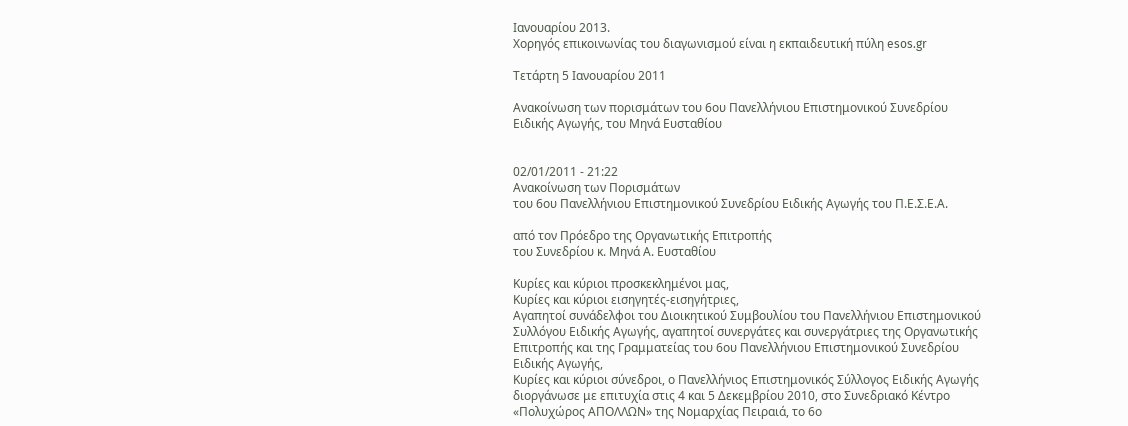Ιανουαρίου 2013.
Χορηγός επικοινωνίας του διαγωνισμού είναι η εκπαιδευτική πύλη esos.gr

Τετάρτη 5 Ιανουαρίου 2011

Ανακοίνωση των πορισμάτων του 6ου Πανελλήνιου Επιστημονικού Συνεδρίου Ειδικής Αγωγής, του Μηνά Ευσταθίου


02/01/2011 - 21:22
Ανακοίνωση των Πορισμάτων
του 6ου Πανελλήνιου Επιστημονικού Συνεδρίου Ειδικής Αγωγής του Π.Ε.Σ.Ε.Α.

από τον Πρόεδρο της Οργανωτικής Επιτροπής
του Συνεδρίου κ. Μηνά Α. Ευσταθίου

Κυρίες και κύριοι προσκεκλημένοι μας,
Κυρίες και κύριοι εισηγητές-εισηγήτριες,
Αγαπητοί συνάδελφοι του Διοικητικού Συμβουλίου του Πανελλήνιου Επιστημονικού Συλλόγου Ειδικής Αγωγής, αγαπητοί συνεργάτες και συνεργάτριες της Οργανωτικής Επιτροπής και της Γραμματείας του 6ου Πανελλήνιου Επιστημονικού Συνεδρίου Ειδικής Αγωγής,
Κυρίες και κύριοι σύνεδροι, ο Πανελλήνιος Επιστημονικός Σύλλογος Ειδικής Αγωγής διοργάνωσε με επιτυχία στις 4 και 5 Δεκεμβρίου 2010, στο Συνεδριακό Κέντρο «Πολυχώρος ΑΠΟΛΛΩΝ» της Νομαρχίας Πειραιά, το 6ο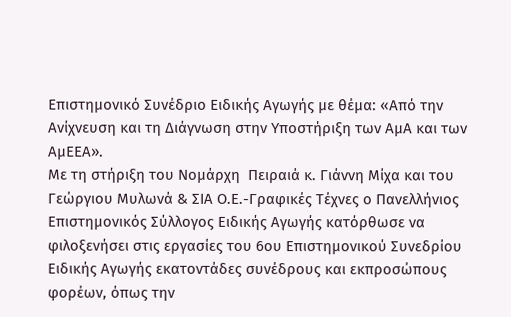Επιστημονικό Συνέδριο Ειδικής Αγωγής με θέμα: «Από την Ανίχνευση και τη Διάγνωση στην Υποστήριξη των ΑμΑ και των ΑμΕΕΑ».
Με τη στήριξη του Νομάρχη  Πειραιά κ. Γιάννη Μίχα και του Γεώργιου Μυλωνά & ΣΙΑ Ο.Ε.-Γραφικές Τέχνες ο Πανελλήνιος Επιστημονικός Σύλλογος Ειδικής Αγωγής κατόρθωσε να φιλοξενήσει στις εργασίες του 6ου Επιστημονικού Συνεδρίου Ειδικής Αγωγής εκατοντάδες συνέδρους και εκπροσώπους φορέων, όπως την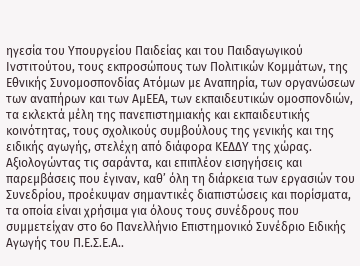ηγεσία του Υπουργείου Παιδείας και του Παιδαγωγικού Ινστιτούτου, τους εκπροσώπους των Πολιτικών Κομμάτων, της Εθνικής Συνομοσπονδίας Ατόμων με Αναπηρία, των οργανώσεων των αναπήρων και των ΑμΕΕΑ, των εκπαιδευτικών ομοσπονδιών, τα εκλεκτά μέλη της πανεπιστημιακής και εκπαιδευτικής κοινότητας, τους σχολικούς συμβούλους της γενικής και της ειδικής αγωγής, στελέχη από διάφορα ΚΕΔΔΥ της χώρας.
Αξιολογώντας τις σαράντα, και επιπλέον εισηγήσεις και παρεμβάσεις που έγιναν, καθ’ όλη τη διάρκεια των εργασιών του Συνεδρίου, προέκυψαν σημαντικές διαπιστώσεις και πορίσματα, τα οποία είναι χρήσιμα για όλους τους συνέδρους που συμμετείχαν στο 6ο Πανελλήνιο Επιστημονικό Συνέδριο Ειδικής Αγωγής του Π.Ε.Σ.Ε.Α..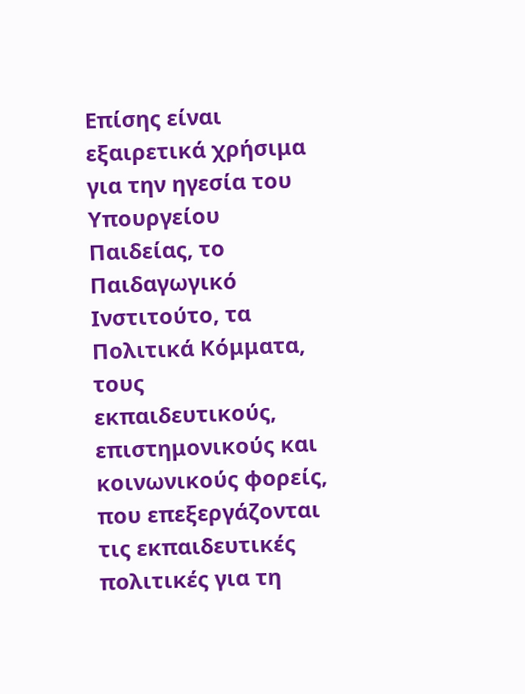Επίσης είναι εξαιρετικά χρήσιμα για την ηγεσία του Υπουργείου Παιδείας, το Παιδαγωγικό Ινστιτούτο, τα Πολιτικά Κόμματα, τους εκπαιδευτικούς, επιστημονικούς και κοινωνικούς φορείς, που επεξεργάζονται τις εκπαιδευτικές πολιτικές για τη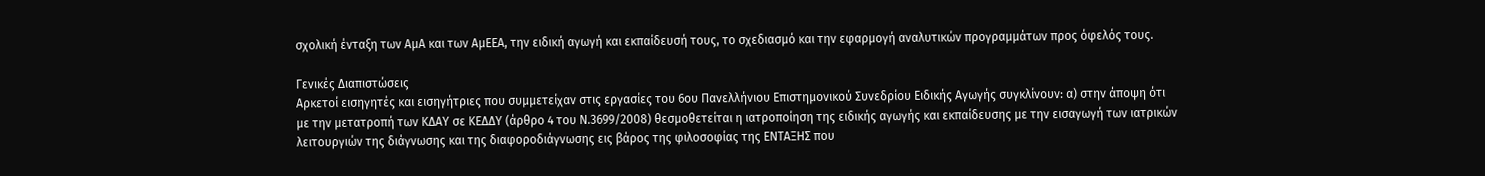σχολική ένταξη των ΑμΑ και των ΑμΕΕΑ, την ειδική αγωγή και εκπαίδευσή τους, το σχεδιασμό και την εφαρμογή αναλυτικών προγραμμάτων προς όφελός τους.

Γενικές Διαπιστώσεις
Αρκετοί εισηγητές και εισηγήτριες που συμμετείχαν στις εργασίες του 6ου Πανελλήνιου Επιστημονικού Συνεδρίου Ειδικής Αγωγής συγκλίνουν: α) στην άποψη ότι με την μετατροπή των ΚΔΑΥ σε ΚΕΔΔΥ (άρθρο 4 του Ν.3699/2008) θεσμοθετείται η ιατροποίηση της ειδικής αγωγής και εκπαίδευσης με την εισαγωγή των ιατρικών λειτουργιών της διάγνωσης και της διαφοροδιάγνωσης εις βάρος της φιλοσοφίας της ΕΝΤΑΞΗΣ που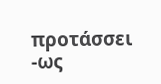προτάσσει -ως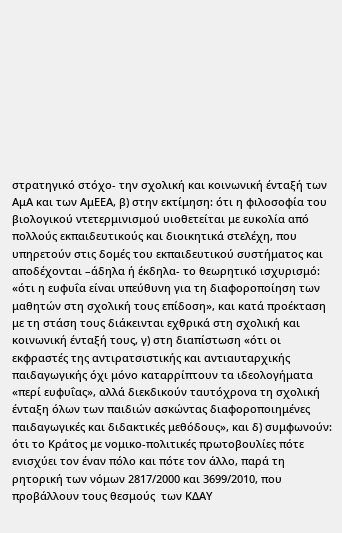στρατηγικό στόχο- την σχολική και κοινωνική ένταξή των ΑμΑ και των ΑμΕΕΑ, β) στην εκτίμηση: ότι η φιλοσοφία του βιολογικού ντετερμινισμού υιοθετείται με ευκολία από πολλούς εκπαιδευτικούς και διοικητικά στελέχη, που υπηρετούν στις δομές του εκπαιδευτικού συστήματος και αποδέχονται –άδηλα ή έκδηλα- το θεωρητικό ισχυρισμό: «ότι η ευφυΐα είναι υπεύθυνη για τη διαφοροποίηση των μαθητών στη σχολική τους επίδοση», και κατά προέκταση με τη στάση τους διάκεινται εχθρικά στη σχολική και κοινωνική ένταξή τους, γ) στη διαπίστωση «ότι οι εκφραστές της αντιρατσιστικής και αντιαυταρχικής παιδαγωγικής όχι μόνο καταρρίπτουν τα ιδεολογήματα «περί ευφυΐας», αλλά διεκδικούν ταυτόχρονα τη σχολική ένταξη όλων των παιδιών ασκώντας διαφοροποιημένες παιδαγωγικές και διδακτικές μεθόδους», και δ) συμφωνούν: ότι το Κράτος με νομικο-πολιτικές πρωτοβουλίες πότε ενισχύει τον έναν πόλο και πότε τον άλλο, παρά τη ρητορική των νόμων 2817/2000 και 3699/2010, που προβάλλουν τους θεσμούς  των ΚΔΑΥ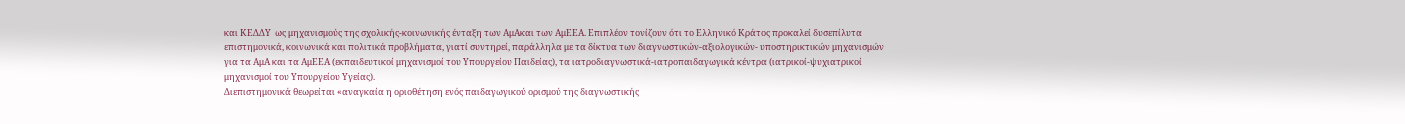και ΚΕΔΔΥ  ως μηχανισμούς της σχολικής-κοινωνικής ένταξη των ΑμΑκαι των ΑμΕΕΑ. Επιπλέον τονίζουν ότι το Ελληνικό Κράτος προκαλεί δυσεπίλυτα επιστημονικά, κοινωνικά και πολιτικά προβλήματα, γιατί συντηρεί, παράλληλα με τα δίκτυα των διαγνωστικών-αξιολογικών- υποστηρικτικών μηχανισμών για τα ΑμΑ και τα ΑμΕΕΑ (εκπαιδευτικοί μηχανισμοί του Υπουργείου Παιδείας), τα ιατροδιαγνωστικά-ιατροπαιδαγωγικά κέντρα (ιατρικοί-ψυχιατρικοί μηχανισμοί του Υπουργείου Υγείας).
Διεπιστημονικά θεωρείται «αναγκαία η οριοθέτηση ενός παιδαγωγικού ορισμού της διαγνωστικής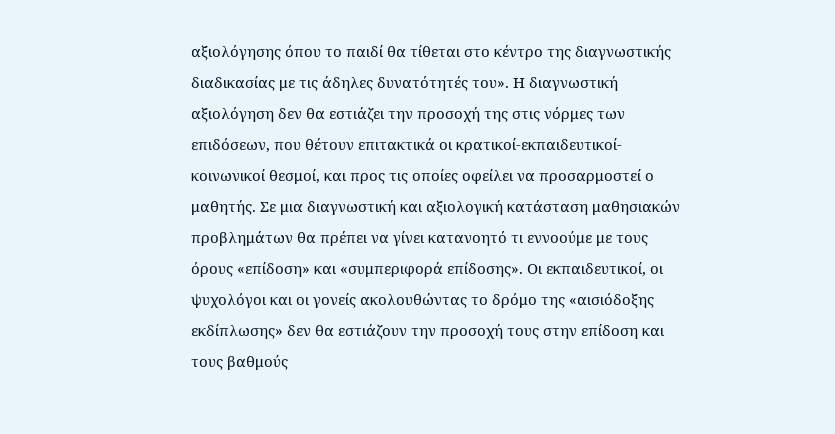αξιολόγησης όπου το παιδί θα τίθεται στο κέντρο της διαγνωστικής διαδικασίας με τις άδηλες δυνατότητές του». Η διαγνωστική αξιολόγηση δεν θα εστιάζει την προσοχή της στις νόρμες των επιδόσεων, που θέτουν επιτακτικά οι κρατικοί-εκπαιδευτικοί-κοινωνικοί θεσμοί, και προς τις οποίες οφείλει να προσαρμοστεί ο μαθητής. Σε μια διαγνωστική και αξιολογική κατάσταση μαθησιακών προβλημάτων θα πρέπει να γίνει κατανοητό τι εννοούμε με τους όρους «επίδοση» και «συμπεριφορά επίδοσης». Οι εκπαιδευτικοί, οι ψυχολόγοι και οι γονείς ακολουθώντας το δρόμο της «αισιόδοξης εκδίπλωσης» δεν θα εστιάζουν την προσοχή τους στην επίδοση και τους βαθμούς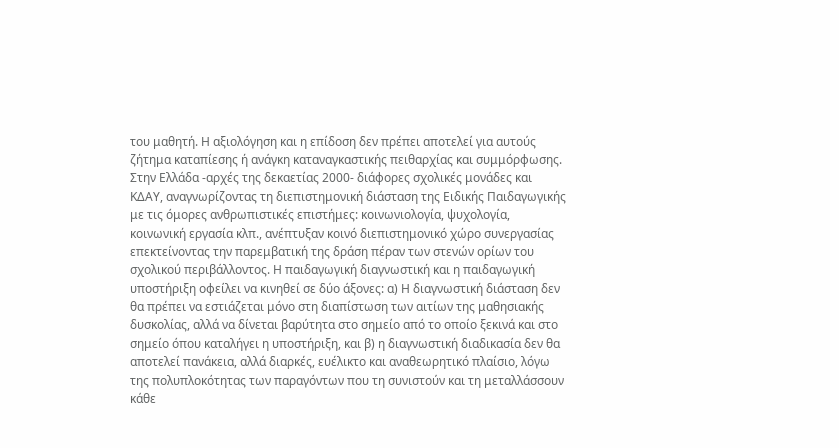του μαθητή. Η αξιολόγηση και η επίδοση δεν πρέπει αποτελεί για αυτούς ζήτημα καταπίεσης ή ανάγκη καταναγκαστικής πειθαρχίας και συμμόρφωσης.
Στην Ελλάδα -αρχές της δεκαετίας 2000- διάφορες σχολικές μονάδες και ΚΔΑΥ, αναγνωρίζοντας τη διεπιστημονική διάσταση της Ειδικής Παιδαγωγικής με τις όμορες ανθρωπιστικές επιστήμες: κοινωνιολογία, ψυχολογία, κοινωνική εργασία κλπ., ανέπτυξαν κοινό διεπιστημονικό χώρο συνεργασίας  επεκτείνοντας την παρεμβατική της δράση πέραν των στενών ορίων του σχολικού περιβάλλοντος. Η παιδαγωγική διαγνωστική και η παιδαγωγική υποστήριξη οφείλει να κινηθεί σε δύο άξονες: α) Η διαγνωστική διάσταση δεν θα πρέπει να εστιάζεται μόνο στη διαπίστωση των αιτίων της μαθησιακής δυσκολίας, αλλά να δίνεται βαρύτητα στο σημείο από το οποίο ξεκινά και στο σημείο όπου καταλήγει η υποστήριξη, και β) η διαγνωστική διαδικασία δεν θα αποτελεί πανάκεια, αλλά διαρκές, ευέλικτο και αναθεωρητικό πλαίσιο, λόγω της πολυπλοκότητας των παραγόντων που τη συνιστούν και τη μεταλλάσσουν κάθε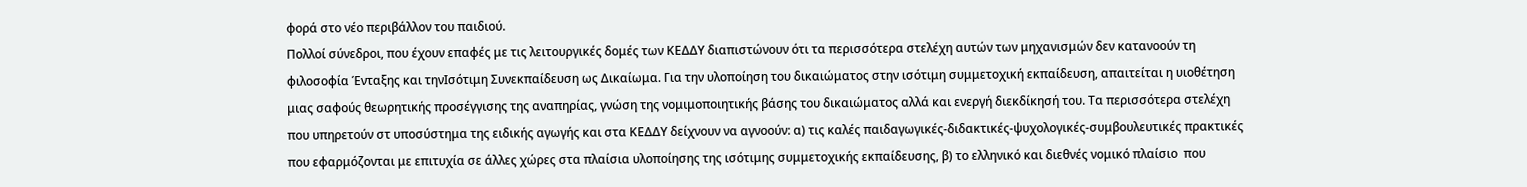φορά στο νέο περιβάλλον του παιδιού.
Πολλοί σύνεδροι, που έχουν επαφές με τις λειτουργικές δομές των ΚΕΔΔΥ διαπιστώνουν ότι τα περισσότερα στελέχη αυτών των μηχανισμών δεν κατανοούν τη φιλοσοφία Ένταξης και τηνΙσότιμη Συνεκπαίδευση ως Δικαίωμα. Για την υλοποίηση του δικαιώματος στην ισότιμη συμμετοχική εκπαίδευση, απαιτείται η υιοθέτηση μιας σαφούς θεωρητικής προσέγγισης της αναπηρίας, γνώση της νομιμοποιητικής βάσης του δικαιώματος αλλά και ενεργή διεκδίκησή του. Τα περισσότερα στελέχη που υπηρετούν στ υποσύστημα της ειδικής αγωγής και στα ΚΕΔΔΥ δείχνουν να αγνοούν: α) τις καλές παιδαγωγικές-διδακτικές-ψυχολογικές-συμβουλευτικές πρακτικές που εφαρμόζονται με επιτυχία σε άλλες χώρες στα πλαίσια υλοποίησης της ισότιμης συμμετοχικής εκπαίδευσης, β) το ελληνικό και διεθνές νομικό πλαίσιο  που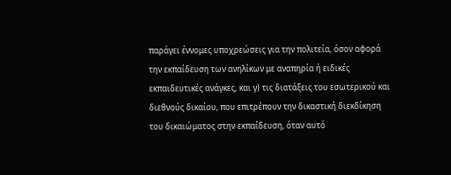παράγει έννομες υποχρεώσεις για την πολιτεία, όσον αφορά την εκπαίδευση των ανηλίκων με αναπηρία ή ειδικές εκπαιδευτικές ανάγκες, και γ) τις διατάξεις του εσωτερικού και διεθνούς δικαίου, που επιτρέπουν την δικαστική διεκδίκηση του δικαιώματος στην εκπαίδευση, όταν αυτό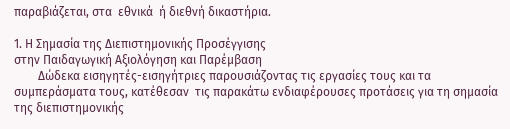παραβιάζεται, στα  εθνικά  ή διεθνή δικαστήρια.

1. Η Σημασία της Διεπιστημονικής Προσέγγισης
στην Παιδαγωγική Αξιολόγηση και Παρέμβαση
        Δώδεκα εισηγητές-εισηγήτριες παρουσιάζοντας τις εργασίες τους και τα συμπεράσματα τους, κατέθεσαν  τις παρακάτω ενδιαφέρουσες προτάσεις για τη σημασία της διεπιστημονικής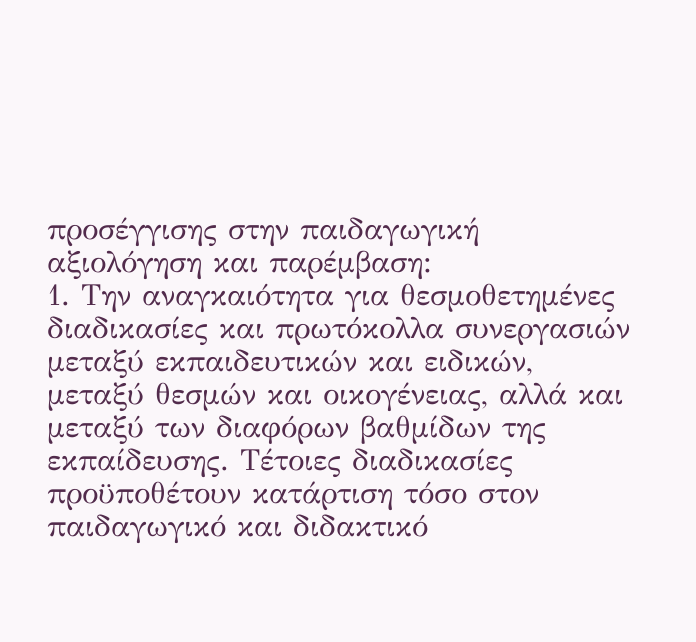προσέγγισης στην παιδαγωγική αξιολόγηση και παρέμβαση:
1. Την αναγκαιότητα για θεσμοθετημένες διαδικασίες και πρωτόκολλα συνεργασιών μεταξύ εκπαιδευτικών και ειδικών, μεταξύ θεσμών και οικογένειας, αλλά και μεταξύ των διαφόρων βαθμίδων της εκπαίδευσης. Τέτοιες διαδικασίες προϋποθέτουν κατάρτιση τόσο στον παιδαγωγικό και διδακτικό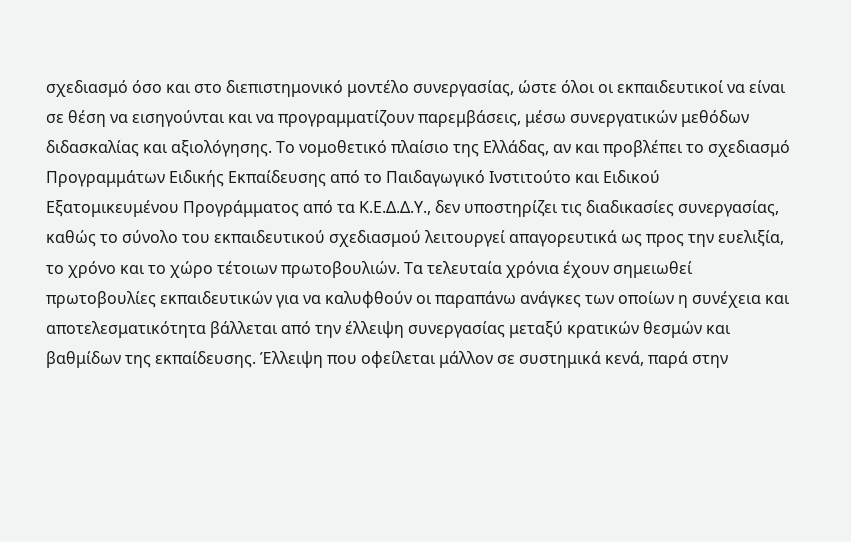σχεδιασμό όσο και στο διεπιστημονικό μοντέλο συνεργασίας, ώστε όλοι οι εκπαιδευτικοί να είναι σε θέση να εισηγούνται και να προγραμματίζουν παρεμβάσεις, μέσω συνεργατικών μεθόδων διδασκαλίας και αξιολόγησης. Το νομοθετικό πλαίσιο της Ελλάδας, αν και προβλέπει το σχεδιασμό Προγραμμάτων Ειδικής Εκπαίδευσης από το Παιδαγωγικό Ινστιτούτο και Ειδικού Εξατομικευμένου Προγράμματος από τα Κ.Ε.Δ.Δ.Υ., δεν υποστηρίζει τις διαδικασίες συνεργασίας, καθώς το σύνολο του εκπαιδευτικού σχεδιασμού λειτουργεί απαγορευτικά ως προς την ευελιξία, το χρόνο και το χώρο τέτοιων πρωτοβουλιών. Τα τελευταία χρόνια έχουν σημειωθεί πρωτοβουλίες εκπαιδευτικών για να καλυφθούν οι παραπάνω ανάγκες των οποίων η συνέχεια και αποτελεσματικότητα βάλλεται από την έλλειψη συνεργασίας μεταξύ κρατικών θεσμών και βαθμίδων της εκπαίδευσης. Έλλειψη που οφείλεται μάλλον σε συστημικά κενά, παρά στην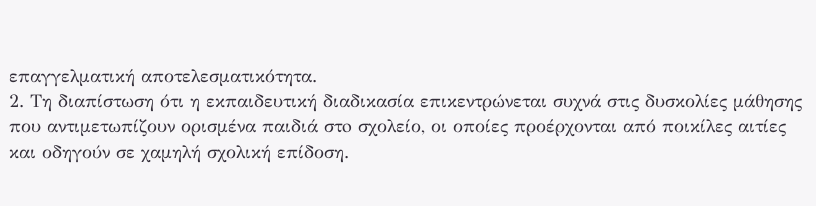επαγγελματική αποτελεσματικότητα.
2. Τη διαπίστωση ότι η εκπαιδευτική διαδικασία επικεντρώνεται συχνά στις δυσκολίες μάθησης που αντιμετωπίζουν ορισμένα παιδιά στo σχολείο, οι οποίες προέρχονται από ποικίλες αιτίες και οδηγούν σε χαμηλή σχολική επίδοση.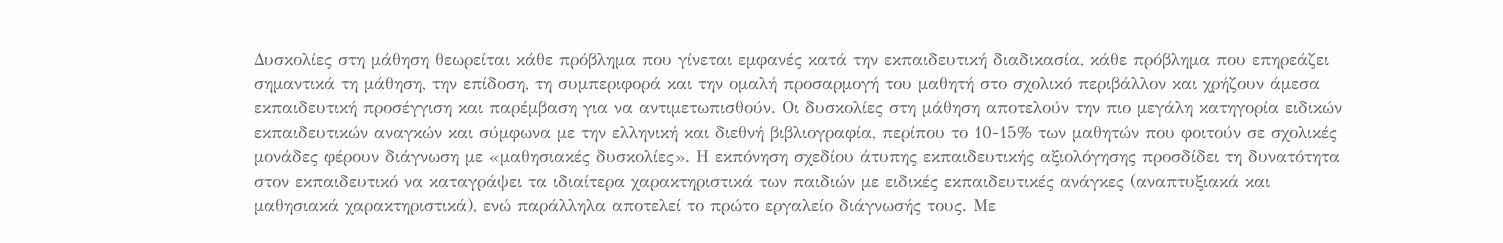Δυσκολίες στη μάθηση θεωρείται κάθε πρόβλημα που γίνεται εμφανές κατά την εκπαιδευτική διαδικασία, κάθε πρόβλημα που επηρεάζει σημαντικά τη μάθηση, την επίδοση, τη συμπεριφορά και την ομαλή προσαρμογή του μαθητή στο σχολικό περιβάλλον και χρήζουν άμεσα εκπαιδευτική προσέγγιση και παρέμβαση για να αντιμετωπισθούν. Οι δυσκολίες στη μάθηση αποτελούν την πιο μεγάλη κατηγορία ειδικών εκπαιδευτικών αναγκών και σύμφωνα με την ελληνική και διεθνή βιβλιογραφία, περίπου το 10-15% των μαθητών που φοιτούν σε σχολικές μονάδες φέρουν διάγνωση με «μαθησιακές δυσκολίες». Η εκπόνηση σχεδίου άτυπης εκπαιδευτικής αξιολόγησης προσδίδει τη δυνατότητα στον εκπαιδευτικό να καταγράψει τα ιδιαίτερα χαρακτηριστικά των παιδιών με ειδικές εκπαιδευτικές ανάγκες (αναπτυξιακά και μαθησιακά χαρακτηριστικά), ενώ παράλληλα αποτελεί το πρώτο εργαλείο διάγνωσής τους. Με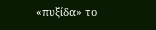«πυξίδα» το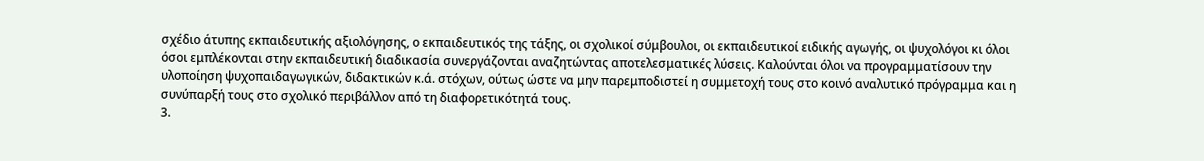σχέδιο άτυπης εκπαιδευτικής αξιολόγησης, ο εκπαιδευτικός της τάξης, οι σχολικοί σύμβουλοι, οι εκπαιδευτικοί ειδικής αγωγής, οι ψυχολόγοι κι όλοι όσοι εμπλέκονται στην εκπαιδευτική διαδικασία συνεργάζονται αναζητώντας αποτελεσματικές λύσεις. Καλούνται όλοι να προγραμματίσουν την  υλοποίηση ψυχοπαιδαγωγικών, διδακτικών κ.ά. στόχων, ούτως ώστε να μην παρεμποδιστεί η συμμετοχή τους στο κοινό αναλυτικό πρόγραμμα και η συνύπαρξή τους στο σχολικό περιβάλλον από τη διαφορετικότητά τους.
3.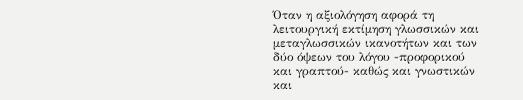Όταν η αξιολόγηση αφορά τη λειτουργική εκτίμηση γλωσσικών και μεταγλωσσικών ικανοτήτων και των δύο όψεων του λόγου -προφορικού και γραπτού- καθώς και γνωστικών και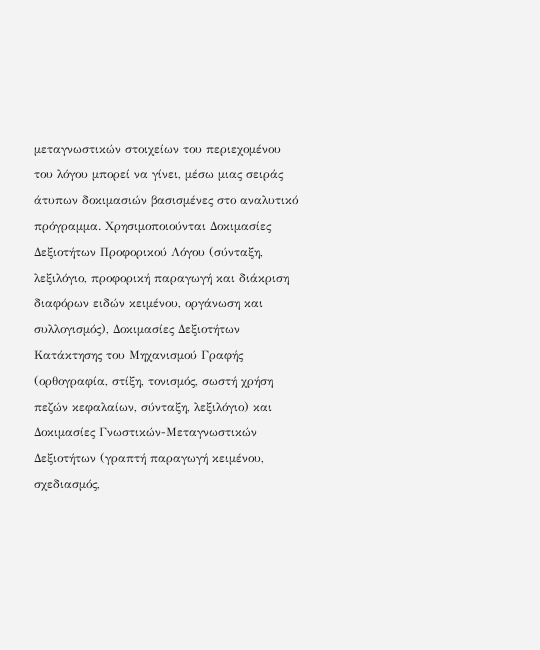μεταγνωστικών στοιχείων του περιεχομένου του λόγου μπορεί να γίνει, μέσω μιας σειράς άτυπων δοκιμασιών βασισμένες στο αναλυτικό πρόγραμμα. Χρησιμοποιούνται Δοκιμασίες Δεξιοτήτων Προφορικού Λόγου (σύνταξη, λεξιλόγιο, προφορική παραγωγή και διάκριση διαφόρων ειδών κειμένου, οργάνωση και συλλογισμός), Δοκιμασίες Δεξιοτήτων Κατάκτησης του Μηχανισμού Γραφής (ορθογραφία, στίξη, τονισμός, σωστή χρήση πεζών κεφαλαίων, σύνταξη, λεξιλόγιο) και Δοκιμασίες Γνωστικών-Μεταγνωστικών Δεξιοτήτων (γραπτή παραγωγή κειμένου, σχεδιασμός,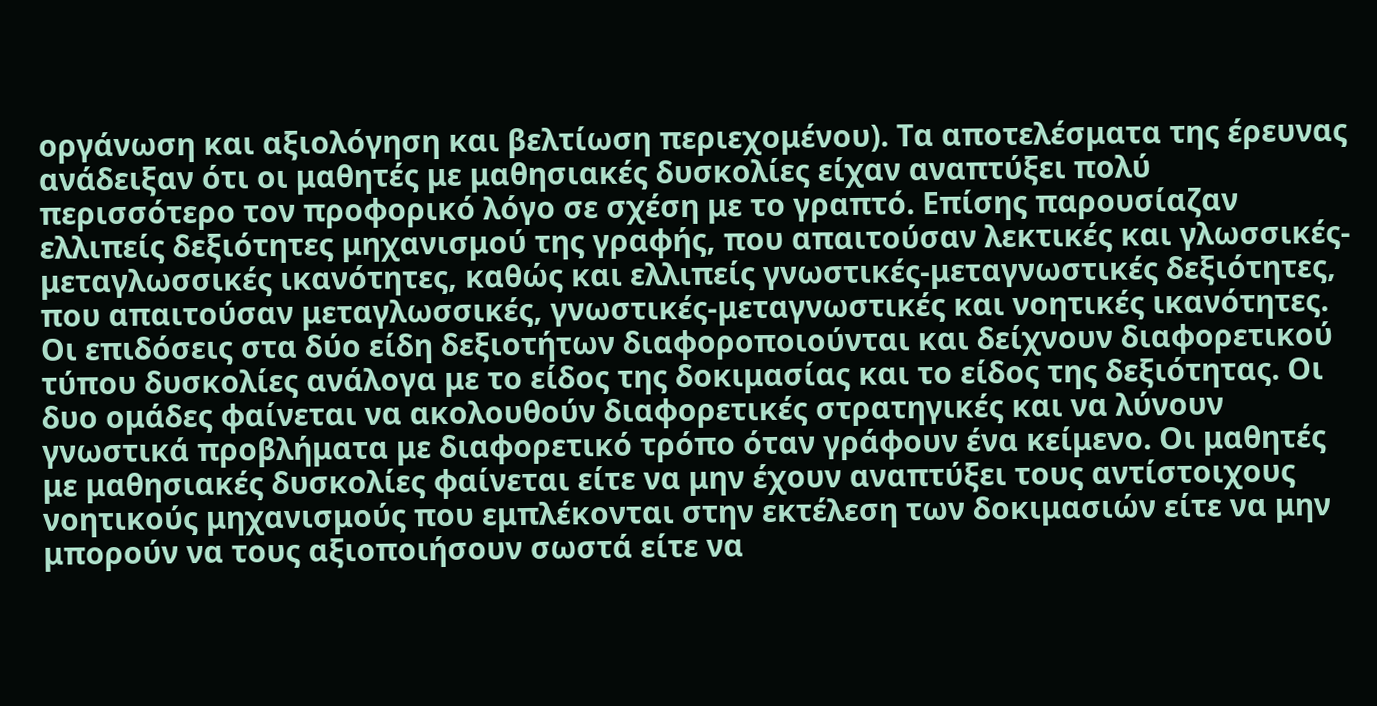οργάνωση και αξιολόγηση και βελτίωση περιεχομένου). Τα αποτελέσματα της έρευνας ανάδειξαν ότι οι μαθητές με μαθησιακές δυσκολίες είχαν αναπτύξει πολύ περισσότερο τον προφορικό λόγο σε σχέση με το γραπτό. Επίσης παρουσίαζαν ελλιπείς δεξιότητες μηχανισμού της γραφής, που απαιτούσαν λεκτικές και γλωσσικές-μεταγλωσσικές ικανότητες, καθώς και ελλιπείς γνωστικές-μεταγνωστικές δεξιότητες, που απαιτούσαν μεταγλωσσικές, γνωστικές-μεταγνωστικές και νοητικές ικανότητες. Οι επιδόσεις στα δύο είδη δεξιοτήτων διαφοροποιούνται και δείχνουν διαφορετικού τύπου δυσκολίες ανάλογα με το είδος της δοκιμασίας και το είδος της δεξιότητας. Οι δυο ομάδες φαίνεται να ακολουθούν διαφορετικές στρατηγικές και να λύνουν γνωστικά προβλήματα με διαφορετικό τρόπο όταν γράφουν ένα κείμενο. Οι μαθητές με μαθησιακές δυσκολίες φαίνεται είτε να μην έχουν αναπτύξει τους αντίστοιχους νοητικούς μηχανισμούς που εμπλέκονται στην εκτέλεση των δοκιμασιών είτε να μην μπορούν να τους αξιοποιήσουν σωστά είτε να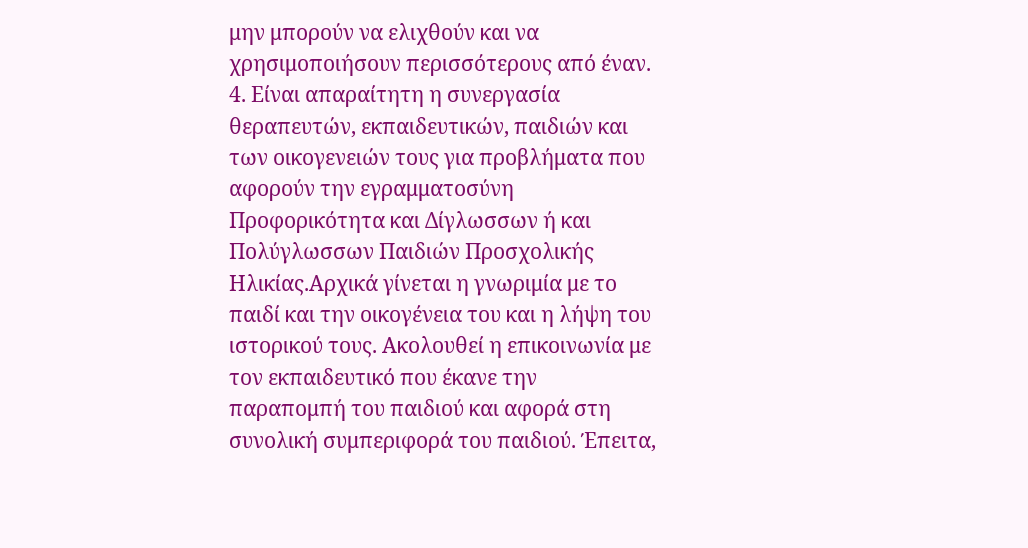μην μπορούν να ελιχθούν και να χρησιμοποιήσουν περισσότερους από έναν.
4. Είναι απαραίτητη η συνεργασία θεραπευτών, εκπαιδευτικών, παιδιών και των οικογενειών τους για προβλήματα που αφορούν την εγραμματοσύνη Προφορικότητα και Δίγλωσσων ή και Πολύγλωσσων Παιδιών Προσχολικής Ηλικίας.Αρχικά γίνεται η γνωριμία με το παιδί και την οικογένεια του και η λήψη του ιστορικού τους. Ακολουθεί η επικοινωνία με τον εκπαιδευτικό που έκανε την παραπομπή του παιδιού και αφορά στη συνολική συμπεριφορά του παιδιού. Έπειτα,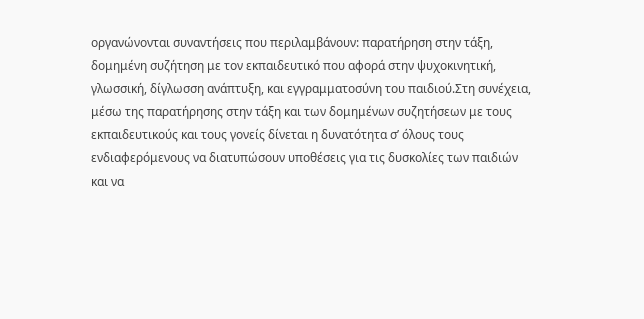οργανώνονται συναντήσεις που περιλαμβάνουν: παρατήρηση στην τάξη, δομημένη συζήτηση με τον εκπαιδευτικό που αφορά στην ψυχοκινητική, γλωσσική, δίγλωσση ανάπτυξη, και εγγραμματοσύνη του παιδιού.Στη συνέχεια, μέσω της παρατήρησης στην τάξη και των δομημένων συζητήσεων με τους εκπαιδευτικούς και τους γονείς δίνεται η δυνατότητα σ’ όλους τους ενδιαφερόμενους να διατυπώσουν υποθέσεις για τις δυσκολίες των παιδιών και να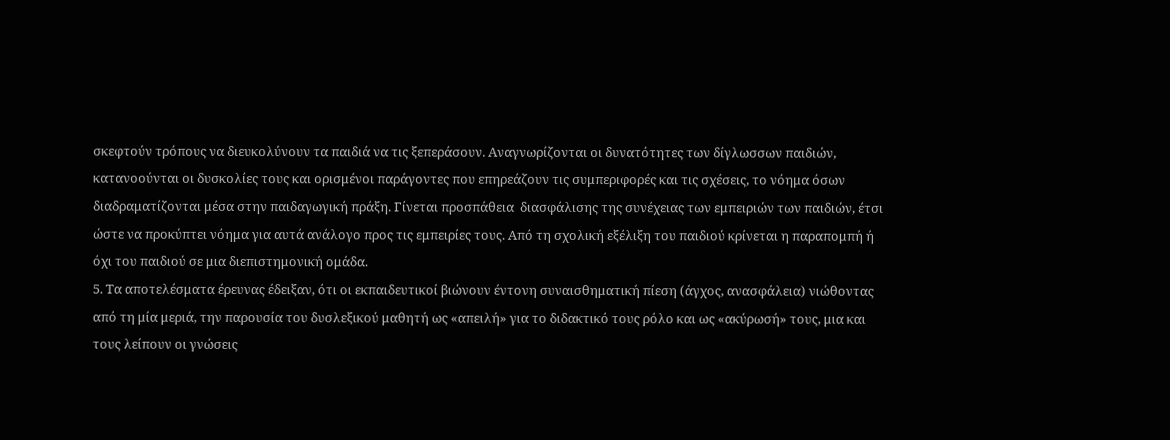σκεφτούν τρόπους να διευκολύνουν τα παιδιά να τις ξεπεράσουν. Αναγνωρίζονται οι δυνατότητες των δίγλωσσων παιδιών, κατανοούνται οι δυσκολίες τους και ορισμένοι παράγοντες που επηρεάζουν τις συμπεριφορές και τις σχέσεις, το νόημα όσων διαδραματίζονται μέσα στην παιδαγωγική πράξη. Γίνεται προσπάθεια  διασφάλισης της συνέχειας των εμπειριών των παιδιών, έτσι ώστε να προκύπτει νόημα για αυτά ανάλογο προς τις εμπειρίες τους. Από τη σχολική εξέλιξη του παιδιού κρίνεται η παραπομπή ή όχι του παιδιού σε μια διεπιστημονική ομάδα.
5. Τα αποτελέσματα έρευνας έδειξαν, ότι οι εκπαιδευτικοί βιώνουν έντονη συναισθηματική πίεση (άγχος, ανασφάλεια) νιώθοντας από τη μία μεριά, την παρουσία του δυσλεξικού μαθητή ως «απειλή» για το διδακτικό τους ρόλο και ως «ακύρωσή» τους, μια και τους λείπουν οι γνώσεις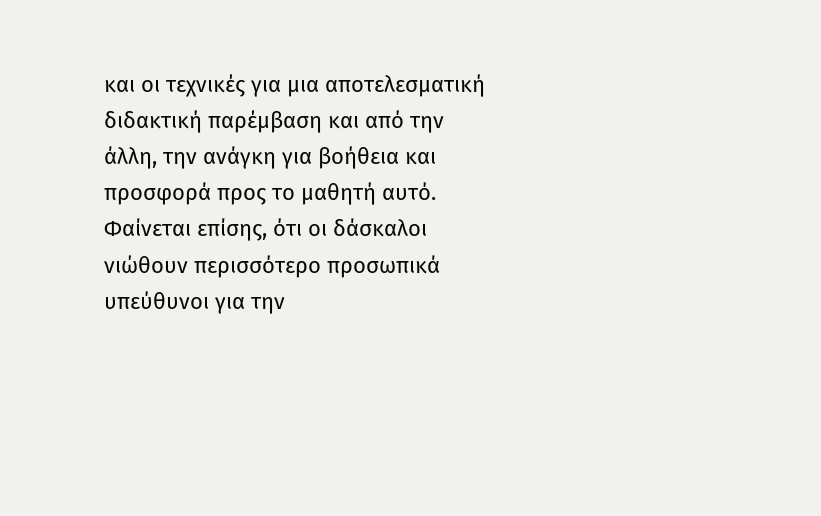και οι τεχνικές για μια αποτελεσματική διδακτική παρέμβαση και από την άλλη, την ανάγκη για βοήθεια και προσφορά προς το μαθητή αυτό. Φαίνεται επίσης, ότι οι δάσκαλοι νιώθουν περισσότερο προσωπικά υπεύθυνοι για την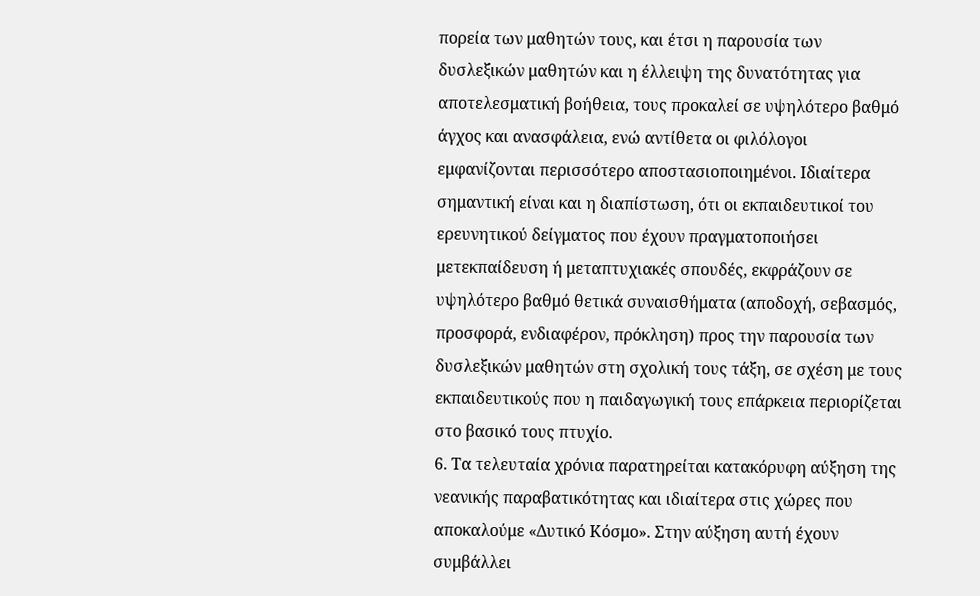πορεία των μαθητών τους, και έτσι η παρουσία των δυσλεξικών μαθητών και η έλλειψη της δυνατότητας για αποτελεσματική βοήθεια, τους προκαλεί σε υψηλότερο βαθμό άγχος και ανασφάλεια, ενώ αντίθετα οι φιλόλογοι εμφανίζονται περισσότερο αποστασιοποιημένοι. Ιδιαίτερα σημαντική είναι και η διαπίστωση, ότι οι εκπαιδευτικοί του ερευνητικού δείγματος που έχουν πραγματοποιήσει μετεκπαίδευση ή μεταπτυχιακές σπουδές, εκφράζουν σε υψηλότερο βαθμό θετικά συναισθήματα (αποδοχή, σεβασμός, προσφορά, ενδιαφέρον, πρόκληση) προς την παρουσία των δυσλεξικών μαθητών στη σχολική τους τάξη, σε σχέση με τους εκπαιδευτικούς που η παιδαγωγική τους επάρκεια περιορίζεται στο βασικό τους πτυχίο.
6. Τα τελευταία χρόνια παρατηρείται κατακόρυφη αύξηση της νεανικής παραβατικότητας και ιδιαίτερα στις χώρες που αποκαλούμε «Δυτικό Κόσμο». Στην αύξηση αυτή έχουν συμβάλλει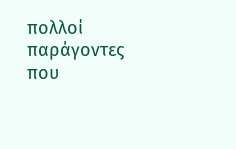πολλοί παράγοντες που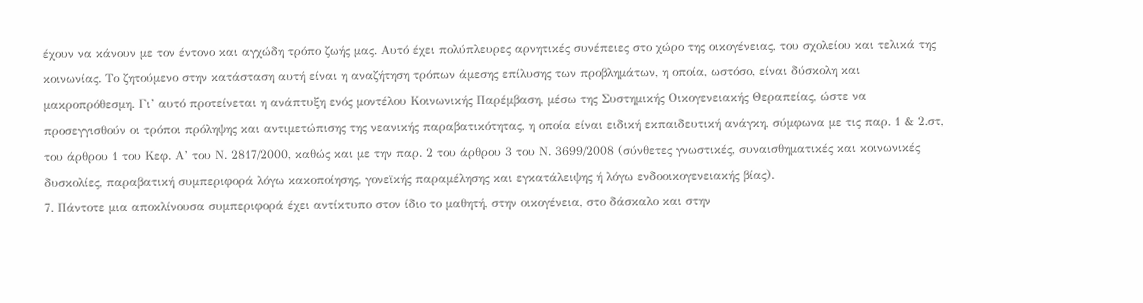έχουν να κάνουν με τον έντονο και αγχώδη τρόπο ζωής μας. Αυτό έχει πολύπλευρες αρνητικές συνέπειες στο χώρο της οικογένειας, του σχολείου και τελικά της κοινωνίας. Το ζητούμενο στην κατάσταση αυτή είναι η αναζήτηση τρόπων άμεσης επίλυσης των προβλημάτων, η οποία, ωστόσο, είναι δύσκολη και μακροπρόθεσμη. Γι’ αυτό προτείνεται η ανάπτυξη ενός μοντέλου Κοινωνικής Παρέμβαση, μέσω της Συστημικής Οικογενειακής Θεραπείας, ώστε να προσεγγισθούν οι τρόποι πρόληψης και αντιμετώπισης της νεανικής παραβατικότητας, η οποία είναι ειδική εκπαιδευτική ανάγκη, σύμφωνα με τις παρ. 1 & 2.στ, του άρθρου 1 του Κεφ. Α’ του Ν. 2817/2000, καθώς και με την παρ. 2 του άρθρου 3 του Ν. 3699/2008 (σύνθετες γνωστικές, συναισθηματικές και κοινωνικές δυσκολίες, παραβατική συμπεριφορά λόγω κακοποίησης, γονεϊκής παραμέλησης και εγκατάλειψης ή λόγω ενδοοικογενειακής βίας).
7. Πάντοτε μια αποκλίνουσα συμπεριφορά έχει αντίκτυπο στον ίδιο το μαθητή, στην οικογένεια, στο δάσκαλο και στην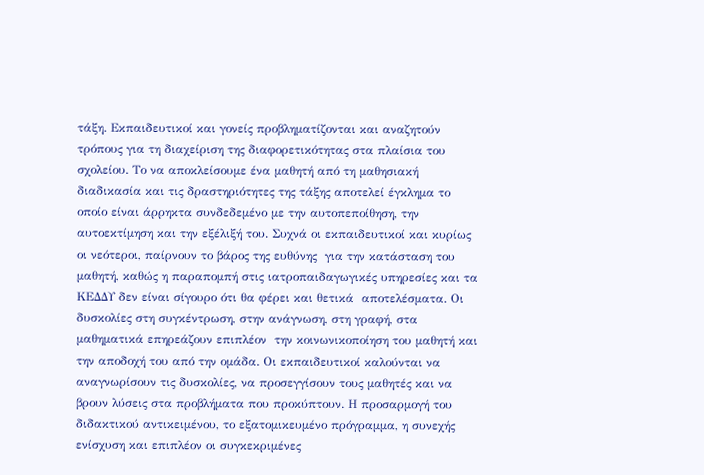τάξη. Εκπαιδευτικοί και γονείς προβληματίζονται και αναζητούν τρόπους για τη διαχείριση της διαφορετικότητας στα πλαίσια του σχολείου. Το να αποκλείσουμε ένα μαθητή από τη μαθησιακή διαδικασία και τις δραστηριότητες της τάξης αποτελεί έγκλημα το οποίο είναι άρρηκτα συνδεδεμένο με την αυτοπεποίθηση, την αυτοεκτίμηση και την εξέλιξή του. Συχνά οι εκπαιδευτικοί και κυρίως οι νεότεροι, παίρνουν το βάρος της ευθύνης  για την κατάσταση του μαθητή, καθώς η παραπομπή στις ιατροπαιδαγωγικές υπηρεσίες και τα ΚΕΔΔΥ δεν είναι σίγουρο ότι θα φέρει και θετικά  αποτελέσματα. Οι δυσκολίες στη συγκέντρωση, στην ανάγνωση, στη γραφή, στα μαθηματικά επηρεάζουν επιπλέον  την κοινωνικοποίηση του μαθητή και την αποδοχή του από την ομάδα. Οι εκπαιδευτικοί καλούνται να αναγνωρίσουν τις δυσκολίες, να προσεγγίσουν τους μαθητές και να βρουν λύσεις στα προβλήματα που προκύπτουν. Η προσαρμογή του διδακτικού αντικειμένου, το εξατομικευμένο πρόγραμμα, η συνεχής ενίσχυση και επιπλέον οι συγκεκριμένες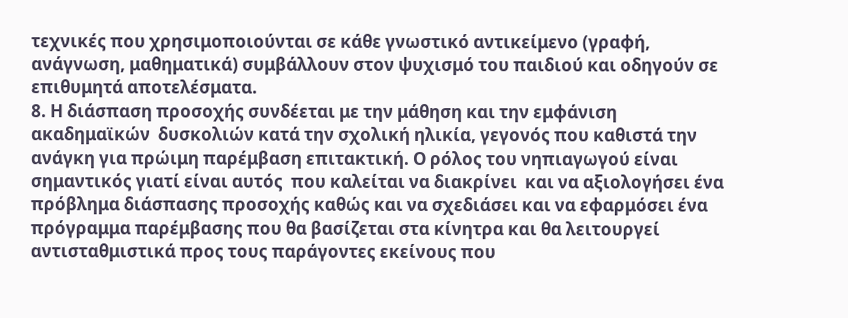τεχνικές που χρησιμοποιούνται σε κάθε γνωστικό αντικείμενο (γραφή, ανάγνωση, μαθηματικά) συμβάλλουν στον ψυχισμό του παιδιού και οδηγούν σε επιθυμητά αποτελέσματα.
8. Η διάσπαση προσοχής συνδέεται με την μάθηση και την εμφάνιση ακαδημαϊκών  δυσκολιών κατά την σχολική ηλικία, γεγονός που καθιστά την  ανάγκη για πρώιμη παρέμβαση επιτακτική. Ο ρόλος του νηπιαγωγού είναι σημαντικός γιατί είναι αυτός  που καλείται να διακρίνει  και να αξιολογήσει ένα πρόβλημα διάσπασης προσοχής καθώς και να σχεδιάσει και να εφαρμόσει ένα πρόγραμμα παρέμβασης που θα βασίζεται στα κίνητρα και θα λειτουργεί αντισταθμιστικά προς τους παράγοντες εκείνους που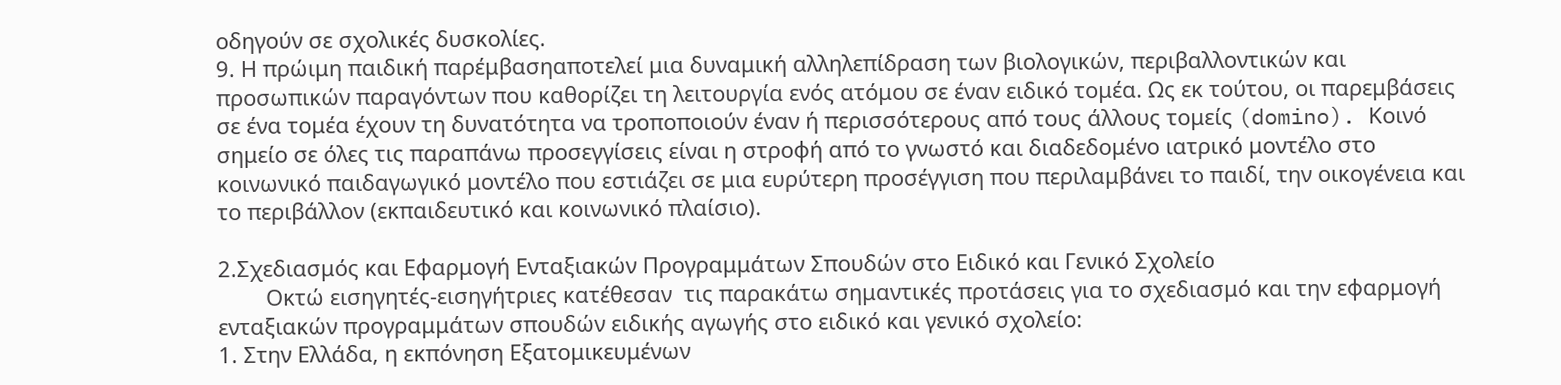οδηγούν σε σχολικές δυσκολίες.
9. Η πρώιμη παιδική παρέμβασηαποτελεί μια δυναμική αλληλεπίδραση των βιολογικών, περιβαλλοντικών και προσωπικών παραγόντων που καθορίζει τη λειτουργία ενός ατόμου σε έναν ειδικό τομέα. Ως εκ τούτου, οι παρεμβάσεις σε ένα τομέα έχουν τη δυνατότητα να τροποποιούν έναν ή περισσότερους από τους άλλους τομείς (domino). Κοινό σημείο σε όλες τις παραπάνω προσεγγίσεις είναι η στροφή από το γνωστό και διαδεδομένο ιατρικό μοντέλο στο κοινωνικό παιδαγωγικό μοντέλο που εστιάζει σε μια ευρύτερη προσέγγιση που περιλαμβάνει το παιδί, την οικογένεια και το περιβάλλον (εκπαιδευτικό και κοινωνικό πλαίσιο).

2.Σχεδιασμός και Εφαρμογή Ενταξιακών Προγραμμάτων Σπουδών στο Ειδικό και Γενικό Σχολείο
        Οκτώ εισηγητές-εισηγήτριες κατέθεσαν  τις παρακάτω σημαντικές προτάσεις για το σχεδιασμό και την εφαρμογή ενταξιακών προγραμμάτων σπουδών ειδικής αγωγής στο ειδικό και γενικό σχολείο:
1. Στην Ελλάδα, η εκπόνηση Εξατομικευμένων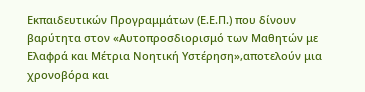Εκπαιδευτικών Προγραμμάτων (Ε.Ε.Π.) που δίνουν βαρύτητα στον «Αυτοπροσδιορισμό των Μαθητών με Ελαφρά και Μέτρια Νοητική Υστέρηση»,αποτελούν μια χρονοβόρα και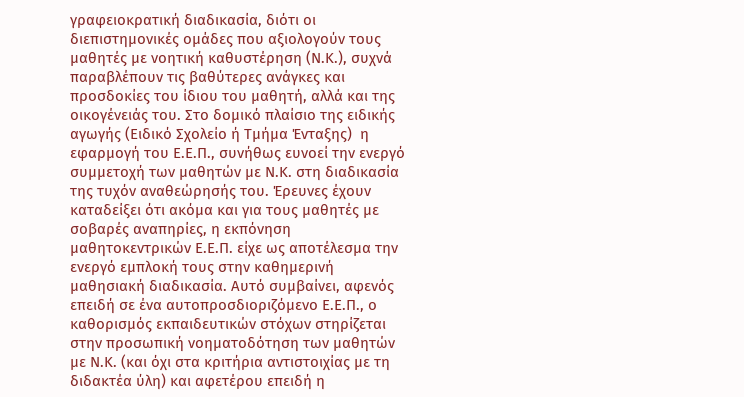γραφειοκρατική διαδικασία, διότι οι διεπιστημονικές ομάδες που αξιολογούν τους μαθητές με νοητική καθυστέρηση (Ν.Κ.), συχνά παραβλέπουν τις βαθύτερες ανάγκες και προσδοκίες του ίδιου του μαθητή, αλλά και της οικογένειάς του. Στο δομικό πλαίσιο της ειδικής αγωγής (Ειδικό Σχολείο ή Τμήμα Ένταξης)  η εφαρμογή του Ε.Ε.Π., συνήθως ευνοεί την ενεργό συμμετοχή των μαθητών με Ν.Κ. στη διαδικασία της τυχόν αναθεώρησής του. Έρευνες έχουν καταδείξει ότι ακόμα και για τους μαθητές με σοβαρές αναπηρίες, η εκπόνηση μαθητοκεντρικών Ε.Ε.Π. είχε ως αποτέλεσμα την ενεργό εμπλοκή τους στην καθημερινή μαθησιακή διαδικασία. Αυτό συμβαίνει, αφενός επειδή σε ένα αυτοπροσδιοριζόμενο Ε.Ε.Π., ο καθορισμός εκπαιδευτικών στόχων στηρίζεται στην προσωπική νοηματοδότηση των μαθητών με Ν.Κ. (και όχι στα κριτήρια αντιστοιχίας με τη διδακτέα ύλη) και αφετέρου επειδή η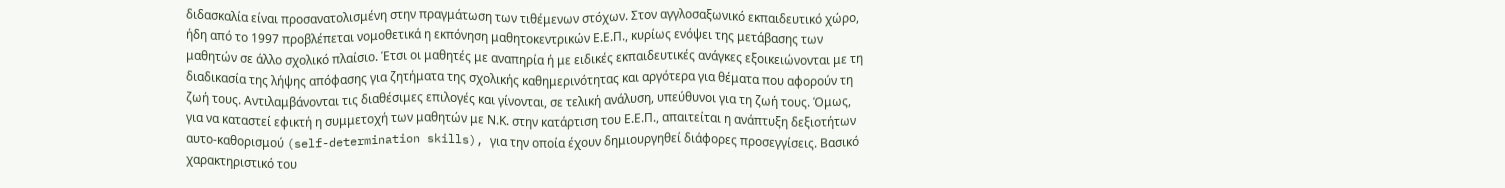διδασκαλία είναι προσανατολισμένη στην πραγμάτωση των τιθέμενων στόχων. Στον αγγλοσαξωνικό εκπαιδευτικό χώρο, ήδη από το 1997 προβλέπεται νομοθετικά η εκπόνηση μαθητοκεντρικών Ε.Ε.Π., κυρίως ενόψει της μετάβασης των μαθητών σε άλλο σχολικό πλαίσιο. Έτσι οι μαθητές με αναπηρία ή με ειδικές εκπαιδευτικές ανάγκες εξοικειώνονται με τη διαδικασία της λήψης απόφασης για ζητήματα της σχολικής καθημερινότητας και αργότερα για θέματα που αφορούν τη ζωή τους. Αντιλαμβάνονται τις διαθέσιμες επιλογές και γίνονται, σε τελική ανάλυση, υπεύθυνοι για τη ζωή τους. Όμως, για να καταστεί εφικτή η συμμετοχή των μαθητών με Ν.Κ. στην κατάρτιση του Ε.Ε.Π., απαιτείται η ανάπτυξη δεξιοτήτων αυτο-καθορισμού (self-determination skills), για την οποία έχουν δημιουργηθεί διάφορες προσεγγίσεις. Βασικό χαρακτηριστικό του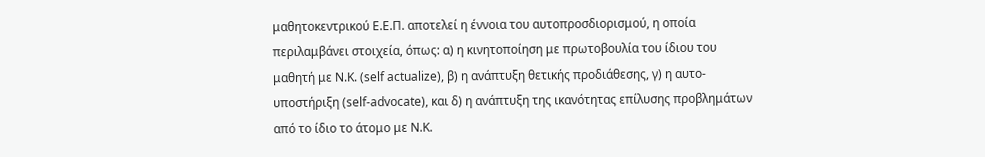μαθητοκεντρικού Ε.Ε.Π. αποτελεί η έννοια του αυτοπροσδιορισμού, η οποία περιλαμβάνει στοιχεία, όπως: α) η κινητοποίηση με πρωτοβουλία του ίδιου του μαθητή με Ν.Κ. (self actualize), β) η ανάπτυξη θετικής προδιάθεσης, γ) η αυτο-υποστήριξη (self-advocate), και δ) η ανάπτυξη της ικανότητας επίλυσης προβλημάτων από το ίδιο το άτομο με Ν.Κ.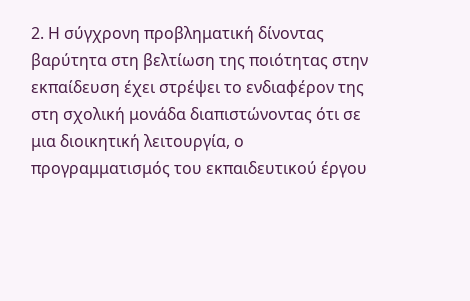2. Η σύγχρονη προβληματική δίνοντας βαρύτητα στη βελτίωση της ποιότητας στην εκπαίδευση έχει στρέψει το ενδιαφέρον της στη σχολική μονάδα διαπιστώνοντας ότι σε μια διοικητική λειτουργία, ο προγραμματισμός του εκπαιδευτικού έργου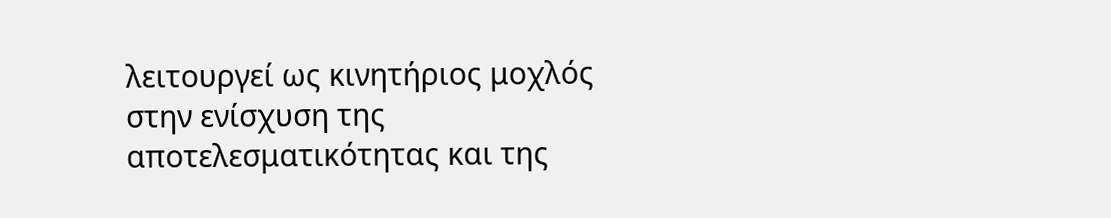λειτουργεί ως κινητήριος μοχλός στην ενίσχυση της αποτελεσματικότητας και της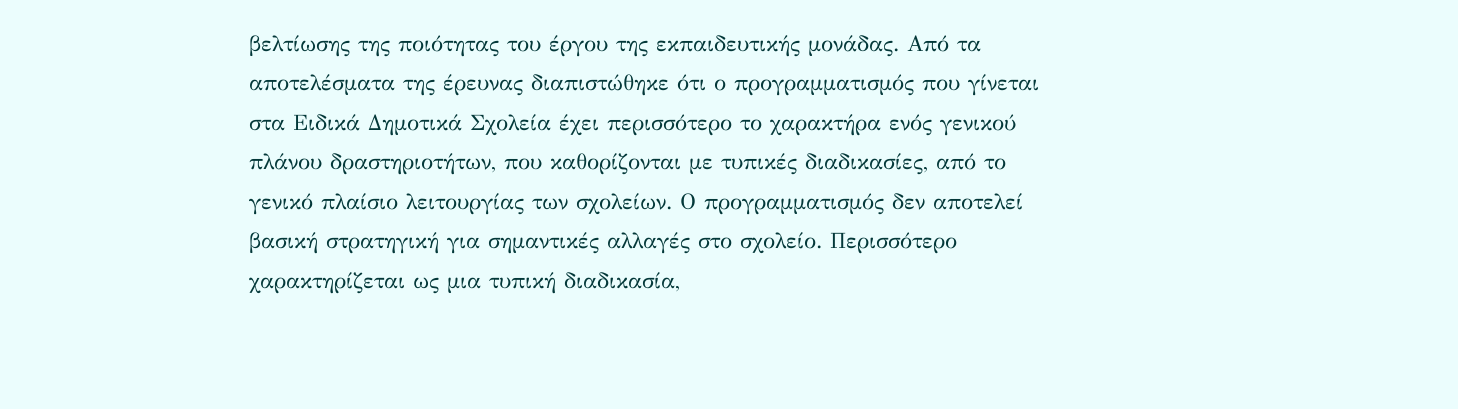βελτίωσης της ποιότητας του έργου της εκπαιδευτικής μονάδας. Από τα αποτελέσματα της έρευνας διαπιστώθηκε ότι ο προγραμματισμός που γίνεται στα Ειδικά Δημοτικά Σχολεία έχει περισσότερο το χαρακτήρα ενός γενικού πλάνου δραστηριοτήτων, που καθορίζονται με τυπικές διαδικασίες, από το γενικό πλαίσιο λειτουργίας των σχολείων. Ο προγραμματισμός δεν αποτελεί βασική στρατηγική για σημαντικές αλλαγές στο σχολείο. Περισσότερο χαρακτηρίζεται ως μια τυπική διαδικασία,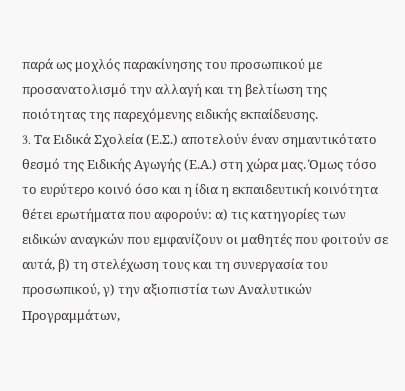παρά ως μοχλός παρακίνησης του προσωπικού με προσανατολισμό την αλλαγή και τη βελτίωση της ποιότητας της παρεχόμενης ειδικής εκπαίδευσης.
3. Tα Ειδικά Σχολεία (Ε.Σ.) αποτελούν έναν σημαντικότατο θεσμό της Ειδικής Αγωγής (Ε.Α.) στη χώρα μας. Όμως τόσο το ευρύτερο κοινό όσο και η ίδια η εκπαιδευτική κοινότητα θέτει ερωτήματα που αφορούν: α) τις κατηγορίες των ειδικών αναγκών που εμφανίζουν οι μαθητές που φοιτούν σε αυτά, β) τη στελέχωση τους και τη συνεργασία του προσωπικού, γ) την αξιοπιστία των Αναλυτικών Προγραμμάτων,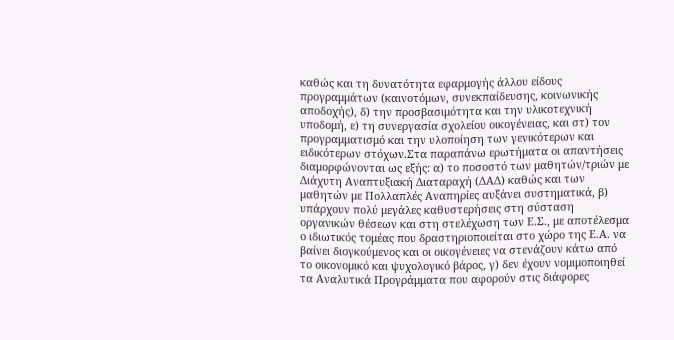καθώς και τη δυνατότητα εφαρμογής άλλου είδους προγραμμάτων (καινοτόμων, συνεκπαίδευσης, κοινωνικής αποδοχής), δ) την προσβασιμότητα και την υλικοτεχνική υποδομή, ε) τη συνεργασία σχολείου οικογένειας, και στ) τον προγραμματισμό και την υλοποίηση των γενικότερων και ειδικότερων στόχων.Στα παραπάνω ερωτήματα οι απαντήσεις διαμορφώνονται ως εξής: α) το ποσοστό των μαθητών/τριών με Διάχυτη Αναπτυξιακή Διαταραχή (ΔΑΔ) καθώς και των μαθητών με Πολλαπλές Αναπηρίες αυξάνει συστηματικά, β) υπάρχουν πολύ μεγάλες καθυστερήσεις στη σύσταση οργανικών θέσεων και στη στελέχωση των Ε.Σ., με αποτέλεσμα ο ιδιωτικός τομέας που δραστηριοποιείται στο χώρο της Ε.Α. να βαίνει διογκούμενος και οι οικογένειες να στενάζουν κάτω από το οικονομικό και ψυχολογικό βάρος, γ) δεν έχουν νομιμοποιηθεί τα Αναλυτικά Προγράμματα που αφορούν στις διάφορες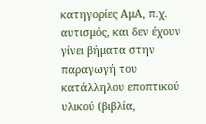κατηγορίες ΑμΑ, π.χ. αυτισμός, και δεν έχουν γίνει βήματα στην παραγωγή του κατάλληλου εποπτικού υλικού (βιβλία,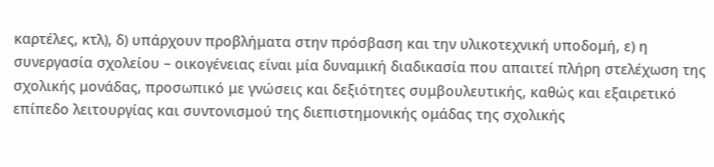καρτέλες, κτλ), δ) υπάρχουν προβλήματα στην πρόσβαση και την υλικοτεχνική υποδομή, ε) η συνεργασία σχολείου – οικογένειας είναι μία δυναμική διαδικασία που απαιτεί πλήρη στελέχωση της σχολικής μονάδας, προσωπικό με γνώσεις και δεξιότητες συμβουλευτικής, καθώς και εξαιρετικό επίπεδο λειτουργίας και συντονισμού της διεπιστημονικής ομάδας της σχολικής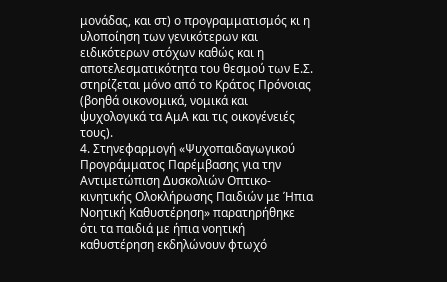μονάδας, και στ) ο προγραμματισμός κι η υλοποίηση των γενικότερων και ειδικότερων στόχων καθώς και η αποτελεσματικότητα του θεσμού των Ε.Σ. στηρίζεται μόνο από το Κράτος Πρόνοιας (βοηθά οικονομικά, νομικά και ψυχολογικά τα ΑμΑ και τις οικογένειές τους).
4. Στηνεφαρμογή «Ψυχοπαιδαγωγικού Προγράμματος Παρέμβασης για την Αντιμετώπιση Δυσκολιών Οπτικο-κινητικής Ολοκλήρωσης Παιδιών με Ήπια Νοητική Καθυστέρηση» παρατηρήθηκε ότι τα παιδιά με ήπια νοητική καθυστέρηση εκδηλώνουν φτωχό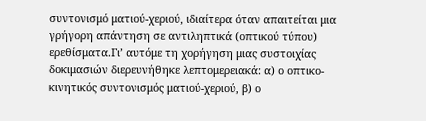συντονισμό ματιού-χεριού, ιδιαίτερα όταν απαιτείται μια γρήγορη απάντηση σε αντιληπτικά (οπτικού τύπου) ερεθίσματα.Γι’ αυτόμε τη χορήγηση μιας συστοιχίας δοκιμασιών διερευνήθηκε λεπτομερειακά: α) ο οπτικο-κινητικός συντονισμός ματιού-χεριού, β) ο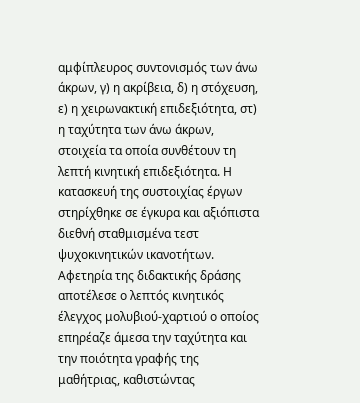αμφίπλευρος συντονισμός των άνω άκρων, γ) η ακρίβεια, δ) η στόχευση, ε) η χειρωνακτική επιδεξιότητα, στ) η ταχύτητα των άνω άκρων, στοιχεία τα οποία συνθέτουν τη λεπτή κινητική επιδεξιότητα. Η κατασκευή της συστοιχίας έργων στηρίχθηκε σε έγκυρα και αξιόπιστα διεθνή σταθμισμένα τεστ ψυχοκινητικών ικανοτήτων. Αφετηρία της διδακτικής δράσης αποτέλεσε ο λεπτός κινητικός έλεγχος μολυβιού-χαρτιού ο οποίος επηρέαζε άμεσα την ταχύτητα και την ποιότητα γραφής της μαθήτριας, καθιστώντας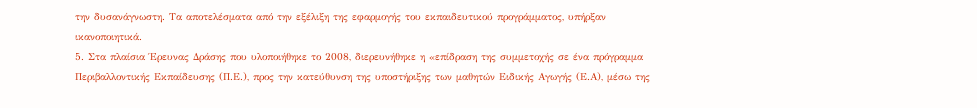την δυσανάγνωστη. Τα αποτελέσματα από την εξέλιξη της εφαρμογής του εκπαιδευτικού προγράμματος, υπήρξαν ικανοποιητικά.
5. Στα πλαίσια Έρευνας Δράσης που υλοποιήθηκε το 2008, διερευνήθηκε η «επίδραση της συμμετοχής σε ένα πρόγραμμα Περιβαλλοντικής Εκπαίδευσης (Π.Ε.), προς την κατεύθυνση της υποστήριξης των μαθητών Ειδικής Αγωγής (Ε.Α), μέσω της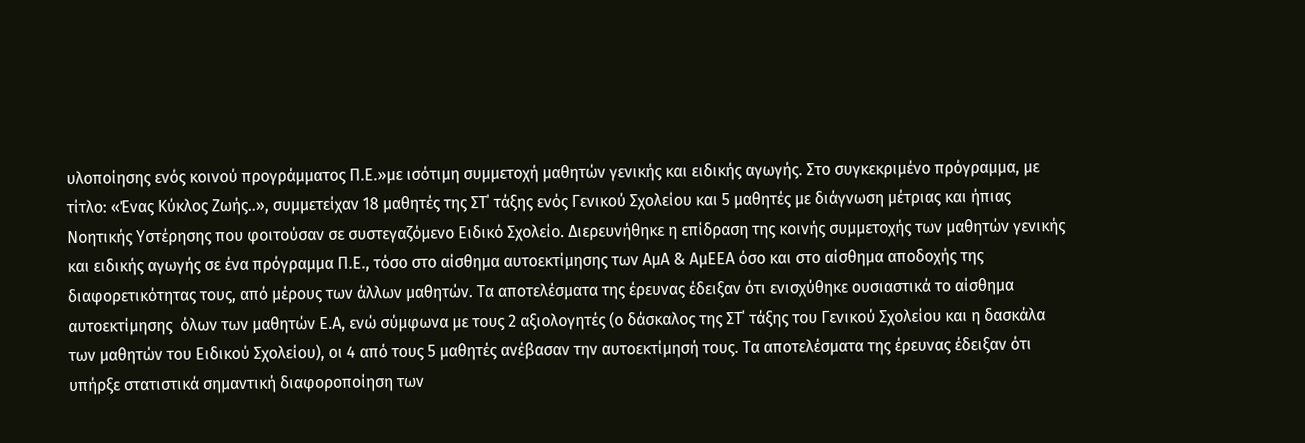υλοποίησης ενός κοινού προγράμματος Π.Ε.»με ισότιμη συμμετοχή μαθητών γενικής και ειδικής αγωγής. Στο συγκεκριμένο πρόγραμμα, με τίτλο: «Ένας Κύκλος Ζωής..», συμμετείχαν 18 μαθητές της ΣΤ΄ τάξης ενός Γενικού Σχολείου και 5 μαθητές με διάγνωση μέτριας και ήπιας Νοητικής Υστέρησης που φοιτούσαν σε συστεγαζόμενο Ειδικό Σχολείο. Διερευνήθηκε η επίδραση της κοινής συμμετοχής των μαθητών γενικής και ειδικής αγωγής σε ένα πρόγραμμα Π.Ε., τόσο στο αίσθημα αυτοεκτίμησης των ΑμΑ & ΑμΕΕΑ όσο και στο αίσθημα αποδοχής της διαφορετικότητας τους, από μέρους των άλλων μαθητών. Τα αποτελέσματα της έρευνας έδειξαν ότι ενισχύθηκε ουσιαστικά το αίσθημα αυτοεκτίμησης  όλων των μαθητών Ε.Α, ενώ σύμφωνα με τους 2 αξιολογητές (ο δάσκαλος της ΣΤ΄ τάξης του Γενικού Σχολείου και η δασκάλα των μαθητών του Ειδικού Σχολείου), οι 4 από τους 5 μαθητές ανέβασαν την αυτοεκτίμησή τους. Τα αποτελέσματα της έρευνας έδειξαν ότι υπήρξε στατιστικά σημαντική διαφοροποίηση των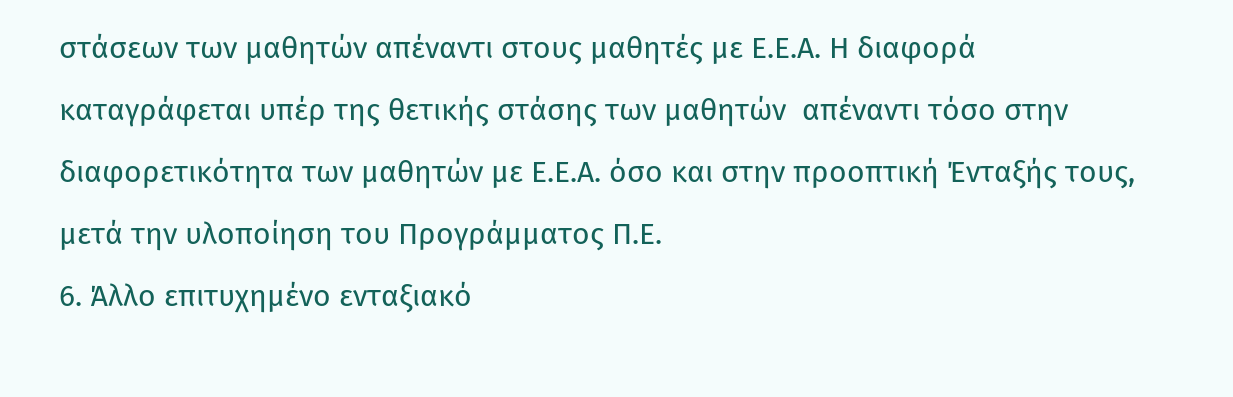στάσεων των μαθητών απέναντι στους μαθητές με Ε.Ε.Α. Η διαφορά καταγράφεται υπέρ της θετικής στάσης των μαθητών  απέναντι τόσο στην διαφορετικότητα των μαθητών με Ε.Ε.Α. όσο και στην προοπτική Ένταξής τους, μετά την υλοποίηση του Προγράμματος Π.Ε.
6. Άλλο επιτυχημένο ενταξιακό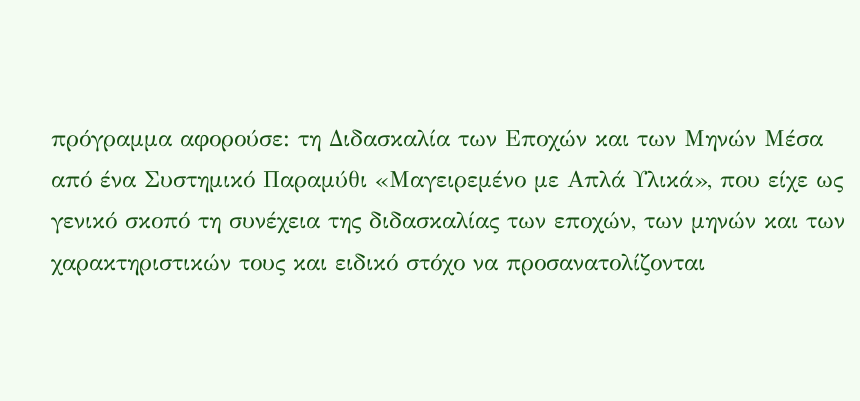πρόγραμμα αφορούσε: τη Διδασκαλία των Εποχών και των Μηνών Μέσα από ένα Συστημικό Παραμύθι «Μαγειρεμένο με Απλά Υλικά», που είχε ως γενικό σκοπό τη συνέχεια της διδασκαλίας των εποχών, των μηνών και των χαρακτηριστικών τους και ειδικό στόχο να προσανατολίζονται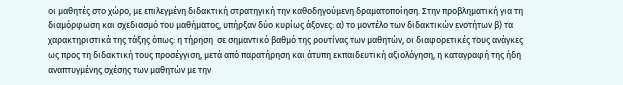οι μαθητές στο χώρο, με επιλεγμένη διδακτική στρατηγική την καθοδηγούμενη δραματοποίηση. Στην προβληματική για τη διαμόρφωση και σχεδιασμό του μαθήματος, υπήρξαν δύο κυρίως άξονες: α) το μοντέλο των διδακτικών ενοτήτων β) τα χαρακτηριστικά της τάξης όπως: η τήρηση  σε σημαντικό βαθμό της ρουτίνας των μαθητών, οι διαφορετικές τους ανάγκες ως προς τη διδακτική τους προσέγγιση, μετά από παρατήρηση και άτυπη εκπαιδευτική αξιολόγηση, η καταγραφή της ήδη αναπτυγμένης σχέσης των μαθητών με την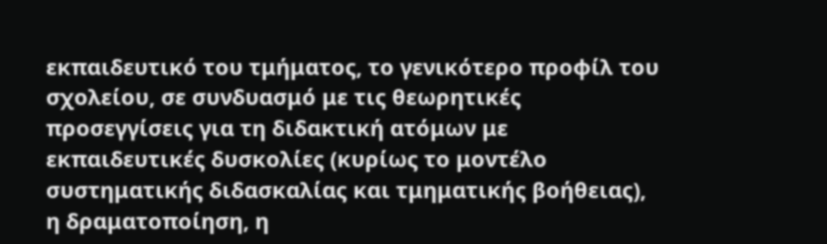εκπαιδευτικό του τμήματος, το γενικότερο προφίλ του σχολείου, σε συνδυασμό με τις θεωρητικές προσεγγίσεις για τη διδακτική ατόμων με εκπαιδευτικές δυσκολίες (κυρίως το μοντέλο συστηματικής διδασκαλίας και τμηματικής βοήθειας), η δραματοποίηση, η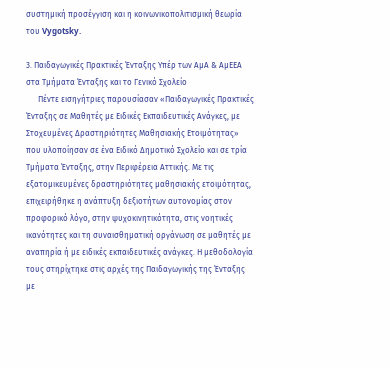συστημική προσέγγιση και η κοινωνικοπολιτισμική θεωρία του Vygotsky.

3. Παιδαγωγικές Πρακτικές Ένταξης Υπέρ των ΑμΑ & ΑμΕΕΑ στα Τμήματα Ένταξης και το Γενικό Σχολείο
      Πέντε εισηγήτριες παρουσίασαν «Παιδαγωγικές Πρακτικές Ένταξης σε Μαθητές με Ειδικές Εκπαιδευτικές Ανάγκες, με Στοχευμένες Δραστηριότητες Μαθησιακής Ετοιμότητας» που υλοποίησαν σε ένα Ειδικό Δημοτικό Σχολείο και σε τρία Τμήματα Ένταξης, στην Περιφέρεια Αττικής. Με τις  εξατομικευμένες δραστηριότητες μαθησιακής ετοιμότητας, επιχειρήθηκε η ανάπτυξη δεξιοτήτων αυτονομίας στον προφορικό λόγο, στην ψυχοκινητικότητα, στις νοητικές ικανότητες και τη συναισθηματική οργάνωση σε μαθητές με αναπηρία ή με ειδικές εκπαιδευτικές ανάγκες. Η μεθοδολογία τους στηρίχτηκε στις αρχές της Παιδαγωγικής της Ένταξης με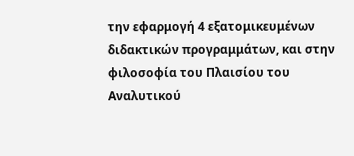την εφαρμογή 4 εξατομικευμένων διδακτικών προγραμμάτων, και στην φιλοσοφία του Πλαισίου του Αναλυτικού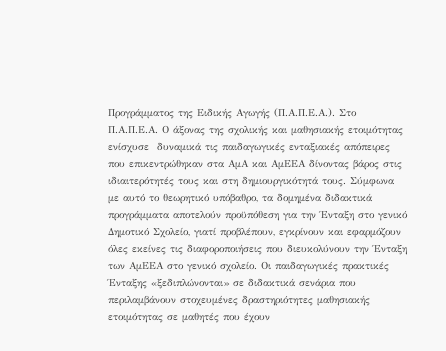Προγράμματος της Ειδικής Αγωγής (Π.Α.Π.Ε.Α.). Στο Π.Α.Π.Ε.Α. Ο άξονας της σχολικής και μαθησιακής ετοιμότητας ενίσχυσε  δυναμικά τις παιδαγωγικές ενταξιακές απόπειρες που επικεντρώθηκαν στα ΑμΑ και ΑμΕΕΑ δίνοντας βάρος στις ιδιαιτερότητές τους και στη δημιουργικότητά τους. Σύμφωνα με αυτό το θεωρητικό υπόβαθρο, τα δομημένα διδακτικά προγράμματα αποτελούν προϋπόθεση για την Ένταξη στο γενικό Δημοτικό Σχολείο, γιατί προβλέπουν, εγκρίνουν και εφαρμόζουν όλες εκείνες τις διαφοροποιήσεις που διευκολύνουν την Ένταξη των ΑμΕΕΑ στο γενικό σχολείο. Οι παιδαγωγικές πρακτικές Ένταξης «ξεδιπλώνονται» σε διδακτικά σενάρια που περιλαμβάνουν στοχευμένες δραστηριότητες μαθησιακής ετοιμότητας σε μαθητές που έχουν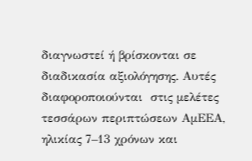διαγνωστεί ή βρίσκονται σε διαδικασία αξιολόγησης. Αυτές διαφοροποιούνται  στις μελέτες τεσσάρων περιπτώσεων ΑμΕΕΑ, ηλικίας 7–13 χρόνων και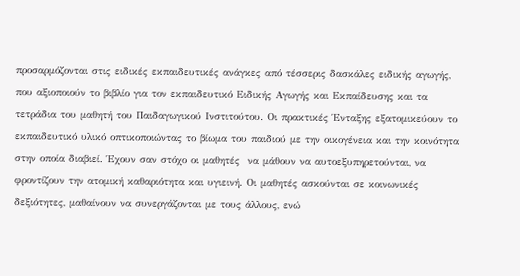προσαρμόζονται στις ειδικές εκπαιδευτικές ανάγκες από τέσσερις δασκάλες ειδικής αγωγής, που αξιοποιούν το βιβλίο για τον εκπαιδευτικό Ειδικής Αγωγής και Εκπαίδευσης και τα τετράδια του μαθητή του Παιδαγωγικού Ινστιτούτου. Οι πρακτικές Ένταξης εξατομικεύουν το εκπαιδευτικό υλικό οπτικοποιώντας το βίωμα του παιδιού με την οικογένεια και την κοινότητα στην οποία διαβιεί. Έχουν σαν στόχο οι μαθητές  να μάθουν να αυτοεξυπηρετούνται, να φροντίζουν την ατομική καθαριότητα και υγιεινή. Οι μαθητές ασκούνται σε κοινωνικές δεξιότητες, μαθαίνουν να συνεργάζονται με τους άλλους, ενώ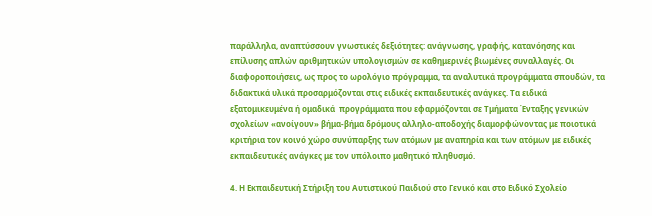παράλληλα, αναπτύσσουν γνωστικές δεξιότητες: ανάγνωσης, γραφής, κατανόησης και επίλυσης απλών αριθμητικών υπολογισμών σε καθημερινές βιωμένες συναλλαγές. Οι διαφοροποιήσεις, ως προς το ωρολόγιο πρόγραμμα, τα αναλυτικά προγράμματα σπουδών, τα διδακτικά υλικά προσαρμόζονται στις ειδικές εκπαιδευτικές ανάγκες. Τα ειδικά εξατομικευμένα ή ομαδικά  προγράμματα που εφαρμόζονται σε Τμήματα Ένταξης γενικών σχολείων «ανοίγουν» βήμα-βήμα δρόμους αλληλο-αποδοχής διαμορφώνοντας με ποιοτικά κριτήρια τον κοινό χώρο συνύπαρξης των ατόμων με αναπηρία και των ατόμων με ειδικές εκπαιδευτικές ανάγκες με τον υπόλοιπο μαθητικό πληθυσμό.

4. Η Εκπαιδευτική Στήριξη του Αυτιστικού Παιδιού στο Γενικό και στο Ειδικό Σχολείο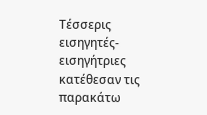Τέσσερις εισηγητές-εισηγήτριες κατέθεσαν τις παρακάτω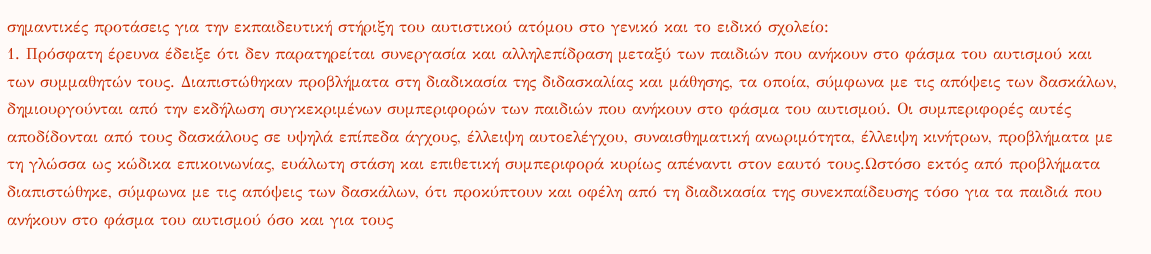σημαντικές προτάσεις για την εκπαιδευτική στήριξη του αυτιστικού ατόμου στο γενικό και το ειδικό σχολείο:
1. Πρόσφατη έρευνα έδειξε ότι δεν παρατηρείται συνεργασία και αλληλεπίδραση μεταξύ των παιδιών που ανήκουν στο φάσμα του αυτισμού και των συμμαθητών τους. Διαπιστώθηκαν προβλήματα στη διαδικασία της διδασκαλίας και μάθησης, τα οποία, σύμφωνα με τις απόψεις των δασκάλων, δημιουργούνται από την εκδήλωση συγκεκριμένων συμπεριφορών των παιδιών που ανήκουν στο φάσμα του αυτισμού. Οι συμπεριφορές αυτές αποδίδονται από τους δασκάλους σε υψηλά επίπεδα άγχους, έλλειψη αυτοελέγχου, συναισθηματική ανωριμότητα, έλλειψη κινήτρων, προβλήματα με τη γλώσσα ως κώδικα επικοινωνίας, ευάλωτη στάση και επιθετική συμπεριφορά κυρίως απέναντι στον εαυτό τους.Ωστόσο εκτός από προβλήματα διαπιστώθηκε, σύμφωνα με τις απόψεις των δασκάλων, ότι προκύπτουν και οφέλη από τη διαδικασία της συνεκπαίδευσης τόσο για τα παιδιά που ανήκουν στο φάσμα του αυτισμού όσο και για τους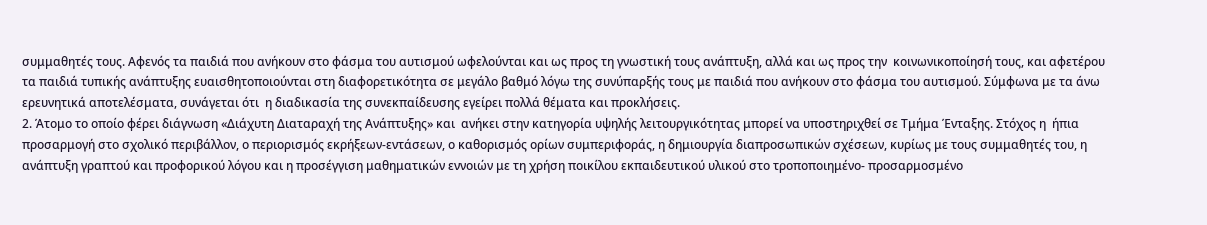συμμαθητές τους. Αφενός τα παιδιά που ανήκουν στο φάσμα του αυτισμού ωφελούνται και ως προς τη γνωστική τους ανάπτυξη, αλλά και ως προς την  κοινωνικοποίησή τους, και αφετέρου τα παιδιά τυπικής ανάπτυξης ευαισθητοποιούνται στη διαφορετικότητα σε μεγάλο βαθμό λόγω της συνύπαρξής τους με παιδιά που ανήκουν στο φάσμα του αυτισμού. Σύμφωνα με τα άνω ερευνητικά αποτελέσματα, συνάγεται ότι  η διαδικασία της συνεκπαίδευσης εγείρει πολλά θέματα και προκλήσεις.
2. Άτομο το οποίο φέρει διάγνωση «Διάχυτη Διαταραχή της Ανάπτυξης» και  ανήκει στην κατηγορία υψηλής λειτουργικότητας μπορεί να υποστηριχθεί σε Τμήμα Ένταξης. Στόχος η  ήπια προσαρμογή στο σχολικό περιβάλλον, ο περιορισμός εκρήξεων-εντάσεων, ο καθορισμός ορίων συμπεριφοράς, η δημιουργία διαπροσωπικών σχέσεων, κυρίως με τους συμμαθητές του, η ανάπτυξη γραπτού και προφορικού λόγου και η προσέγγιση μαθηματικών εννοιών με τη χρήση ποικίλου εκπαιδευτικού υλικού στο τροποποιημένο- προσαρμοσμένο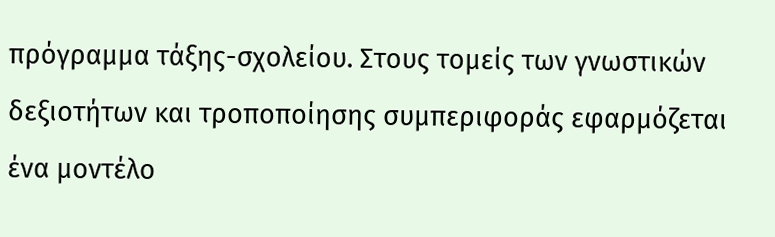πρόγραμμα τάξης-σχολείου. Στους τομείς των γνωστικών δεξιοτήτων και τροποποίησης συμπεριφοράς εφαρμόζεται ένα μοντέλο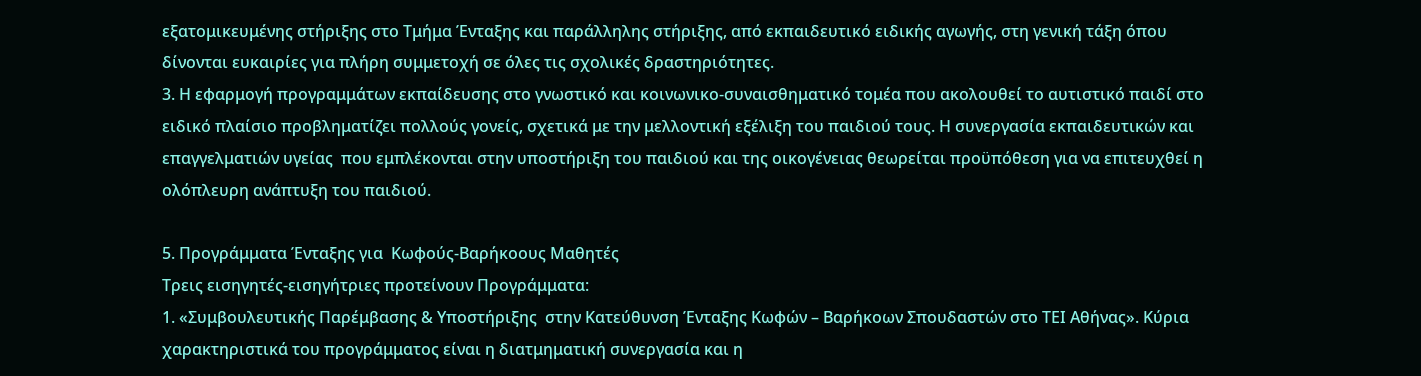εξατομικευμένης στήριξης στο Τμήμα Ένταξης και παράλληλης στήριξης, από εκπαιδευτικό ειδικής αγωγής, στη γενική τάξη όπου δίνονται ευκαιρίες για πλήρη συμμετοχή σε όλες τις σχολικές δραστηριότητες.
3. Η εφαρμογή προγραμμάτων εκπαίδευσης στο γνωστικό και κοινωνικο-συναισθηματικό τομέα που ακολουθεί το αυτιστικό παιδί στο ειδικό πλαίσιο προβληματίζει πολλούς γονείς, σχετικά με την μελλοντική εξέλιξη του παιδιού τους. Η συνεργασία εκπαιδευτικών και επαγγελματιών υγείας  που εμπλέκονται στην υποστήριξη του παιδιού και της οικογένειας θεωρείται προϋπόθεση για να επιτευχθεί η ολόπλευρη ανάπτυξη του παιδιού.

5. Προγράμματα Ένταξης για  Κωφούς-Βαρήκοους Μαθητές
Τρεις εισηγητές-εισηγήτριες προτείνουν Προγράμματα:
1. «Συμβουλευτικής Παρέμβασης & Υποστήριξης  στην Κατεύθυνση Ένταξης Κωφών – Βαρήκοων Σπουδαστών στο ΤΕΙ Αθήνας». Κύρια χαρακτηριστικά του προγράμματος είναι η διατμηματική συνεργασία και η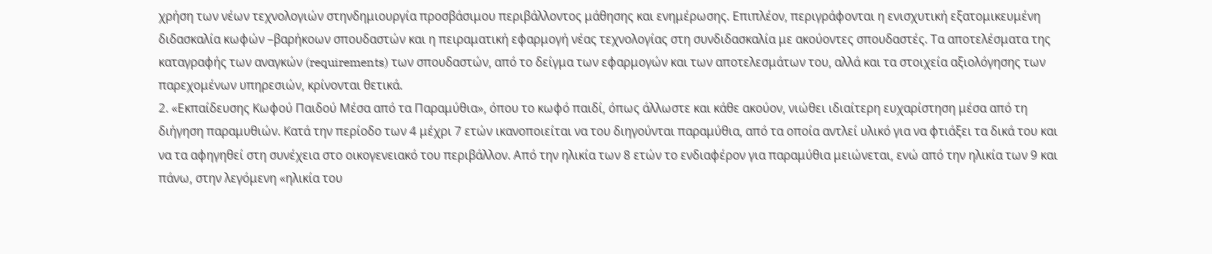χρήση των νέων τεχνολογιών στηνδημιουργία προσβάσιμου περιβάλλοντος μάθησης και ενημέρωσης. Επιπλέον, περιγράφονται η ενισχυτική εξατομικευμένη διδασκαλία κωφών –βαρήκοων σπουδαστών και η πειραματική εφαρμογή νέας τεχνολογίας στη συνδιδασκαλία με ακούοντες σπουδαστές. Τα αποτελέσματα της καταγραφής των αναγκών (requirements) των σπουδαστών, από το δείγμα των εφαρμογών και των αποτελεσμάτων του, αλλά και τα στοιχεία αξιολόγησης των παρεχομένων υπηρεσιών, κρίνονται θετικά.
2. «Εκπαίδευσης Κωφού Παιδού Μέσα από τα Παραμύθια», όπου το κωφό παιδί, όπως άλλωστε και κάθε ακούον, νιώθει ιδιαίτερη ευχαρίστηση μέσα από τη διήγηση παραμυθιών. Κατά την περίοδο των 4 μέχρι 7 ετών ικανοποιείται να του διηγούνται παραμύθια, από τα οποία αντλεί υλικό για να φτιάξει τα δικά του και να τα αφηγηθεί στη συνέχεια στο οικογενειακό του περιβάλλον. Από την ηλικία των 8 ετών το ενδιαφέρον για παραμύθια μειώνεται, ενώ από την ηλικία των 9 και πάνω, στην λεγόμενη «ηλικία του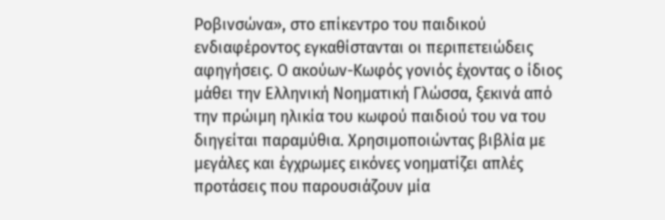Ροβινσώνα», στο επίκεντρο του παιδικού ενδιαφέροντος εγκαθίστανται οι περιπετειώδεις αφηγήσεις. Ο ακούων-Κωφός γονιός έχοντας ο ίδιος μάθει την Ελληνική Νοηματική Γλώσσα, ξεκινά από την πρώιμη ηλικία του κωφού παιδιού του να του διηγείται παραμύθια. Χρησιμοποιώντας βιβλία με μεγάλες και έγχρωμες εικόνες νοηματίζει απλές προτάσεις που παρουσιάζουν μία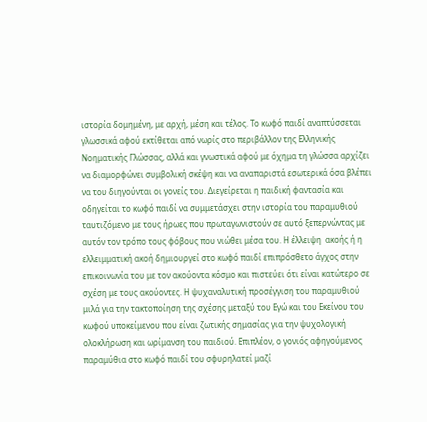ιστορία δομημένη, με αρχή, μέση και τέλος. Το κωφό παιδί αναπτύσσεται γλωσσικά αφού εκτίθεται από νωρίς στο περιβάλλον της Ελληνικής Νοηματικής Γλώσσας, αλλά και γνωστικά αφού με όχημα τη γλώσσα αρχίζει να διαμορφώνει συμβολική σκέψη και να αναπαριστά εσωτερικά όσα βλέπει να του διηγούνται οι γονείς του. Διεγείρεται η παιδική φαντασία και οδηγείται το κωφό παιδί να συμμετάσχει στην ιστορία του παραμυθιού ταυτιζόμενο με τους ήρωες που πρωταγωνιστούν σε αυτό ξεπερνώντας με αυτόν τον τρόπο τους φόβους που νιώθει μέσα του. Η έλλειψη  ακοής ή η ελλειμματική ακοή δημιουργεί στο κωφό παιδί επιπρόσθετο άγχος στην επικοινωνία του με τον ακούοντα κόσμο και πιστεύει ότι είναι κατώτερο σε σχέση με τους ακούοντες. Η ψυχαναλυτική προσέγγιση του παραμυθιού μιλά για την τακτοποίηση της σχέσης μεταξύ του Εγώ και του Εκείνου του κωφού υποκείμενου που είναι ζωτικής σημασίας για την ψυχολογική ολοκλήρωση και ωρίμανση του παιδιού. Επιπλέον, ο γονιός αφηγούμενος παραμύθια στο κωφό παιδί του σφυρηλατεί μαζί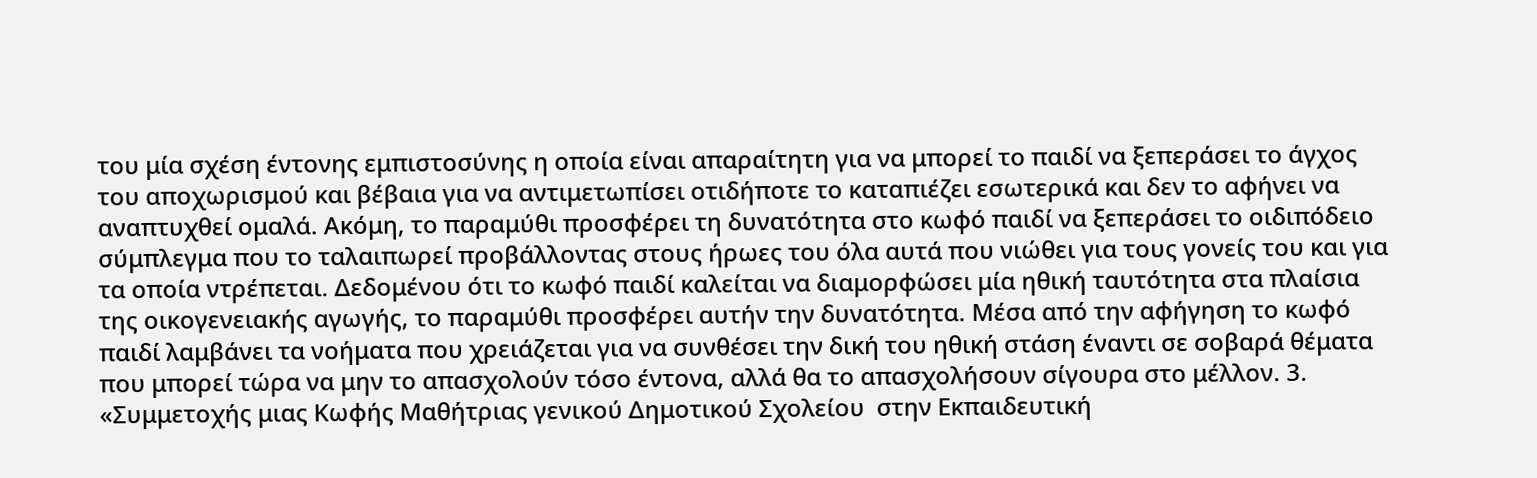του μία σχέση έντονης εμπιστοσύνης η οποία είναι απαραίτητη για να μπορεί το παιδί να ξεπεράσει το άγχος του αποχωρισμού και βέβαια για να αντιμετωπίσει οτιδήποτε το καταπιέζει εσωτερικά και δεν το αφήνει να αναπτυχθεί ομαλά. Ακόμη, το παραμύθι προσφέρει τη δυνατότητα στο κωφό παιδί να ξεπεράσει το οιδιπόδειο σύμπλεγμα που το ταλαιπωρεί προβάλλοντας στους ήρωες του όλα αυτά που νιώθει για τους γονείς του και για τα οποία ντρέπεται. Δεδομένου ότι το κωφό παιδί καλείται να διαμορφώσει μία ηθική ταυτότητα στα πλαίσια της οικογενειακής αγωγής, το παραμύθι προσφέρει αυτήν την δυνατότητα. Μέσα από την αφήγηση το κωφό παιδί λαμβάνει τα νοήματα που χρειάζεται για να συνθέσει την δική του ηθική στάση έναντι σε σοβαρά θέματα που μπορεί τώρα να μην το απασχολούν τόσο έντονα, αλλά θα το απασχολήσουν σίγουρα στο μέλλον. 3. «Συμμετοχής μιας Κωφής Μαθήτριας γενικού Δημοτικού Σχολείου  στην Εκπαιδευτική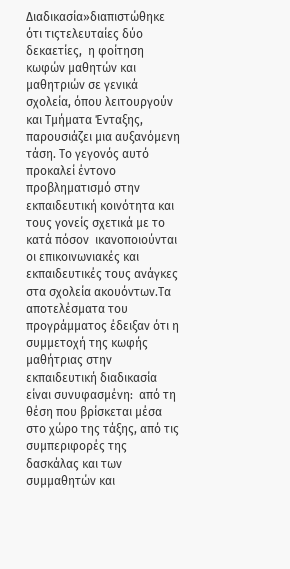Διαδικασία»διαπιστώθηκε ότι τιςτελευταίες δύο δεκαετίες,  η φοίτηση κωφών μαθητών και μαθητριών σε γενικά σχολεία, όπου λειτουργούν και Τμήματα Ένταξης, παρουσιάζει μια αυξανόμενη τάση. Το γεγονός αυτό προκαλεί έντονο προβληματισμό στην εκπαιδευτική κοινότητα και τους γονείς σχετικά με το κατά πόσον  ικανοποιούνται οι επικοινωνιακές και εκπαιδευτικές τους ανάγκες  στα σχολεία ακουόντων.Τα αποτελέσματα του προγράμματος έδειξαν ότι η συμμετοχή της κωφής μαθήτριας στην εκπαιδευτική διαδικασία είναι συνυφασμένη:  από τη θέση που βρίσκεται μέσα στο χώρο της τάξης, από τις συμπεριφορές της δασκάλας και των συμμαθητών και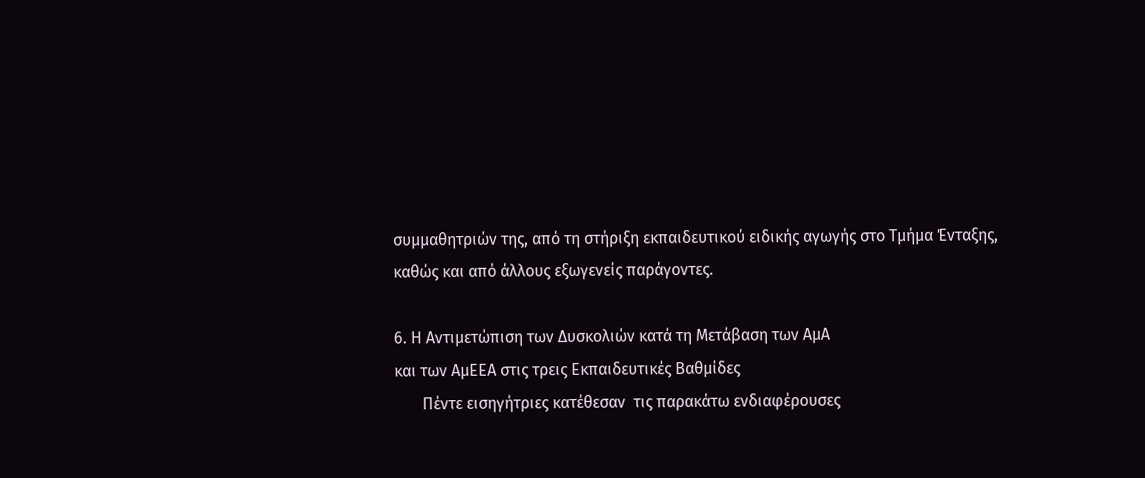συμμαθητριών της, από τη στήριξη εκπαιδευτικού ειδικής αγωγής στο Τμήμα Ένταξης, καθώς και από άλλους εξωγενείς παράγοντες.

6. Η Αντιμετώπιση των Δυσκολιών κατά τη Μετάβαση των ΑμΑ
και των ΑμΕΕΑ στις τρεις Εκπαιδευτικές Βαθμίδες
       Πέντε εισηγήτριες κατέθεσαν  τις παρακάτω ενδιαφέρουσες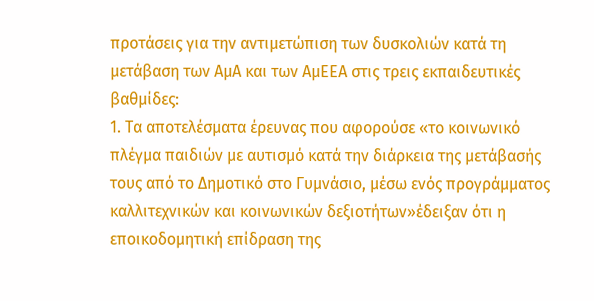προτάσεις για την αντιμετώπιση των δυσκολιών κατά τη μετάβαση των ΑμΑ και των ΑμΕΕΑ στις τρεις εκπαιδευτικές βαθμίδες:
1. Τα αποτελέσματα έρευνας που αφορούσε «το κοινωνικό πλέγμα παιδιών με αυτισμό κατά την διάρκεια της μετάβασής τους από το Δημοτικό στο Γυμνάσιο, μέσω ενός προγράμματος καλλιτεχνικών και κοινωνικών δεξιοτήτων»έδειξαν ότι η εποικοδομητική επίδραση της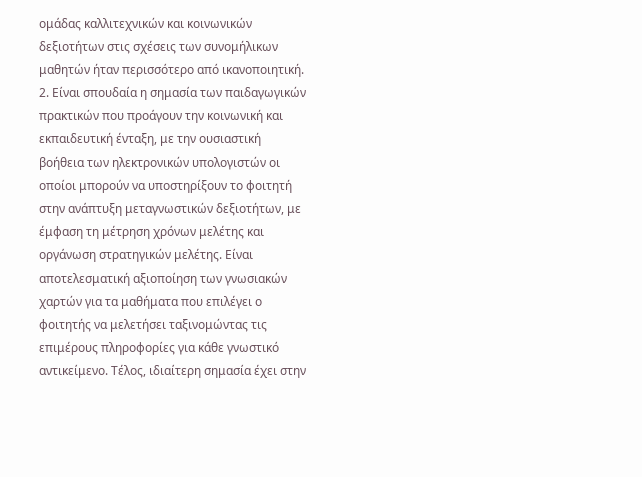ομάδας καλλιτεχνικών και κοινωνικών δεξιοτήτων στις σχέσεις των συνομήλικων μαθητών ήταν περισσότερο από ικανοποιητική.
2. Είναι σπουδαία η σημασία των παιδαγωγικών πρακτικών που προάγουν την κοινωνική και εκπαιδευτική ένταξη, με την ουσιαστική βοήθεια των ηλεκτρονικών υπολογιστών οι οποίοι μπορούν να υποστηρίξουν το φοιτητή στην ανάπτυξη μεταγνωστικών δεξιοτήτων, με έμφαση τη μέτρηση χρόνων μελέτης και οργάνωση στρατηγικών μελέτης. Είναι αποτελεσματική αξιοποίηση των γνωσιακών χαρτών για τα μαθήματα που επιλέγει ο φοιτητής να μελετήσει ταξινομώντας τις επιμέρους πληροφορίες για κάθε γνωστικό αντικείμενο. Τέλος, ιδιαίτερη σημασία έχει στην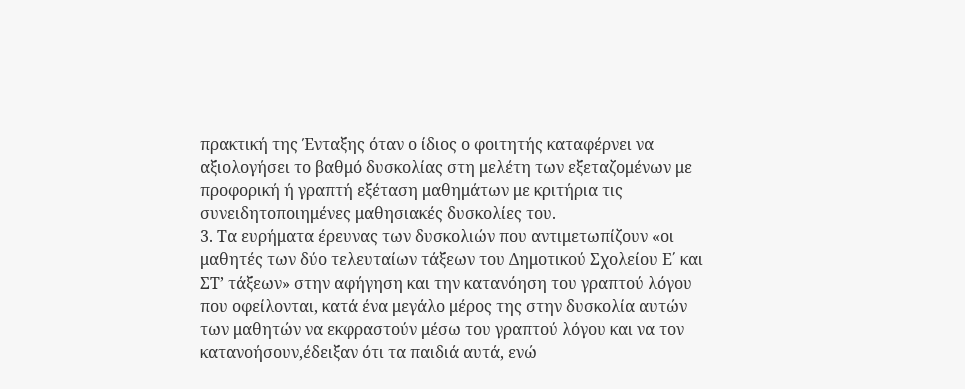πρακτική της Ένταξης όταν ο ίδιος ο φοιτητής καταφέρνει να αξιολογήσει το βαθμό δυσκολίας στη μελέτη των εξεταζομένων με προφορική ή γραπτή εξέταση μαθημάτων με κριτήρια τις συνειδητοποιημένες μαθησιακές δυσκολίες του.
3. Τα ευρήματα έρευνας των δυσκολιών που αντιμετωπίζουν «οι μαθητές των δύο τελευταίων τάξεων του Δημοτικού Σχολείου Ε΄ και ΣΤ’ τάξεων» στην αφήγηση και την κατανόηση του γραπτού λόγου που οφείλονται, κατά ένα μεγάλο μέρος της στην δυσκολία αυτών των μαθητών να εκφραστούν μέσω του γραπτού λόγου και να τον κατανοήσουν,έδειξαν ότι τα παιδιά αυτά, ενώ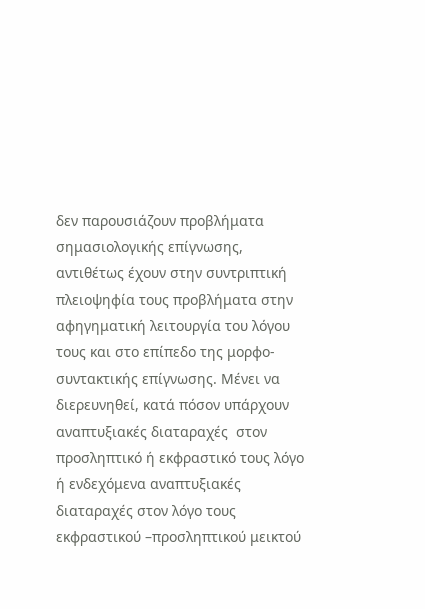δεν παρουσιάζουν προβλήματα σημασιολογικής επίγνωσης, αντιθέτως έχουν στην συντριπτική πλειοψηφία τους προβλήματα στην αφηγηματική λειτουργία του λόγου τους και στο επίπεδο της μορφο-συντακτικής επίγνωσης. Μένει να διερευνηθεί, κατά πόσον υπάρχουν αναπτυξιακές διαταραχές  στον προσληπτικό ή εκφραστικό τους λόγο ή ενδεχόμενα αναπτυξιακές διαταραχές στον λόγο τους εκφραστικού –προσληπτικού μεικτού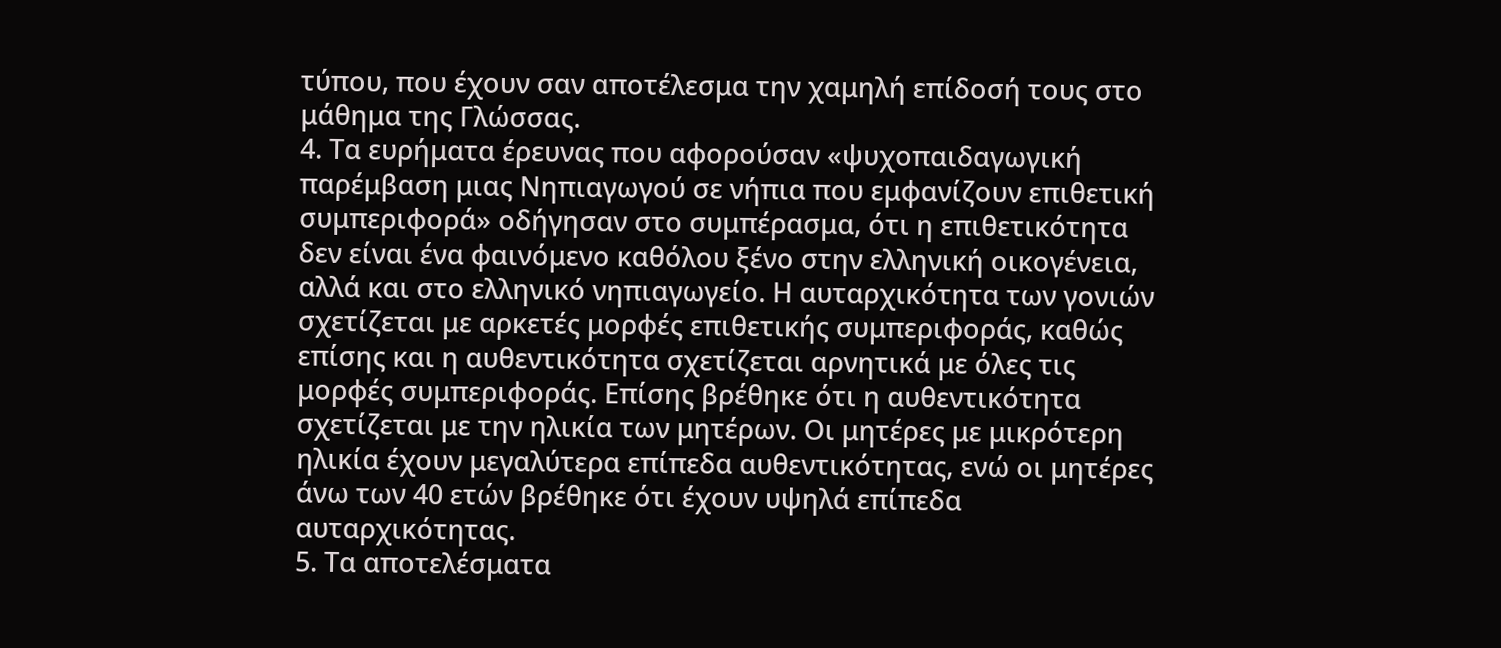τύπου, που έχουν σαν αποτέλεσμα την χαμηλή επίδοσή τους στο μάθημα της Γλώσσας.
4. Τα ευρήματα έρευνας που αφορούσαν «ψυχοπαιδαγωγική παρέμβαση μιας Νηπιαγωγού σε νήπια που εμφανίζουν επιθετική συμπεριφορά» οδήγησαν στο συμπέρασμα, ότι η επιθετικότητα δεν είναι ένα φαινόμενο καθόλου ξένο στην ελληνική οικογένεια, αλλά και στο ελληνικό νηπιαγωγείο. Η αυταρχικότητα των γονιών σχετίζεται με αρκετές μορφές επιθετικής συμπεριφοράς, καθώς επίσης και η αυθεντικότητα σχετίζεται αρνητικά με όλες τις μορφές συμπεριφοράς. Επίσης βρέθηκε ότι η αυθεντικότητα σχετίζεται με την ηλικία των μητέρων. Οι μητέρες με μικρότερη ηλικία έχουν μεγαλύτερα επίπεδα αυθεντικότητας, ενώ οι μητέρες άνω των 40 ετών βρέθηκε ότι έχουν υψηλά επίπεδα αυταρχικότητας.
5. Τα αποτελέσματα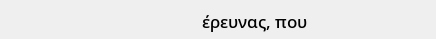έρευνας, που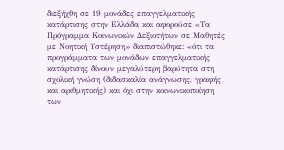διεξήχθη σε 19 μονάδες επαγγελματικής κατάρτισης στην Ελλάδα και αφορούσε «Τα Πρόγραμμα Κοινωνικών Δεξιοτήτων σε Μαθητές με Νοητική Υστέρηση» διαπιστώθηκε: «ότι τα προγράμματα των μονάδων επαγγελματικής κατάρτισης δίνουν μεγαλύτερη βαρύτητα στη σχολική γνώση (διδασκαλία ανάγνωσης, γραφής και αριθμητικής) και όχι στην κοινωνικοποίηση των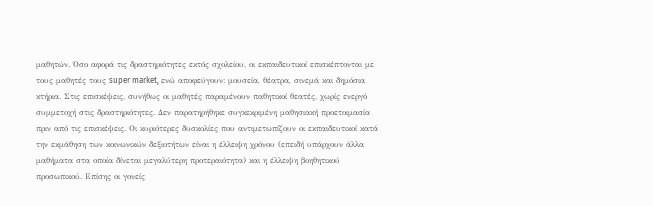μαθητών. Όσο αφορά τις δραστηριότητες εκτός σχολείου, οι εκπαιδευτικοί επισκέπτονται με τους μαθητές τους super market, ενώ αποφεύγουν: μουσεία, θέατρα, σινεμά και δημόσια κτήρια. Στις επισκέψεις, συνήθως οι μαθητές παραμένουν παθητικοί θεατές, χωρίς ενεργό συμμετοχή στις δραστηριότητες. Δεν παρατηρήθηκε συγκεκριμένη μαθησιακή προετοιμασία πριν από τις επισκέψεις. Οι κυριότερες δυσκολίες που αντιμετωπίζουν οι εκπαιδευτικοί κατά την εκμάθηση των κοινωνικών δεξιοτήτων είναι η έλλειψη χρόνου (επειδή υπάρχουν άλλα μαθήματα στα οποία δίνεται μεγαλύτερη προτεραιότητα) και η έλλειψη βοηθητικού προσωπικού. Επίσης οι γονείς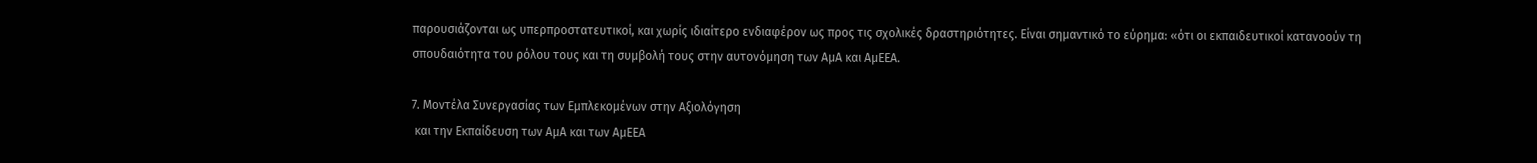παρουσιάζονται ως υπερπροστατευτικοί, και χωρίς ιδιαίτερο ενδιαφέρον ως προς τις σχολικές δραστηριότητες. Είναι σημαντικό το εύρημα: «ότι οι εκπαιδευτικοί κατανοούν τη σπουδαιότητα του ρόλου τους και τη συμβολή τους στην αυτονόμηση των ΑμΑ και ΑμΕΕΑ.

7. Μοντέλα Συνεργασίας των Εμπλεκομένων στην Αξιολόγηση
 και την Εκπαίδευση των ΑμΑ και των ΑμΕΕΑ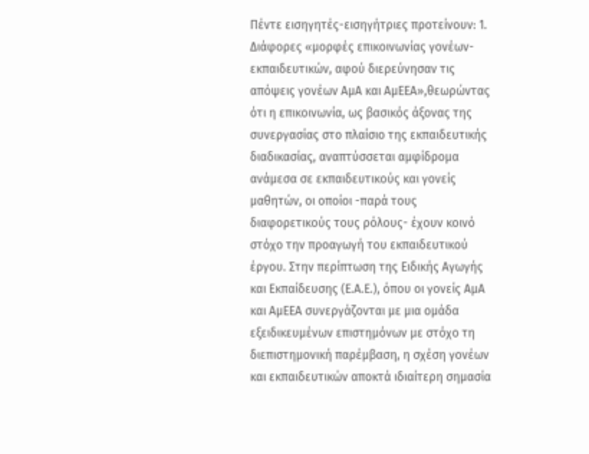Πέντε εισηγητές-εισηγήτριες προτείνουν: 1. Διάφορες «μορφές επικοινωνίας γονέων-εκπαιδευτικών, αφού διερεύνησαν τις απόψεις γονέων ΑμΑ και ΑμΕΕΑ»,θεωρώντας ότι η επικοινωνία, ως βασικός άξονας της συνεργασίας στο πλαίσιο της εκπαιδευτικής διαδικασίας, αναπτύσσεται αμφίδρομα ανάμεσα σε εκπαιδευτικούς και γονείς μαθητών, οι οποίοι -παρά τους διαφορετικούς τους ρόλους- έχουν κοινό στόχο την προαγωγή του εκπαιδευτικού έργου. Στην περίπτωση της Ειδικής Αγωγής και Εκπαίδευσης (Ε.Α.Ε.), όπου οι γονείς ΑμΑ και ΑμΕΕΑ συνεργάζονται με μια ομάδα εξειδικευμένων επιστημόνων με στόχο τη διεπιστημονική παρέμβαση, η σχέση γονέων και εκπαιδευτικών αποκτά ιδιαίτερη σημασία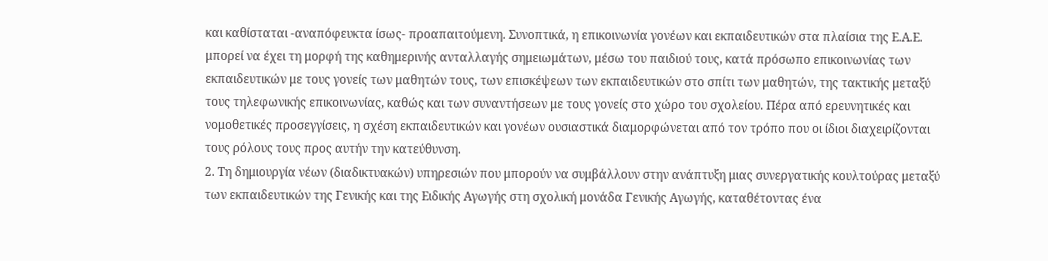και καθίσταται -αναπόφευκτα ίσως- προαπαιτούμενη. Συνοπτικά, η επικοινωνία γονέων και εκπαιδευτικών στα πλαίσια της Ε.Α.Ε. μπορεί να έχει τη μορφή της καθημερινής ανταλλαγής σημειωμάτων, μέσω του παιδιού τους, κατά πρόσωπο επικοινωνίας των εκπαιδευτικών με τους γονείς των μαθητών τους, των επισκέψεων των εκπαιδευτικών στο σπίτι των μαθητών, της τακτικής μεταξύ τους τηλεφωνικής επικοινωνίας, καθώς και των συναντήσεων με τους γονείς στο χώρο του σχολείου. Πέρα από ερευνητικές και νομοθετικές προσεγγίσεις, η σχέση εκπαιδευτικών και γονέων ουσιαστικά διαμορφώνεται από τον τρόπο που οι ίδιοι διαχειρίζονται τους ρόλους τους προς αυτήν την κατεύθυνση.
2. Τη δημιουργία νέων (διαδικτυακών) υπηρεσιών που μπορούν να συμβάλλουν στην ανάπτυξη μιας συνεργατικής κουλτούρας μεταξύ των εκπαιδευτικών της Γενικής και της Ειδικής Αγωγής στη σχολική μονάδα Γενικής Αγωγής, καταθέτοντας ένα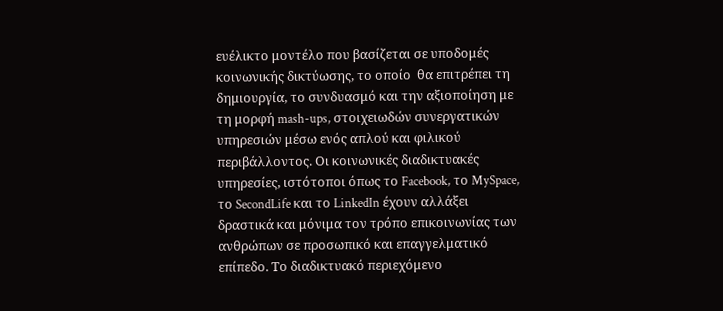ευέλικτο μοντέλο που βασίζεται σε υποδομές κοινωνικής δικτύωσης, το οποίο  θα επιτρέπει τη δημιουργία, το συνδυασμό και την αξιοποίηση με τη μορφή mash-ups, στοιχειωδών συνεργατικών υπηρεσιών μέσω ενός απλού και φιλικού περιβάλλοντος. Οι κοινωνικές διαδικτυακές υπηρεσίες, ιστότοποι όπως το Facebook, το MySpace, το SecondLife και το LinkedIn έχουν αλλάξει δραστικά και μόνιμα τον τρόπο επικοινωνίας των ανθρώπων σε προσωπικό και επαγγελματικό επίπεδο. Το διαδικτυακό περιεχόμενο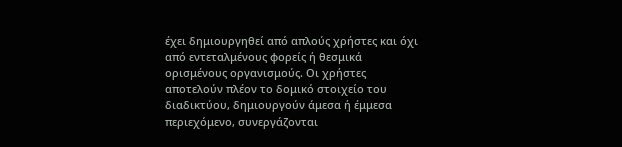έχει δημιουργηθεί από απλούς χρήστες και όχι από εντεταλμένους φορείς ή θεσμικά ορισμένους οργανισμούς. Οι χρήστες αποτελούν πλέον το δομικό στοιχείο του διαδικτύου, δημιουργούν άμεσα ή έμμεσα περιεχόμενο, συνεργάζονται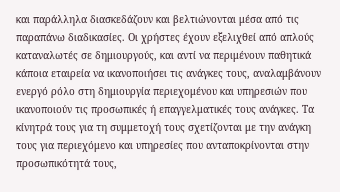και παράλληλα διασκεδάζουν και βελτιώνονται μέσα από τις παραπάνω διαδικασίες. Οι χρήστες έχουν εξελιχθεί από απλούς καταναλωτές σε δημιουργούς, και αντί να περιμένουν παθητικά κάποια εταιρεία να ικανοποιήσει τις ανάγκες τους, αναλαμβάνουν ενεργό ρόλο στη δημιουργία περιεχομένου και υπηρεσιών που ικανοποιούν τις προσωπικές ή επαγγελματικές τους ανάγκες. Τα κίνητρά τους για τη συμμετοχή τους σχετίζονται με την ανάγκη τους για περιεχόμενο και υπηρεσίες που ανταποκρίνονται στην προσωπικότητά τους,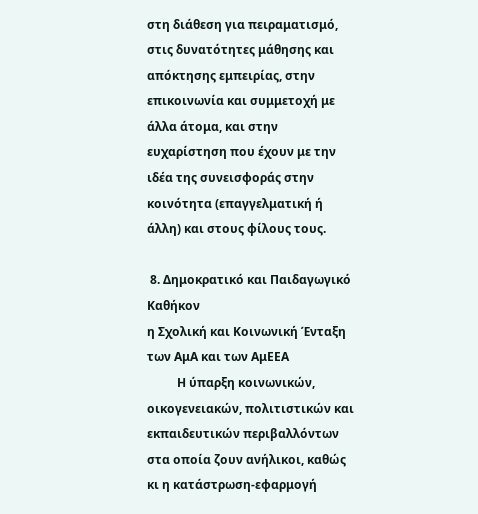στη διάθεση για πειραματισμό, στις δυνατότητες μάθησης και απόκτησης εμπειρίας, στην επικοινωνία και συμμετοχή με άλλα άτομα, και στην ευχαρίστηση που έχουν με την ιδέα της συνεισφοράς στην κοινότητα (επαγγελματική ή άλλη) και στους φίλους τους.

 8. Δημοκρατικό και Παιδαγωγικό Καθήκον
η Σχολική και Κοινωνική Ένταξη των ΑμΑ και των ΑμΕΕΑ
          Η ύπαρξη κοινωνικών, οικογενειακών, πολιτιστικών και εκπαιδευτικών περιβαλλόντων στα οποία ζουν ανήλικοι, καθώς κι η κατάστρωση-εφαρμογή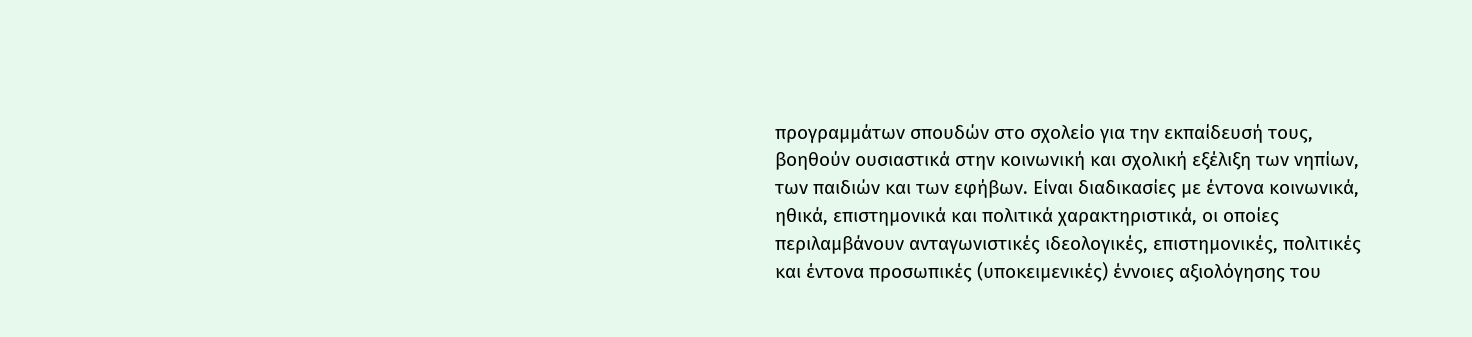προγραμμάτων σπουδών στο σχολείο για την εκπαίδευσή τους, βοηθούν ουσιαστικά στην κοινωνική και σχολική εξέλιξη των νηπίων, των παιδιών και των εφήβων. Είναι διαδικασίες με έντονα κοινωνικά, ηθικά, επιστημονικά και πολιτικά χαρακτηριστικά, οι οποίες περιλαμβάνουν ανταγωνιστικές ιδεολογικές, επιστημονικές, πολιτικές και έντονα προσωπικές (υποκειμενικές) έννοιες αξιολόγησης του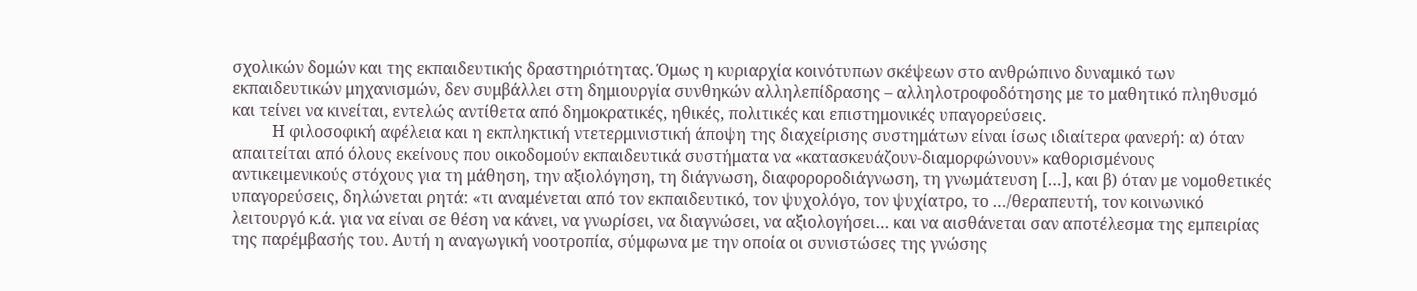σχολικών δομών και της εκπαιδευτικής δραστηριότητας. Όμως η κυριαρχία κοινότυπων σκέψεων στο ανθρώπινο δυναμικό των εκπαιδευτικών μηχανισμών, δεν συμβάλλει στη δημιουργία συνθηκών αλληλεπίδρασης – αλληλοτροφοδότησης με το μαθητικό πληθυσμό και τείνει να κινείται, εντελώς αντίθετα από δημοκρατικές, ηθικές, πολιτικές και επιστημονικές υπαγορεύσεις.
          Η φιλοσοφική αφέλεια και η εκπληκτική ντετερμινιστική άποψη της διαχείρισης συστημάτων είναι ίσως ιδιαίτερα φανερή: α) όταν απαιτείται από όλους εκείνους που οικοδομούν εκπαιδευτικά συστήματα να «κατασκευάζουν-διαμορφώνουν» καθορισμένους αντικειμενικούς στόχους για τη μάθηση, την αξιολόγηση, τη διάγνωση, διαφοροροδιάγνωση, τη γνωμάτευση […], και β) όταν με νομοθετικές υπαγορεύσεις, δηλώνεται ρητά: «τι αναμένεται από τον εκπαιδευτικό, τον ψυχολόγο, τον ψυχίατρο, το …/θεραπευτή, τον κοινωνικό λειτουργό κ.ά. για να είναι σε θέση να κάνει, να γνωρίσει, να διαγνώσει, να αξιολογήσει… και να αισθάνεται σαν αποτέλεσμα της εμπειρίας της παρέμβασής του. Αυτή η αναγωγική νοοτροπία, σύμφωνα με την οποία οι συνιστώσες της γνώσης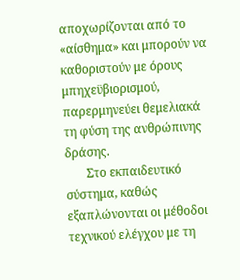αποχωρίζονται από το «αίσθημα» και μπορούν να καθοριστούν με όρους  μπηχεϋβιορισμού, παρερμηνεύει θεμελιακά τη φύση της ανθρώπινης δράσης.
       Στο εκπαιδευτικό σύστημα, καθώς εξαπλώνονται οι μέθοδοι τεχνικού ελέγχου με τη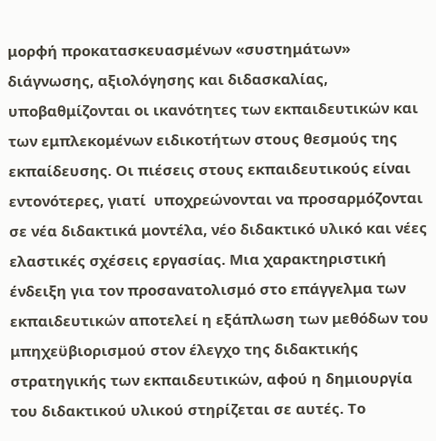μορφή προκατασκευασμένων «συστημάτων» διάγνωσης, αξιολόγησης και διδασκαλίας, υποβαθμίζονται οι ικανότητες των εκπαιδευτικών και των εμπλεκομένων ειδικοτήτων στους θεσμούς της εκπαίδευσης. Οι πιέσεις στους εκπαιδευτικούς είναι εντονότερες, γιατί  υποχρεώνονται να προσαρμόζονται σε νέα διδακτικά μοντέλα, νέο διδακτικό υλικό και νέες ελαστικές σχέσεις εργασίας. Μια χαρακτηριστική ένδειξη για τον προσανατολισμό στο επάγγελμα των εκπαιδευτικών αποτελεί η εξάπλωση των μεθόδων του μπηχεϋβιορισμού στον έλεγχο της διδακτικής στρατηγικής των εκπαιδευτικών, αφού η δημιουργία του διδακτικού υλικού στηρίζεται σε αυτές. Το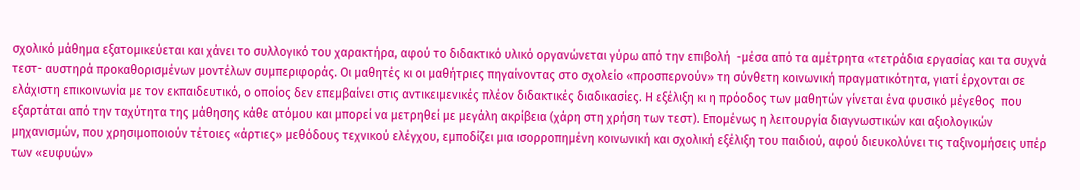σχολικό μάθημα εξατομικεύεται και χάνει το συλλογικό του χαρακτήρα, αφού το διδακτικό υλικό οργανώνεται γύρω από την επιβολή  -μέσα από τα αμέτρητα «τετράδια εργασίας και τα συχνά τεστ- αυστηρά προκαθορισμένων μοντέλων συμπεριφοράς. Οι μαθητές κι οι μαθήτριες πηγαίνοντας στο σχολείο «προσπερνούν» τη σύνθετη κοινωνική πραγματικότητα, γιατί έρχονται σε ελάχιστη επικοινωνία με τον εκπαιδευτικό, ο οποίος δεν επεμβαίνει στις αντικειμενικές πλέον διδακτικές διαδικασίες. Η εξέλιξη κι η πρόοδος των μαθητών γίνεται ένα φυσικό μέγεθος  που εξαρτάται από την ταχύτητα της μάθησης κάθε ατόμου και μπορεί να μετρηθεί με μεγάλη ακρίβεια (χάρη στη χρήση των τεστ). Επομένως η λειτουργία διαγνωστικών και αξιολογικών μηχανισμών, που χρησιμοποιούν τέτοιες «άρτιες» μεθόδους τεχνικού ελέγχου, εμποδίζει μια ισορροπημένη κοινωνική και σχολική εξέλιξη του παιδιού, αφού διευκολύνει τις ταξινομήσεις υπέρ των «ευφυών»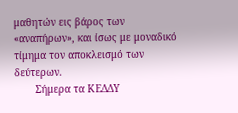μαθητών εις βάρος των «αναπήρων», και ίσως με μοναδικό τίμημα τον αποκλεισμό των δεύτερων.
       Σήμερα τα ΚΕΔΔΥ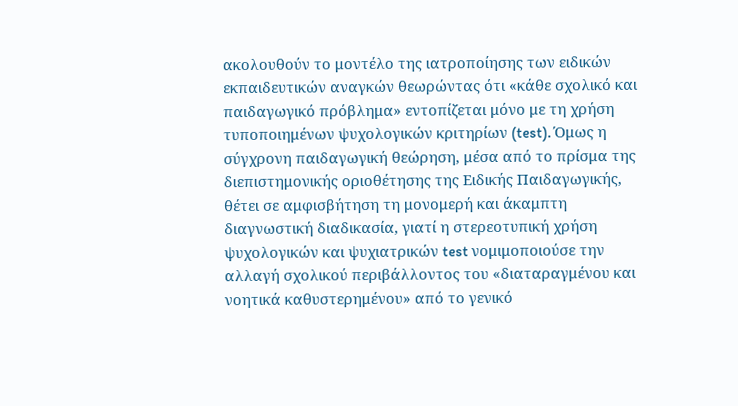ακολουθούν το μοντέλο της ιατροποίησης των ειδικών εκπαιδευτικών αναγκών θεωρώντας ότι «κάθε σχολικό και παιδαγωγικό πρόβλημα» εντοπίζεται μόνο με τη χρήση τυποποιημένων ψυχολογικών κριτηρίων (test). Όμως η σύγχρονη παιδαγωγική θεώρηση, μέσα από το πρίσμα της διεπιστημονικής οριοθέτησης της Ειδικής Παιδαγωγικής, θέτει σε αμφισβήτηση τη μονομερή και άκαμπτη διαγνωστική διαδικασία, γιατί η στερεοτυπική χρήση ψυχολογικών και ψυχιατρικών test νομιμοποιούσε την αλλαγή σχολικού περιβάλλοντος του «διαταραγμένου και νοητικά καθυστερημένου» από το γενικό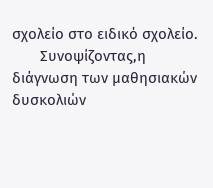σχολείο στο ειδικό σχολείο.
       Συνοψίζοντας,η διάγνωση των μαθησιακών δυσκολιών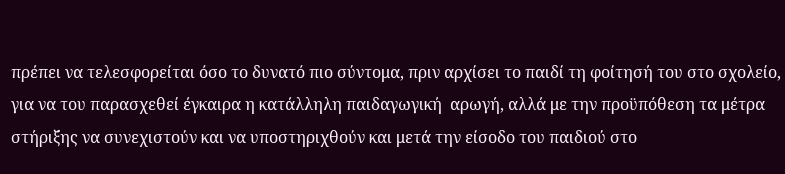πρέπει να τελεσφορείται όσο το δυνατό πιο σύντομα, πριν αρχίσει το παιδί τη φοίτησή του στο σχολείο, για να του παρασχεθεί έγκαιρα η κατάλληλη παιδαγωγική  αρωγή, αλλά με την προϋπόθεση τα μέτρα στήριξης να συνεχιστούν και να υποστηριχθούν και μετά την είσοδο του παιδιού στο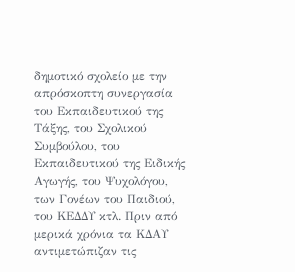δημοτικό σχολείο με την απρόσκοπτη συνεργασία του Εκπαιδευτικού της Τάξης, του Σχολικού Συμβούλου, του Εκπαιδευτικού της Ειδικής Αγωγής, του Ψυχολόγου, των Γονέων του Παιδιού, του ΚΕΔΔΥ κτλ. Πριν από μερικά χρόνια τα ΚΔΑΥ αντιμετώπιζαν τις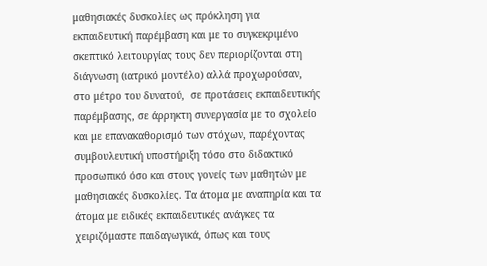μαθησιακές δυσκολίες ως πρόκληση για εκπαιδευτική παρέμβαση και με το συγκεκριμένο σκεπτικό λειτουργίας τους δεν περιορίζονται στη διάγνωση (ιατρικό μοντέλο) αλλά προχωρούσαν, στο μέτρο του δυνατού,  σε προτάσεις εκπαιδευτικής παρέμβασης, σε άρρηκτη συνεργασία με το σχολείο και με επανακαθορισμό των στόχων, παρέχοντας συμβουλευτική υποστήριξη τόσο στο διδακτικό προσωπικό όσο και στους γονείς των μαθητών με μαθησιακές δυσκολίες. Τα άτομα με αναπηρία και τα άτομα με ειδικές εκπαιδευτικές ανάγκες τα χειριζόμαστε παιδαγωγικά, όπως και τους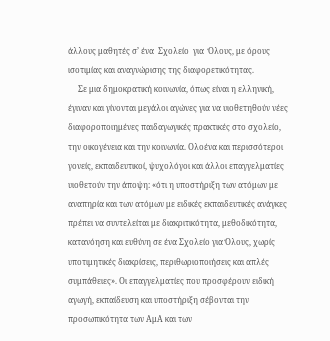άλλους μαθητές σ’ ένα  Σχολείο  για  Όλους, με όρους ισοτιμίας και αναγνώρισης της διαφορετικότητας.
     Σε μια δημοκρατική κοινωνία, όπως είναι η ελληνική, έγιναν και γίνονται μεγάλοι αγώνες για να υιοθετηθούν νέες διαφοροποιημένες παιδαγωγικές πρακτικές στο σχολείο, την οικογένεια και την κοινωνία. Ολοένα και περισσότεροι γονείς, εκπαιδευτικοί, ψυχολόγοι και άλλοι επαγγελματίες υιοθετούν την άποψη: «ότι η υποστήριξη των ατόμων με αναπηρία και των ατόμων με ειδικές εκπαιδευτικές ανάγκες πρέπει να συντελείται με διακριτικότητα, μεθοδικότητα, κατανόηση και ευθύνη σε ένα Σχολείο για Όλους, χωρίς υποτιμητικές διακρίσεις, περιθωριοποιήσεις και απλές συμπάθειες». Οι επαγγελματίες που προσφέρουν ειδική αγωγή, εκπαίδευση και υποστήριξη σέβονται την προσωπικότητα των ΑμΑ και των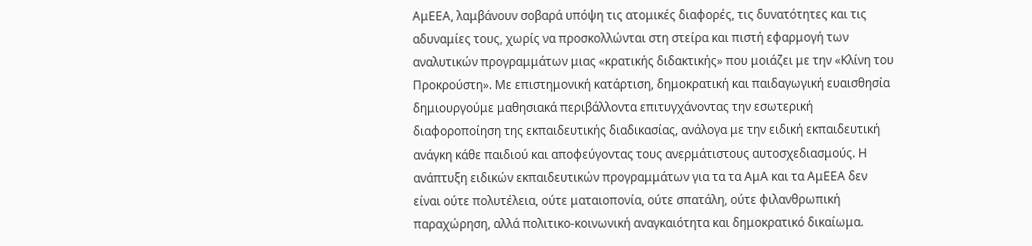ΑμΕΕΑ, λαμβάνουν σοβαρά υπόψη τις ατομικές διαφορές, τις δυνατότητες και τις αδυναμίες τους, χωρίς να προσκολλώνται στη στείρα και πιστή εφαρμογή των αναλυτικών προγραμμάτων μιας «κρατικής διδακτικής» που μοιάζει με την «Κλίνη του Προκρούστη». Με επιστημονική κατάρτιση, δημοκρατική και παιδαγωγική ευαισθησία δημιουργούμε μαθησιακά περιβάλλοντα επιτυγχάνοντας την εσωτερική διαφοροποίηση της εκπαιδευτικής διαδικασίας, ανάλογα με την ειδική εκπαιδευτική ανάγκη κάθε παιδιού και αποφεύγοντας τους ανερμάτιστους αυτοσχεδιασμούς. Η ανάπτυξη ειδικών εκπαιδευτικών προγραμμάτων για τα τα ΑμΑ και τα ΑμΕΕΑ δεν είναι ούτε πολυτέλεια, ούτε ματαιοπονία, ούτε σπατάλη, ούτε φιλανθρωπική παραχώρηση, αλλά πολιτικο-κοινωνική αναγκαιότητα και δημοκρατικό δικαίωμα.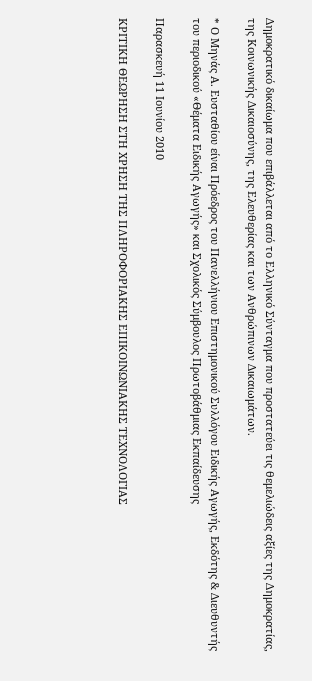Δημοκρατικό δικαίωμα που επιβάλλεται από το Ελληνικό Σύνταγμα που προστατεύει τις θεμελιώδεις αξίες της Δημοκρατίας, της Κοινωνικής Δικαιοσύνης, της Ελευθερίας και των Ανθρώπινων Δικαιωμάτων.

* Ο Μηνάς Α. Ευσταθίου είναι Πρόεδρος του Πανελλήνιου Επιστημονικού Συλλόγου Ειδικής Αγωγής, Εκδότης & Διευθυντής του περιοδικού «Θέματα Ειδικής Αγωγής» και Σχολικός Σύμβουλος Πρωτοβάθμιας Εκπαίδευσης

Παρασκευή 11 Ιουνίου 2010

ΚΡΙΤΙΚΗ ΘΕΩΡΗΣΗ ΣΤΗ ΧΡΗΣΗ ΤΗΣ ΠΛΗΡΟΦΟΡΙΑΚΗΣ ΕΠΙΚΟΙΝΩΝΙΑΚΗΣ ΤΕΧΝΟΛΟΓΙΑΣ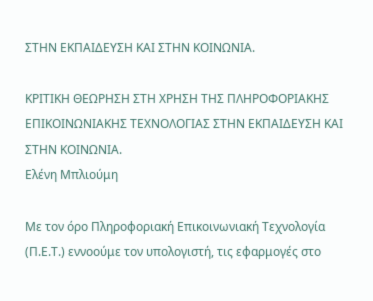ΣΤΗΝ ΕΚΠΑΙΔΕΥΣΗ ΚΑΙ ΣΤΗΝ ΚΟΙΝΩΝΙΑ.

ΚΡΙΤΙΚΗ ΘΕΩΡΗΣΗ ΣΤΗ ΧΡΗΣΗ ΤΗΣ ΠΛΗΡΟΦΟΡΙΑΚΗΣ ΕΠΙΚΟΙΝΩΝΙΑΚΗΣ ΤΕΧΝΟΛΟΓΙΑΣ ΣΤΗΝ ΕΚΠΑΙΔΕΥΣΗ ΚΑΙ ΣΤΗΝ ΚΟΙΝΩΝΙΑ.
Ελένη Μπλιούμη

Με τον όρο Πληροφοριακή Επικοινωνιακή Τεχνολογία (Π.Ε.Τ.) εννοούμε τον υπολογιστή, τις εφαρμογές στο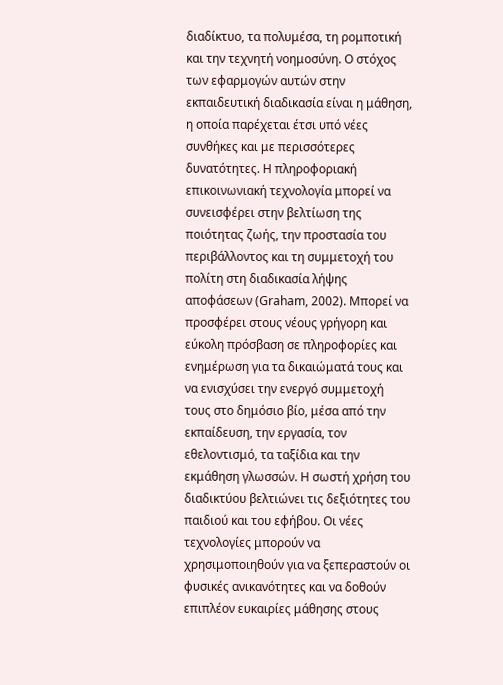διαδίκτυο, τα πολυμέσα, τη ρομποτική και την τεχνητή νοημοσύνη. Ο στόχος των εφαρμογών αυτών στην εκπαιδευτική διαδικασία είναι η μάθηση, η οποία παρέχεται έτσι υπό νέες συνθήκες και με περισσότερες δυνατότητες. Η πληροφοριακή επικοινωνιακή τεχνολογία μπορεί να συνεισφέρει στην βελτίωση της ποιότητας ζωής, την προστασία του περιβάλλοντος και τη συμμετοχή του πολίτη στη διαδικασία λήψης αποφάσεων (Graham, 2002). Μπορεί να προσφέρει στους νέους γρήγορη και εύκολη πρόσβαση σε πληροφορίες και ενημέρωση για τα δικαιώματά τους και να ενισχύσει την ενεργό συμμετοχή τους στο δημόσιο βίο, μέσα από την εκπαίδευση, την εργασία, τον εθελοντισμό, τα ταξίδια και την εκμάθηση γλωσσών. Η σωστή χρήση του διαδικτύου βελτιώνει τις δεξιότητες του παιδιού και του εφήβου. Οι νέες τεχνολογίες μπορούν να χρησιμοποιηθούν για να ξεπεραστούν οι φυσικές ανικανότητες και να δοθούν επιπλέον ευκαιρίες μάθησης στους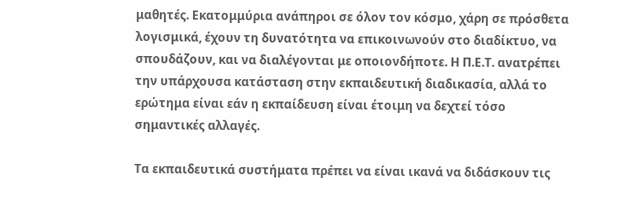μαθητές. Εκατομμύρια ανάπηροι σε όλον τον κόσμο, χάρη σε πρόσθετα λογισμικά, έχουν τη δυνατότητα να επικοινωνούν στο διαδίκτυο, να σπουδάζουν, και να διαλέγονται με οποιονδήποτε. Η Π.Ε.Τ. ανατρέπει την υπάρχουσα κατάσταση στην εκπαιδευτική διαδικασία, αλλά το ερώτημα είναι εάν η εκπαίδευση είναι έτοιμη να δεχτεί τόσο σημαντικές αλλαγές.

Τα εκπαιδευτικά συστήματα πρέπει να είναι ικανά να διδάσκουν τις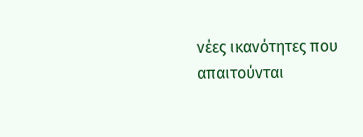νέες ικανότητες που απαιτούνται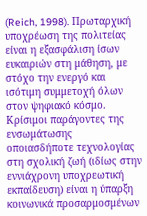(Reich, 1998). Πρωταρχική υποχρέωση της πολιτείας είναι η εξασφάλιση ίσων ευκαιριών στη μάθηση, με στόχο την ενεργό και ισότιμη συμμετοχή όλων στον ψηφιακό κόσμο. Κρίσιμοι παράγοντες της ενσωμάτωσης οποιασδήποτε τεχνολογίας στη σχολική ζωή (ιδίως στην εννιάχρονη υποχρεωτική εκπαίδευση) είναι η ύπαρξη κοινωνικά προσαρμοσμένων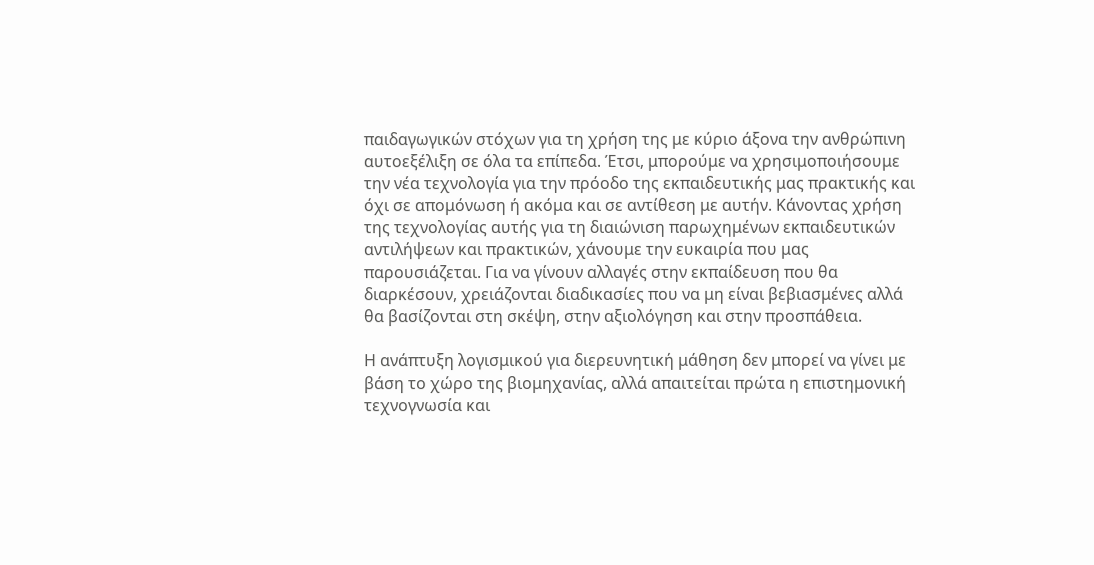παιδαγωγικών στόχων για τη χρήση της με κύριο άξονα την ανθρώπινη αυτοεξέλιξη σε όλα τα επίπεδα. Έτσι, μπορούμε να χρησιμοποιήσουμε την νέα τεχνολογία για την πρόοδο της εκπαιδευτικής μας πρακτικής και όχι σε απομόνωση ή ακόμα και σε αντίθεση με αυτήν. Κάνοντας χρήση της τεχνολογίας αυτής για τη διαιώνιση παρωχημένων εκπαιδευτικών αντιλήψεων και πρακτικών, χάνουμε την ευκαιρία που μας παρουσιάζεται. Για να γίνουν αλλαγές στην εκπαίδευση που θα διαρκέσουν, χρειάζονται διαδικασίες που να μη είναι βεβιασμένες αλλά θα βασίζονται στη σκέψη, στην αξιολόγηση και στην προσπάθεια.

Η ανάπτυξη λογισμικού για διερευνητική μάθηση δεν μπορεί να γίνει με βάση το χώρο της βιομηχανίας, αλλά απαιτείται πρώτα η επιστημονική τεχνογνωσία και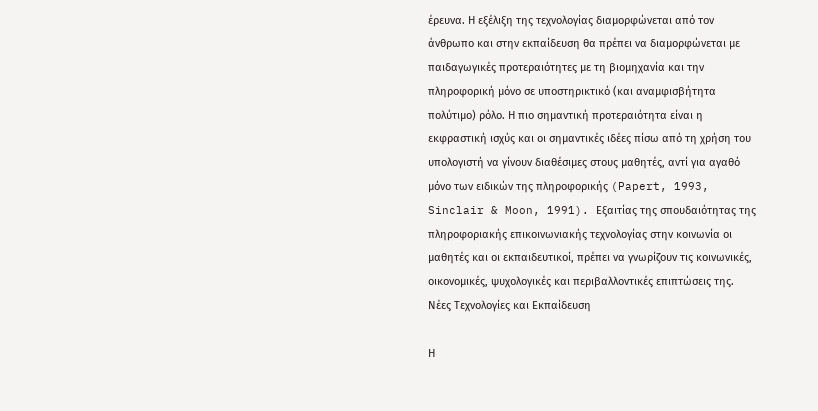έρευνα. Η εξέλιξη της τεχνολογίας διαμορφώνεται από τον άνθρωπο και στην εκπαίδευση θα πρέπει να διαμορφώνεται με παιδαγωγικές προτεραιότητες με τη βιομηχανία και την πληροφορική μόνο σε υποστηρικτικό (και αναμφισβήτητα πολύτιμο) ρόλο. Η πιο σημαντική προτεραιότητα είναι η εκφραστική ισχύς και οι σημαντικές ιδέες πίσω από τη χρήση του υπολογιστή να γίνουν διαθέσιμες στους μαθητές, αντί για αγαθό μόνο των ειδικών της πληροφορικής (Papert, 1993, Sinclair & Moon, 1991). Εξαιτίας της σπουδαιότητας της πληροφοριακής επικοινωνιακής τεχνολογίας στην κοινωνία οι μαθητές και οι εκπαιδευτικοί, πρέπει να γνωρίζουν τις κοινωνικές, οικονομικές, ψυχολογικές και περιβαλλοντικές επιπτώσεις της.
Νέες Τεχνολογίες και Εκπαίδευση

Η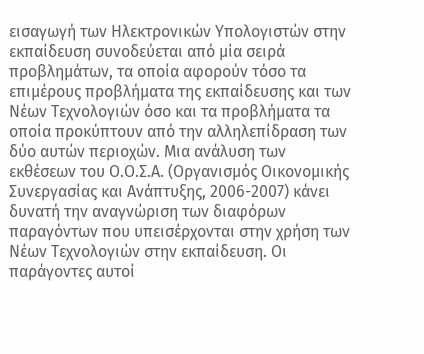εισαγωγή των Ηλεκτρονικών Υπολογιστών στην εκπαίδευση συνοδεύεται από μία σειρά προβλημάτων, τα οποία αφορούν τόσο τα επιμέρους προβλήματα της εκπαίδευσης και των Νέων Τεχνολογιών όσο και τα προβλήματα τα οποία προκύπτουν από την αλληλεπίδραση των δύο αυτών περιοχών. Μια ανάλυση των εκθέσεων του Ο.Ο.Σ.Α. (Οργανισμός Οικονομικής Συνεργασίας και Ανάπτυξης, 2006-2007) κάνει δυνατή την αναγνώριση των διαφόρων παραγόντων που υπεισέρχονται στην χρήση των Νέων Τεχνολογιών στην εκπαίδευση. Οι παράγοντες αυτοί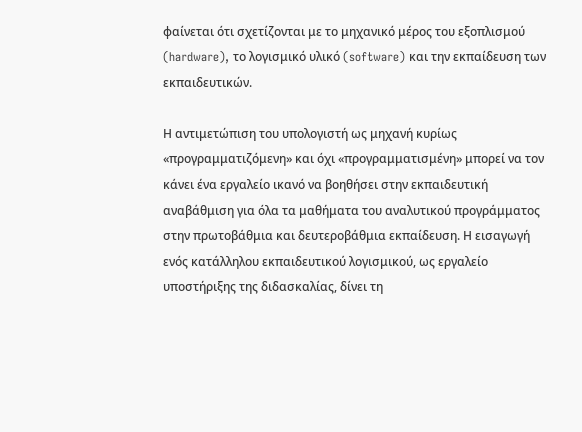φαίνεται ότι σχετίζονται με το μηχανικό μέρος του εξοπλισμού (hardware), το λογισμικό υλικό (software) και την εκπαίδευση των εκπαιδευτικών.

Η αντιμετώπιση του υπολογιστή ως μηχανή κυρίως «προγραμματιζόμενη» και όχι «προγραμματισμένη» μπορεί να τον κάνει ένα εργαλείο ικανό να βοηθήσει στην εκπαιδευτική αναβάθμιση για όλα τα μαθήματα του αναλυτικού προγράμματος στην πρωτοβάθμια και δευτεροβάθμια εκπαίδευση. Η εισαγωγή ενός κατάλληλου εκπαιδευτικού λογισμικού, ως εργαλείο υποστήριξης της διδασκαλίας, δίνει τη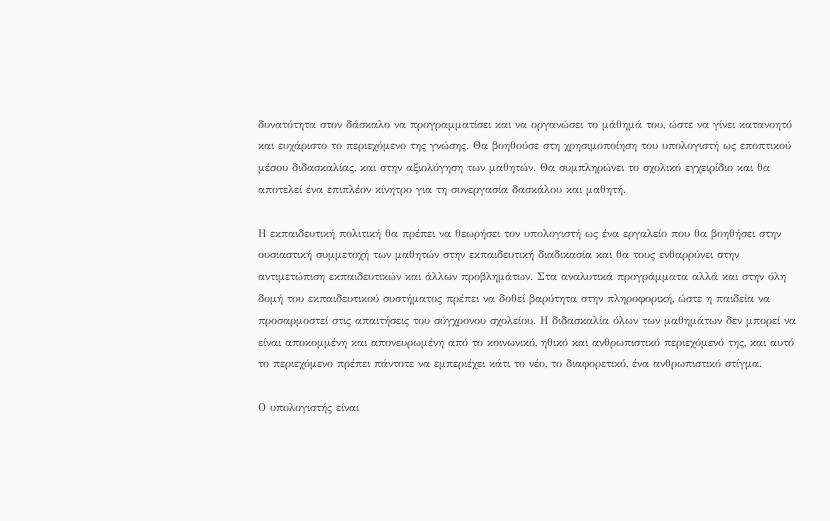δυνατότητα στον δάσκαλο να προγραμματίσει και να οργανώσει το μάθημά του, ώστε να γίνει κατανοητό και ευχάριστο το περιεχόμενο της γνώσης. Θα βοηθούσε στη χρησιμοποίηση του υπολογιστή ως εποπτικού μέσου διδασκαλίας, και στην αξιολόγηση των μαθητών. Θα συμπληρώνει το σχολικό εγχειρίδιο και θα αποτελεί ένα επιπλέον κίνητρο για τη συνεργασία δασκάλου και μαθητή.

Η εκπαιδευτική πολιτική θα πρέπει να θεωρήσει τον υπολογιστή ως ένα εργαλείο που θα βοηθήσει στην ουσιαστική συμμετοχή των μαθητών στην εκπαιδευτική διαδικασία και θα τους ενθαρρύνει στην αντιμετώπιση εκπαιδευτικών και άλλων προβλημάτων. Στα αναλυτικά προγράμματα αλλά και στην όλη δομή του εκπαιδευτικού συστήματος πρέπει να δοθεί βαρύτητα στην πληροφορική, ώστε η παιδεία να προσαρμοστεί στις απαιτήσεις του σύγχρονου σχολείου. Η διδασκαλία όλων των μαθημάτων δεν μπορεί να είναι αποκομμένη και απονευρωμένη από το κοινωνικό, ηθικό και ανθρωπιστικό περιεχόμενό της, και αυτό το περιεχόμενο πρέπει πάντοτε να εμπεριέχει κάτι το νέο, το διαφορετικό, ένα ανθρωπιστικό στίγμα.

Ο υπολογιστής είναι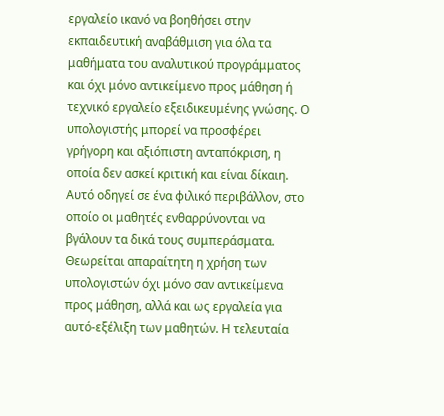εργαλείο ικανό να βοηθήσει στην εκπαιδευτική αναβάθμιση για όλα τα μαθήματα του αναλυτικού προγράμματος και όχι μόνο αντικείμενο προς μάθηση ή τεχνικό εργαλείο εξειδικευμένης γνώσης. Ο υπολογιστής μπορεί να προσφέρει γρήγορη και αξιόπιστη ανταπόκριση, η οποία δεν ασκεί κριτική και είναι δίκαιη. Αυτό οδηγεί σε ένα φιλικό περιβάλλον, στο οποίο οι μαθητές ενθαρρύνονται να βγάλουν τα δικά τους συμπεράσματα. Θεωρείται απαραίτητη η χρήση των υπολογιστών όχι μόνο σαν αντικείμενα προς μάθηση, αλλά και ως εργαλεία για αυτό-εξέλιξη των μαθητών. Η τελευταία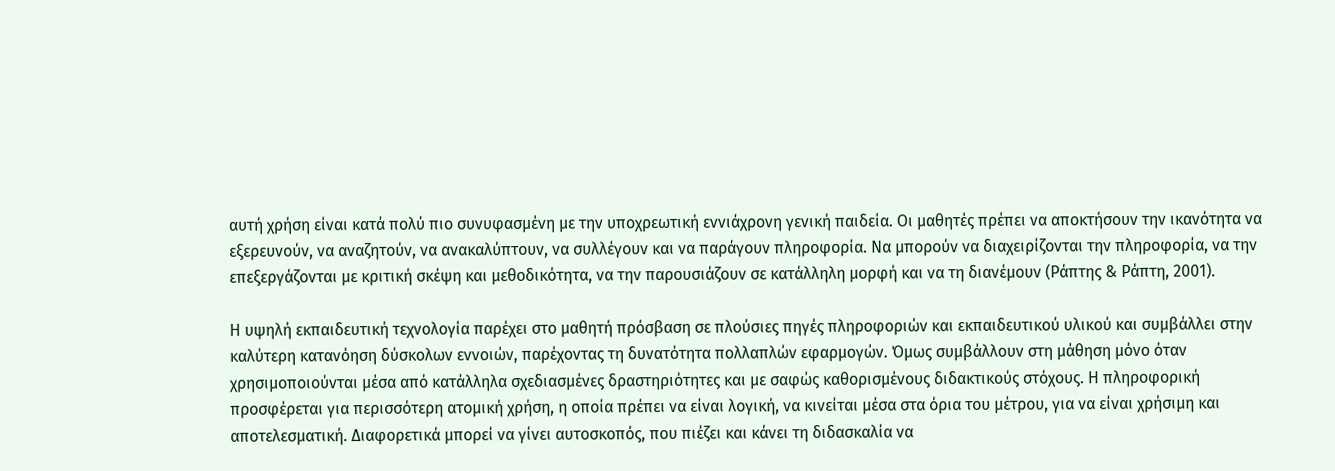αυτή χρήση είναι κατά πολύ πιο συνυφασμένη με την υποχρεωτική εννιάχρονη γενική παιδεία. Οι μαθητές πρέπει να αποκτήσουν την ικανότητα να εξερευνούν, να αναζητούν, να ανακαλύπτουν, να συλλέγουν και να παράγουν πληροφορία. Να μπορούν να διαχειρίζονται την πληροφορία, να την επεξεργάζονται με κριτική σκέψη και μεθοδικότητα, να την παρουσιάζουν σε κατάλληλη μορφή και να τη διανέμουν (Ράπτης & Ράπτη, 2001).

Η υψηλή εκπαιδευτική τεχνολογία παρέχει στο μαθητή πρόσβαση σε πλούσιες πηγές πληροφοριών και εκπαιδευτικού υλικού και συμβάλλει στην καλύτερη κατανόηση δύσκολων εννοιών, παρέχοντας τη δυνατότητα πολλαπλών εφαρμογών. Όμως συμβάλλουν στη μάθηση μόνο όταν χρησιμοποιούνται μέσα από κατάλληλα σχεδιασμένες δραστηριότητες και με σαφώς καθορισμένους διδακτικούς στόχους. Η πληροφορική προσφέρεται για περισσότερη ατομική χρήση, η οποία πρέπει να είναι λογική, να κινείται μέσα στα όρια του μέτρου, για να είναι χρήσιμη και αποτελεσματική. Διαφορετικά μπορεί να γίνει αυτοσκοπός, που πιέζει και κάνει τη διδασκαλία να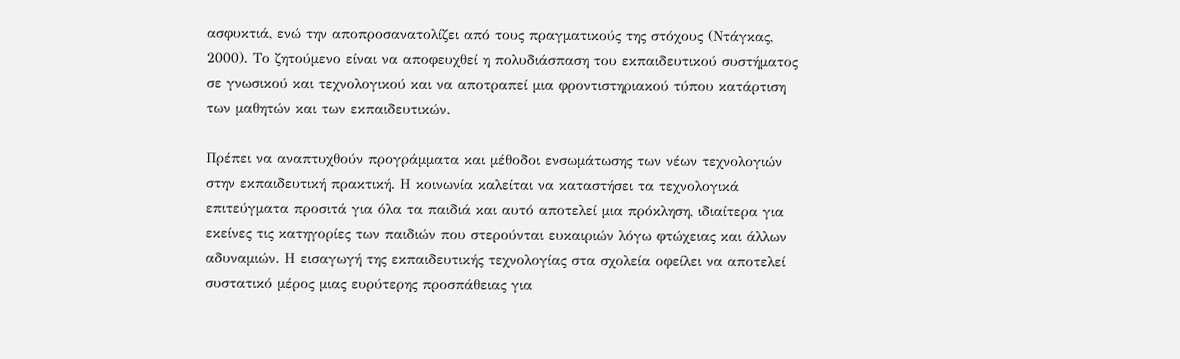ασφυκτιά, ενώ την αποπροσανατολίζει από τους πραγματικούς της στόχους (Ντάγκας, 2000). Το ζητούμενο είναι να αποφευχθεί η πολυδιάσπαση του εκπαιδευτικού συστήματος σε γνωσικού και τεχνολογικού και να αποτραπεί μια φροντιστηριακού τύπου κατάρτιση των μαθητών και των εκπαιδευτικών.

Πρέπει να αναπτυχθούν προγράμματα και μέθοδοι ενσωμάτωσης των νέων τεχνολογιών στην εκπαιδευτική πρακτική. Η κοινωνία καλείται να καταστήσει τα τεχνολογικά επιτεύγματα προσιτά για όλα τα παιδιά και αυτό αποτελεί μια πρόκληση, ιδιαίτερα για εκείνες τις κατηγορίες των παιδιών που στερούνται ευκαιριών λόγω φτώχειας και άλλων αδυναμιών. Η εισαγωγή της εκπαιδευτικής τεχνολογίας στα σχολεία οφείλει να αποτελεί συστατικό μέρος μιας ευρύτερης προσπάθειας για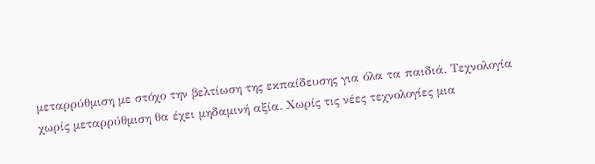μεταρρύθμιση με στόχο την βελτίωση της εκπαίδευσης για όλα τα παιδιά. Τεχνολογία χωρίς μεταρρύθμιση θα έχει μηδαμινή αξία. Χωρίς τις νέες τεχνολογίες μια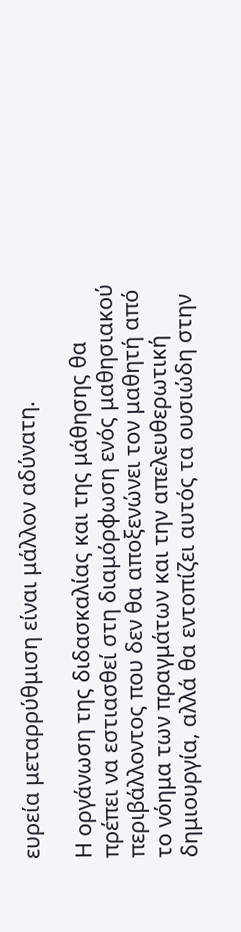ευρεία μεταρρύθμιση είναι μάλλον αδύνατη.

Η οργάνωση της διδασκαλίας και της μάθησης θα πρέπει να εστιασθεί στη διαμόρφωση ενός μαθησιακού περιβάλλοντος που δεν θα αποξενώνει τον μαθητή από το νόημα των πραγμάτων και την απελευθερωτική δημιουργία, αλλά θα εντοπίζει αυτός τα ουσιώδη στην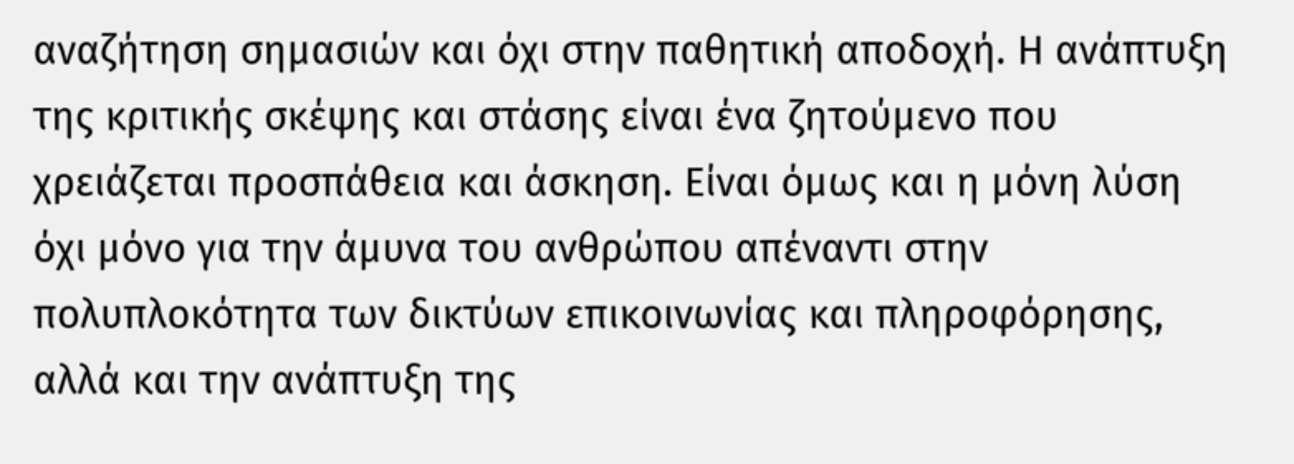αναζήτηση σημασιών και όχι στην παθητική αποδοχή. Η ανάπτυξη της κριτικής σκέψης και στάσης είναι ένα ζητούμενο που χρειάζεται προσπάθεια και άσκηση. Είναι όμως και η μόνη λύση όχι μόνο για την άμυνα του ανθρώπου απέναντι στην πολυπλοκότητα των δικτύων επικοινωνίας και πληροφόρησης, αλλά και την ανάπτυξη της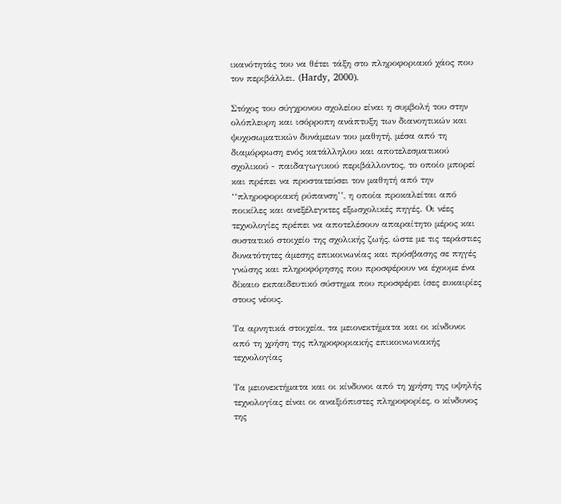ικανότητάς του να θέτει τάξη στο πληροφοριακό χάος που τον περιβάλλει. (Hardy, 2000).

Στόχος του σύγχρονου σχολείου είναι η συμβολή του στην ολόπλευρη και ισόρροπη ανάπτυξη των διανοητικών και ψυχοσωματικών δυνάμεων του μαθητή, μέσα από τη διαμόρφωση ενός κατάλληλου και αποτελεσματικού σχολικού - παιδαγωγικού περιβάλλοντος, το οποίο μπορεί και πρέπει να προστατεύσει τον μαθητή από την ‘‘πληροφοριακή ρύπανση’’, η οποία προκαλείται από ποικίλες και ανεξέλεγκτες εξωσχολικές πηγές. Οι νέες τεχνολογίες πρέπει να αποτελέσουν απαραίτητο μέρος και συστατικό στοιχείο της σχολικής ζωής, ώστε με τις τεράστιες δυνατότητες άμεσης επικοινωνίας και πρόσβασης σε πηγές γνώσης και πληροφόρησης που προσφέρουν να έχουμε ένα δίκαιο εκπαιδευτικό σύστημα που προσφέρει ίσες ευκαιρίες στους νέους.

Τα αρνητικά στοιχεία, τα μειονεκτήματα και οι κίνδυνοι από τη χρήση της πληροφοριακής επικοινωνιακής τεχνολογίας

Τα μειονεκτήματα και οι κίνδυνοι από τη χρήση της υψηλής τεχνολογίας είναι οι αναξιόπιστες πληροφορίες, ο κίνδυνος της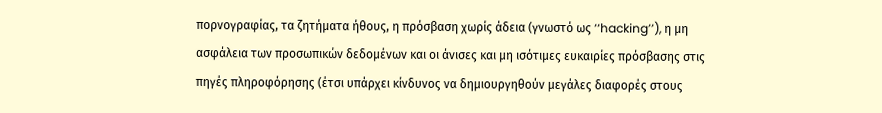πορνογραφίας, τα ζητήματα ήθους, η πρόσβαση χωρίς άδεια (γνωστό ως ‘‘hacking’’), η μη ασφάλεια των προσωπικών δεδομένων και οι άνισες και μη ισότιμες ευκαιρίες πρόσβασης στις πηγές πληροφόρησης (έτσι υπάρχει κίνδυνος να δημιουργηθούν μεγάλες διαφορές στους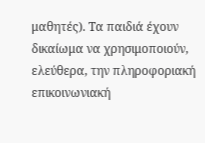μαθητές). Τα παιδιά έχουν δικαίωμα να χρησιμοποιούν, ελεύθερα, την πληροφοριακή επικοινωνιακή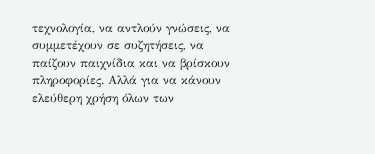τεχνολογία, να αντλούν γνώσεις, να συμμετέχουν σε συζητήσεις, να παίζουν παιχνίδια και να βρίσκουν πληροφορίες. Αλλά για να κάνουν ελεύθερη χρήση όλων των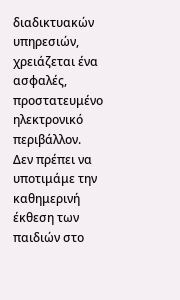διαδικτυακών υπηρεσιών, χρειάζεται ένα ασφαλές, προστατευμένο ηλεκτρονικό περιβάλλον. Δεν πρέπει να υποτιμάμε την καθημερινή έκθεση των παιδιών στο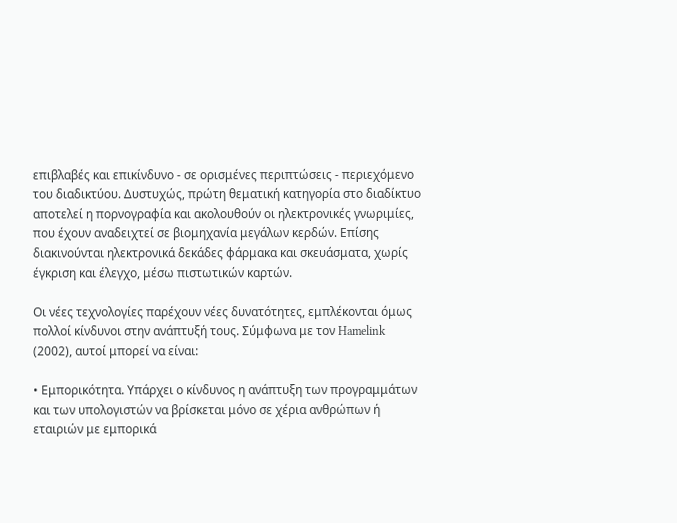επιβλαβές και επικίνδυνο - σε ορισμένες περιπτώσεις - περιεχόμενο του διαδικτύου. Δυστυχώς, πρώτη θεματική κατηγορία στο διαδίκτυο αποτελεί η πορνογραφία και ακολουθούν οι ηλεκτρονικές γνωριμίες, που έχουν αναδειχτεί σε βιομηχανία μεγάλων κερδών. Επίσης διακινούνται ηλεκτρονικά δεκάδες φάρμακα και σκευάσματα, χωρίς έγκριση και έλεγχο, μέσω πιστωτικών καρτών.

Οι νέες τεχνολογίες παρέχουν νέες δυνατότητες, εμπλέκονται όμως πολλοί κίνδυνοι στην ανάπτυξή τους. Σύμφωνα με τον Hamelink (2002), αυτοί μπορεί να είναι:

• Εμπορικότητα. Υπάρχει ο κίνδυνος η ανάπτυξη των προγραμμάτων και των υπολογιστών να βρίσκεται μόνο σε χέρια ανθρώπων ή εταιριών με εμπορικά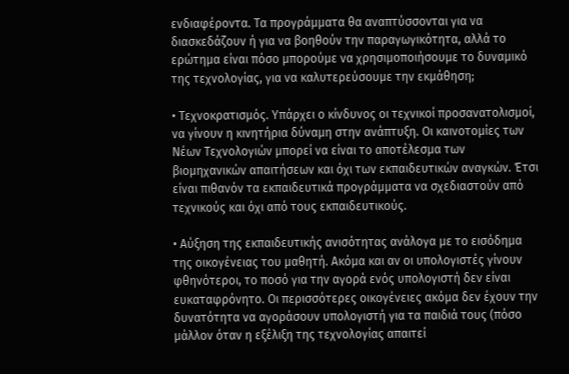ενδιαφέροντα. Τα προγράμματα θα αναπτύσσονται για να διασκεδάζουν ή για να βοηθούν την παραγωγικότητα, αλλά το ερώτημα είναι πόσο μπορούμε να χρησιμοποιήσουμε το δυναμικό της τεχνολογίας, για να καλυτερεύσουμε την εκμάθηση;

• Τεχνοκρατισμός. Υπάρχει ο κίνδυνος οι τεχνικοί προσανατολισμοί, να γίνουν η κινητήρια δύναμη στην ανάπτυξη. Οι καινοτομίες των Νέων Τεχνολογιών μπορεί να είναι το αποτέλεσμα των βιομηχανικών απαιτήσεων και όχι των εκπαιδευτικών αναγκών. Έτσι είναι πιθανόν τα εκπαιδευτικά προγράμματα να σχεδιαστούν από τεχνικούς και όχι από τους εκπαιδευτικούς.

• Αύξηση της εκπαιδευτικής ανισότητας ανάλογα με το εισόδημα της οικογένειας του μαθητή. Ακόμα και αν οι υπολογιστές γίνουν φθηνότεροι, το ποσό για την αγορά ενός υπολογιστή δεν είναι ευκαταφρόνητο. Οι περισσότερες οικογένειες ακόμα δεν έχουν την δυνατότητα να αγοράσουν υπολογιστή για τα παιδιά τους (πόσο μάλλον όταν η εξέλιξη της τεχνολογίας απαιτεί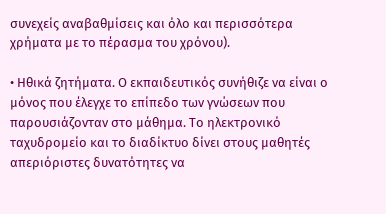συνεχείς αναβαθμίσεις και όλο και περισσότερα χρήματα με το πέρασμα του χρόνου).

• Ηθικά ζητήματα. Ο εκπαιδευτικός συνήθιζε να είναι ο μόνος που έλεγχε το επίπεδο των γνώσεων που παρουσιάζονταν στο μάθημα. Το ηλεκτρονικό ταχυδρομείο και το διαδίκτυο δίνει στους μαθητές απεριόριστες δυνατότητες να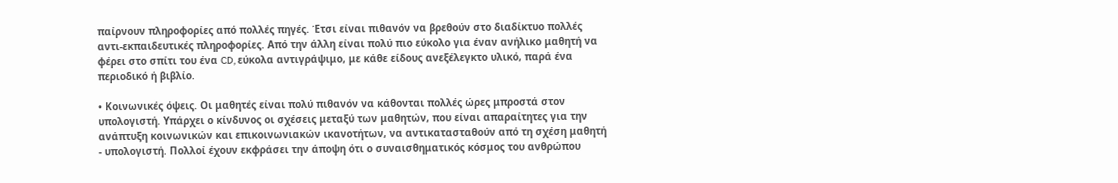παίρνουν πληροφορίες από πολλές πηγές. Έτσι είναι πιθανόν να βρεθούν στο διαδίκτυο πολλές αντι-εκπαιδευτικές πληροφορίες. Από την άλλη είναι πολύ πιο εύκολο για έναν ανήλικο μαθητή να φέρει στο σπίτι του ένα CD, εύκολα αντιγράψιμo, με κάθε είδους ανεξέλεγκτο υλικό, παρά ένα περιοδικό ή βιβλίο.

• Κοινωνικές όψεις. Οι μαθητές είναι πολύ πιθανόν να κάθονται πολλές ώρες μπροστά στον υπολογιστή. Υπάρχει ο κίνδυνος οι σχέσεις μεταξύ των μαθητών, που είναι απαραίτητες για την ανάπτυξη κοινωνικών και επικοινωνιακών ικανοτήτων, να αντικατασταθούν από τη σχέση μαθητή - υπολογιστή. Πολλοί έχουν εκφράσει την άποψη ότι ο συναισθηματικός κόσμος του ανθρώπου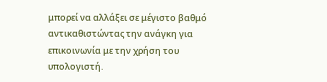μπορεί να αλλάξει σε μέγιστο βαθμό αντικαθιστώντας την ανάγκη για επικοινωνία με την χρήση του υπολογιστή.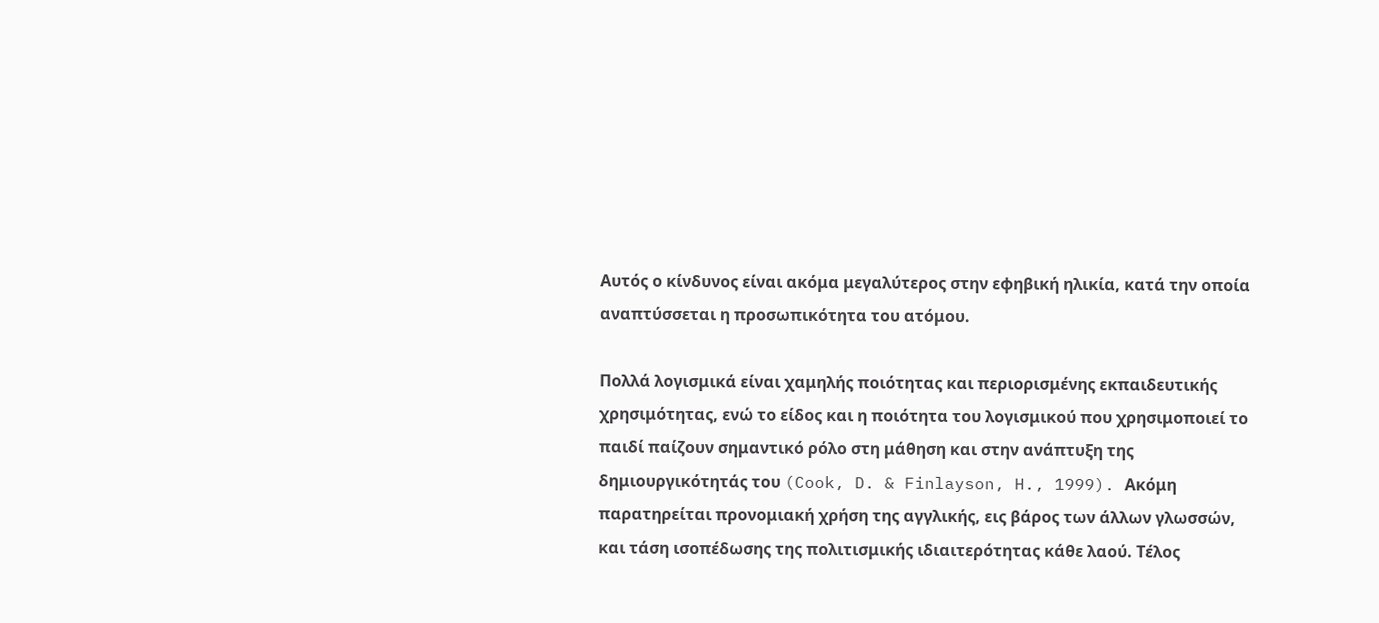Αυτός ο κίνδυνος είναι ακόμα μεγαλύτερος στην εφηβική ηλικία, κατά την οποία αναπτύσσεται η προσωπικότητα του ατόμου.

Πολλά λογισμικά είναι χαμηλής ποιότητας και περιορισμένης εκπαιδευτικής χρησιμότητας, ενώ το είδος και η ποιότητα του λογισμικού που χρησιμοποιεί το παιδί παίζουν σημαντικό ρόλο στη μάθηση και στην ανάπτυξη της δημιουργικότητάς του (Cook, D. & Finlayson, H., 1999). Ακόμη παρατηρείται προνομιακή χρήση της αγγλικής, εις βάρος των άλλων γλωσσών, και τάση ισοπέδωσης της πολιτισμικής ιδιαιτερότητας κάθε λαού. Τέλος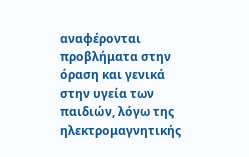αναφέρονται προβλήματα στην όραση και γενικά στην υγεία των παιδιών, λόγω της ηλεκτρομαγνητικής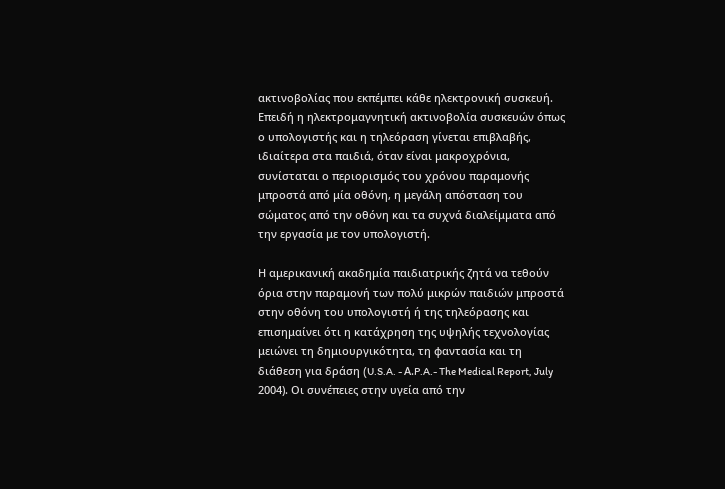ακτινοβολίας που εκπέμπει κάθε ηλεκτρονική συσκευή. Επειδή η ηλεκτρομαγνητική ακτινοβολία συσκευών όπως ο υπολογιστής και η τηλεόραση γίνεται επιβλαβής, ιδιαίτερα στα παιδιά, όταν είναι μακροχρόνια, συνίσταται ο περιορισμός του χρόνου παραμονής μπροστά από μία οθόνη, η μεγάλη απόσταση του σώματος από την οθόνη και τα συχνά διαλείμματα από την εργασία με τον υπολογιστή.

Η αμερικανική ακαδημία παιδιατρικής ζητά να τεθούν όρια στην παραμονή των πολύ μικρών παιδιών μπροστά στην οθόνη του υπολογιστή ή της τηλεόρασης και επισημαίνει ότι η κατάχρηση της υψηλής τεχνολογίας μειώνει τη δημιουργικότητα, τη φαντασία και τη διάθεση για δράση (U.S.A. - Α.P.A.- The Medical Report, July 2004). Οι συνέπειες στην υγεία από την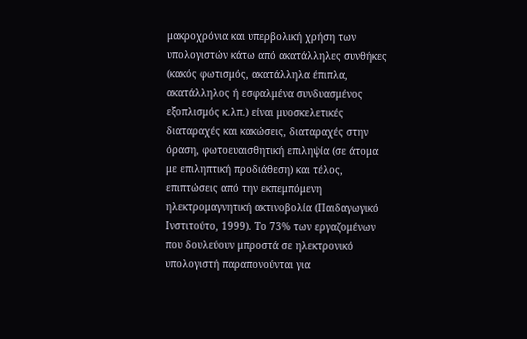μακροχρόνια και υπερβολική χρήση των υπολογιστών κάτω από ακατάλληλες συνθήκες (κακός φωτισμός, ακατάλληλα έπιπλα, ακατάλληλος ή εσφαλμένα συνδυασμένος εξοπλισμός κ.λπ.) είναι μυοσκελετικές διαταραχές και κακώσεις, διαταραχές στην όραση, φωτοευαισθητική επιληψία (σε άτομα με επιληπτική προδιάθεση) και τέλος, επιπτώσεις από την εκπεμπόμενη ηλεκτρομαγνητική ακτινοβολία (Παιδαγωγικό Ινστιτούτο, 1999). Το 73% των εργαζομένων που δουλεύουν μπροστά σε ηλεκτρονικό υπολογιστή παραπονούνται για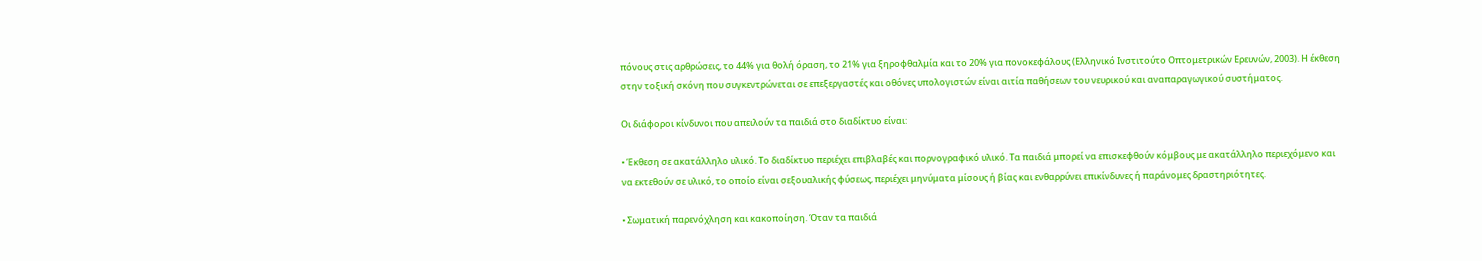πόνους στις αρθρώσεις, το 44% για θολή όραση, το 21% για ξηροφθαλμία και το 20% για πονοκεφάλους (Ελληνικό Ινστιτούτο Οπτομετρικών Ερευνών, 2003). Η έκθεση στην τοξική σκόνη που συγκεντρώνεται σε επεξεργαστές και οθόνες υπολογιστών είναι αιτία παθήσεων του νευρικού και αναπαραγωγικού συστήματος.

Οι διάφοροι κίνδυνοι που απειλούν τα παιδιά στο διαδίκτυο είναι:

• Έκθεση σε ακατάλληλο υλικό. Το διαδίκτυο περιέχει επιβλαβές και πορνογραφικό υλικό. Τα παιδιά μπορεί να επισκεφθούν κόμβους με ακατάλληλο περιεχόμενο και να εκτεθούν σε υλικό, το οποίο είναι σεξουαλικής φύσεως, περιέχει μηνύματα μίσους ή βίας και ενθαρρύνει επικίνδυνες ή παράνομες δραστηριότητες.

• Σωματική παρενόχληση και κακοποίηση. Όταν τα παιδιά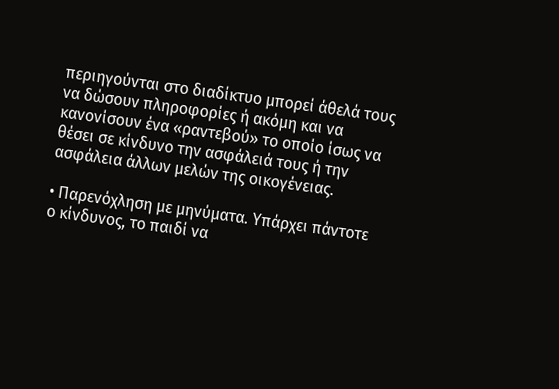περιηγούνται στο διαδίκτυο μπορεί άθελά τους να δώσουν πληροφορίες ή ακόμη και να κανονίσουν ένα «ραντεβού» το οποίο ίσως να θέσει σε κίνδυνο την ασφάλειά τους ή την ασφάλεια άλλων μελών της οικογένειας.

• Παρενόχληση με μηνύματα. Υπάρχει πάντοτε ο κίνδυνος, το παιδί να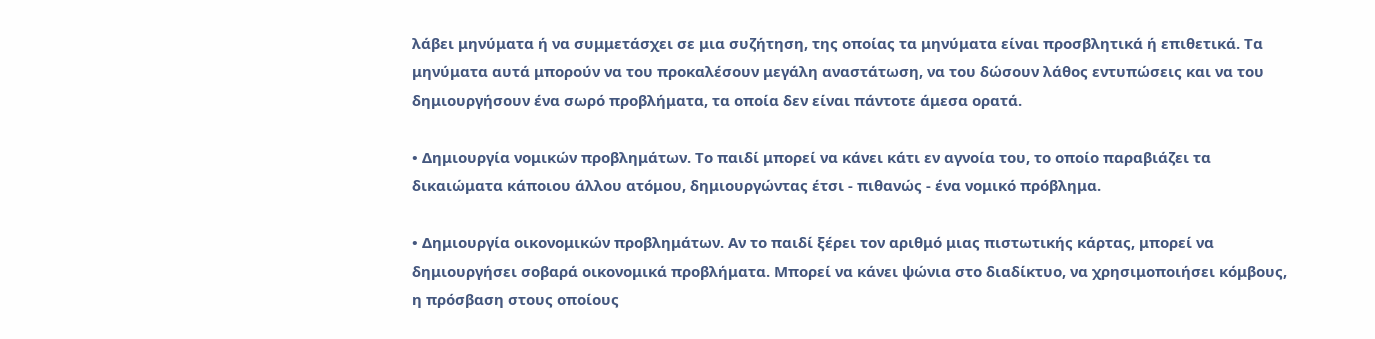λάβει μηνύματα ή να συμμετάσχει σε μια συζήτηση, της οποίας τα μηνύματα είναι προσβλητικά ή επιθετικά. Τα μηνύματα αυτά μπορούν να του προκαλέσουν μεγάλη αναστάτωση, να του δώσουν λάθος εντυπώσεις και να του δημιουργήσουν ένα σωρό προβλήματα, τα οποία δεν είναι πάντοτε άμεσα ορατά.

• Δημιουργία νομικών προβλημάτων. Το παιδί μπορεί να κάνει κάτι εν αγνοία του, το οποίο παραβιάζει τα δικαιώματα κάποιου άλλου ατόμου, δημιουργώντας έτσι - πιθανώς - ένα νομικό πρόβλημα.

• Δημιουργία οικονομικών προβλημάτων. Αν το παιδί ξέρει τον αριθμό μιας πιστωτικής κάρτας, μπορεί να δημιουργήσει σοβαρά οικονομικά προβλήματα. Μπορεί να κάνει ψώνια στο διαδίκτυο, να χρησιμοποιήσει κόμβους, η πρόσβαση στους οποίους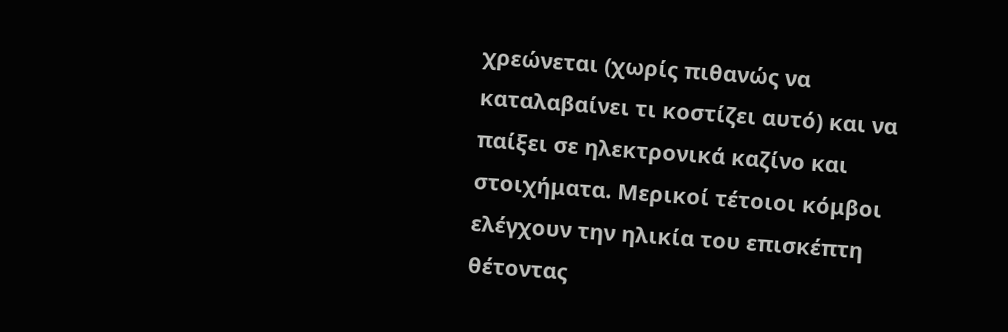χρεώνεται (χωρίς πιθανώς να καταλαβαίνει τι κοστίζει αυτό) και να παίξει σε ηλεκτρονικά καζίνο και στοιχήματα. Μερικοί τέτοιοι κόμβοι ελέγχουν την ηλικία του επισκέπτη θέτοντας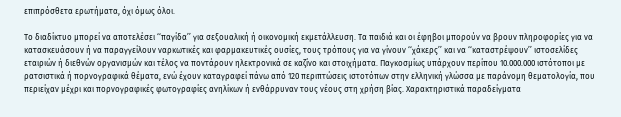επιπρόσθετα ερωτήματα, όχι όμως όλοι.

Το διαδίκτυο μπορεί να αποτελέσει ‘‘παγίδα’’ για σεξουαλική ή οικονομική εκμετάλλευση. Τα παιδιά και οι έφηβοι μπορούν να βρουν πληροφορίες για να κατασκευάσουν ή να παραγγείλουν ναρκωτικές και φαρμακευτικές ουσίες, τους τρόπους για να γίνουν ‘‘χάκερς’’ και να ‘‘καταστρέψουν’’ ιστοσελίδες εταιριών ή διεθνών οργανισμών και τέλος να ποντάρουν ηλεκτρονικά σε καζίνο και στοιχήματα. Παγκοσμίως υπάρχουν περίπου 10.000.000 ιστότοποι με ρατσιστικά ή πορνογραφικά θέματα, ενώ έχουν καταγραφεί πάνω από 120 περιπτώσεις ιστοτόπων στην ελληνική γλώσσα με παράνομη θεματολογία, που περιείχαν μέχρι και πορνογραφικές φωτογραφίες ανηλίκων ή ενθάρρυναν τους νέους στη χρήση βίας. Χαρακτηριστικά παραδείγματα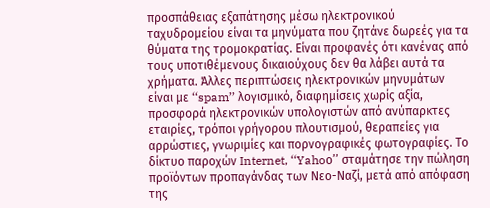προσπάθειας εξαπάτησης μέσω ηλεκτρονικού ταχυδρομείου είναι τα μηνύματα που ζητάνε δωρεές για τα θύματα της τρομοκρατίας. Είναι προφανές ότι κανένας από τους υποτιθέμενους δικαιούχους δεν θα λάβει αυτά τα χρήματα. Άλλες περιπτώσεις ηλεκτρονικών μηνυμάτων είναι με ‘‘spam’’ λογισμικό, διαφημίσεις χωρίς αξία, προσφορά ηλεκτρονικών υπολογιστών από ανύπαρκτες εταιρίες, τρόποι γρήγορου πλουτισμού, θεραπείες για αρρώστιες, γνωριμίες και πορνογραφικές φωτογραφίες. Το δίκτυο παροχών Internet, ‘‘Yahoο’’ σταμάτησε την πώληση προϊόντων προπαγάνδας των Νεο-Ναζί, μετά από απόφαση της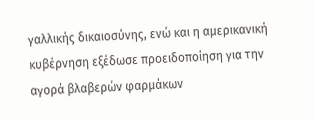γαλλικής δικαιοσύνης, ενώ και η αμερικανική κυβέρνηση εξέδωσε προειδοποίηση για την αγορά βλαβερών φαρμάκων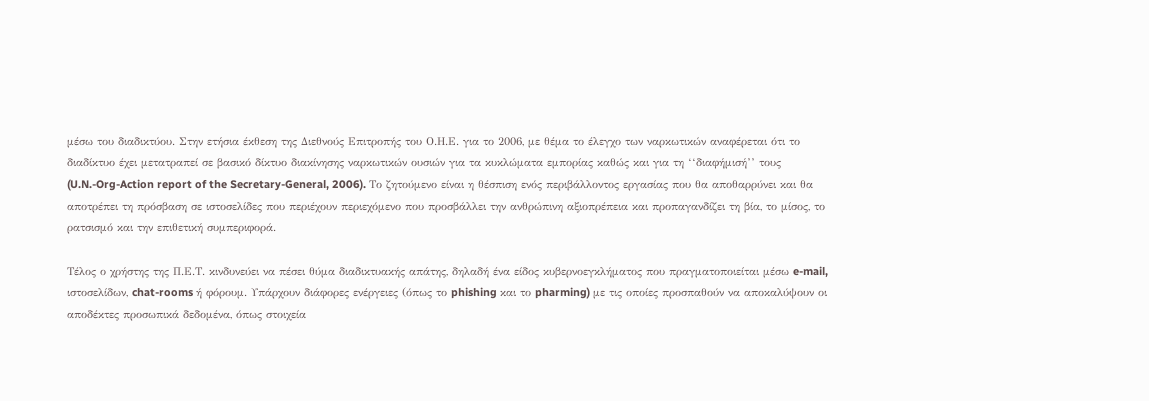μέσω του διαδικτύου. Στην ετήσια έκθεση της Διεθνούς Επιτροπής του Ο.Η.Ε. για το 2006, με θέμα το έλεγχο των ναρκωτικών αναφέρεται ότι το διαδίκτυο έχει μετατραπεί σε βασικό δίκτυο διακίνησης ναρκωτικών ουσιών για τα κυκλώματα εμπορίας καθώς και για τη ‘‘διαφήμισή’’ τους (U.N.-Org-Action report of the Secretary-General, 2006). Το ζητούμενο είναι η θέσπιση ενός περιβάλλοντος εργασίας που θα αποθαρρύνει και θα αποτρέπει τη πρόσβαση σε ιστοσελίδες που περιέχουν περιεχόμενο που προσβάλλει την ανθρώπινη αξιοπρέπεια και προπαγανδίζει τη βία, το μίσος, το ρατσισμό και την επιθετική συμπεριφορά.

Τέλος ο χρήστης της Π.Ε.Τ. κινδυνεύει να πέσει θύμα διαδικτυακής απάτης, δηλαδή ένα είδος κυβερνοεγκλήματος που πραγματοποιείται μέσω e-mail, ιστοσελίδων, chat-rooms ή φόρουμ. Υπάρχουν διάφορες ενέργειες (όπως το phishing και το pharming) με τις οποίες προσπαθούν να αποκαλύψουν οι αποδέκτες προσωπικά δεδομένα, όπως στοιχεία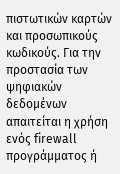πιστωτικών καρτών και προσωπικούς κωδικούς. Για την προστασία των ψηφιακών δεδομένων απαιτείται η χρήση ενός firewall προγράμματος ή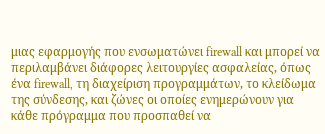μιας εφαρμογής που ενσωματώνει firewall και μπορεί να περιλαμβάνει διάφορες λειτουργίες ασφαλείας, όπως ένα firewall, τη διαχείριση προγραμμάτων, το κλείδωμα της σύνδεσης, και ζώνες οι οποίες ενημερώνουν για κάθε πρόγραμμα που προσπαθεί να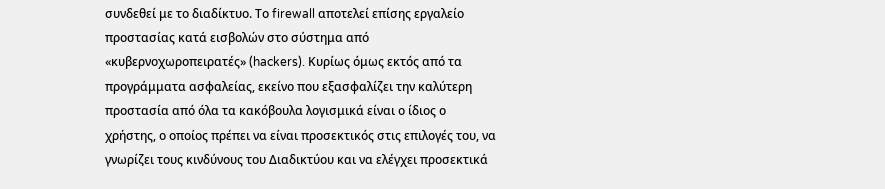συνδεθεί με το διαδίκτυο. Το firewall αποτελεί επίσης εργαλείο προστασίας κατά εισβολών στο σύστημα από «κυβερνοχωροπειρατές» (hackers). Κυρίως όμως εκτός από τα προγράμματα ασφαλείας, εκείνο που εξασφαλίζει την καλύτερη προστασία από όλα τα κακόβουλα λογισμικά είναι ο ίδιος ο χρήστης, ο οποίος πρέπει να είναι προσεκτικός στις επιλογές του, να γνωρίζει τους κινδύνους του Διαδικτύου και να ελέγχει προσεκτικά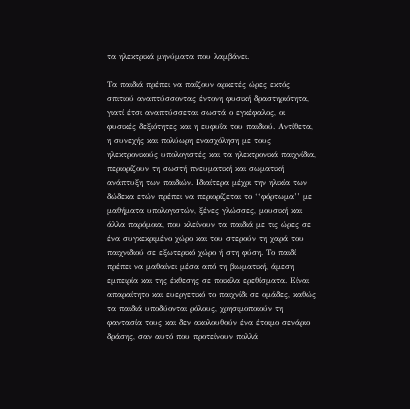τα ηλεκτρικά μηνύματα που λαμβάνει.

Τα παιδιά πρέπει να παίζουν αρκετές ώρες εκτός σπιτιού αναπτύσσοντας έντονη φυσική δραστηριότητα, γιατί έτσι αναπτύσσεται σωστά ο εγκέφαλος, οι φυσικές δεξιότητες και η ευφυΐα του παιδιού. Αντίθετα, η συνεχής και πολύωρη ενασχόληση με τους ηλεκτρονικούς υπολογιστές και τα ηλεκτρονικά παιχνίδια, περιορίζουν τη σωστή πνευματική και σωματική ανάπτυξη των παιδιών. Ιδιαίτερα μέχρι την ηλικία των δώδεκα ετών πρέπει να περιορίζεται το ‘‘φόρτωμα’’ με μαθήματα υπολογιστών, ξένες γλώσσες, μουσική και άλλα παρόμοια, που κλείνουν τα παιδιά με τις ώρες σε ένα συγκεκριμένο χώρο και του στερούν τη χαρά του παιχνιδιού σε εξωτερικό χώρο ή στη φύση. Το παιδί πρέπει να μαθαίνει μέσα από τη βιωματική, άμεση εμπειρία και της έκθεσης σε ποικίλα ερεθίσματα. Είναι απαραίτητο και ευεργετικό το παιχνίδι σε ομάδες, καθώς τα παιδιά υποδύονται ρόλους, χρησιμοποιούν τη φαντασία τους και δεν ακολουθούν ένα έτοιμο σενάριο δράσης, σαν αυτό που προτείνουν πολλά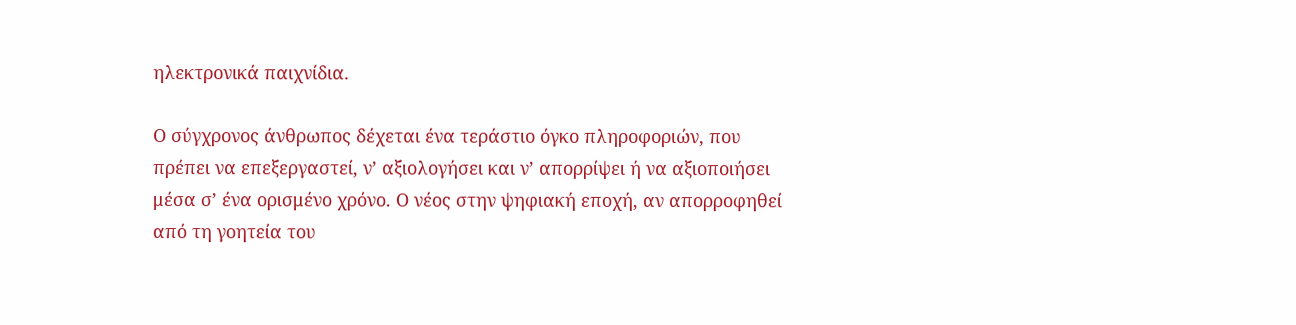ηλεκτρονικά παιχνίδια.

Ο σύγχρονος άνθρωπος δέχεται ένα τεράστιο όγκο πληροφοριών, που πρέπει να επεξεργαστεί, ν’ αξιολογήσει και ν’ απορρίψει ή να αξιοποιήσει μέσα σ’ ένα ορισμένο χρόνο. Ο νέος στην ψηφιακή εποχή, αν απορροφηθεί από τη γοητεία του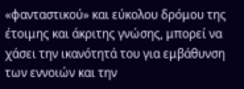«φανταστικού» και εύκολου δρόμου της έτοιμης και άκριτης γνώσης, μπορεί να χάσει την ικανότητά του για εμβάθυνση των εννοιών και την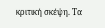κριτική σκέψη. Τα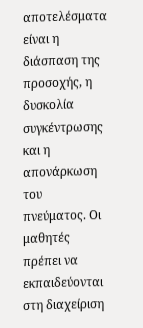αποτελέσματα είναι η διάσπαση της προσοχής, η δυσκολία συγκέντρωσης και η απονάρκωση του πνεύματος. Οι μαθητές πρέπει να εκπαιδεύονται στη διαχείριση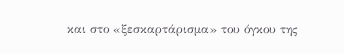και στο «ξεσκαρτάρισμα» του όγκου της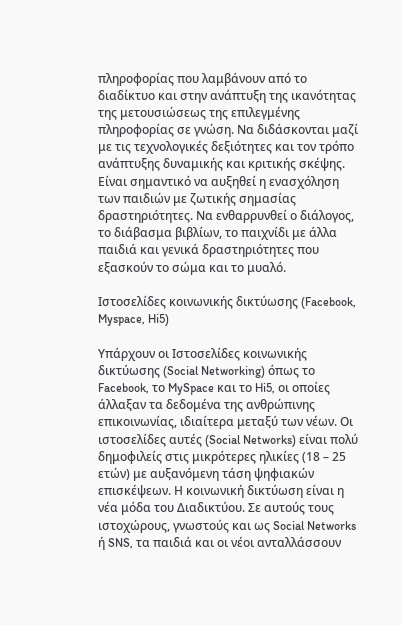πληροφορίας που λαμβάνουν από το διαδίκτυο και στην ανάπτυξη της ικανότητας της μετουσιώσεως της επιλεγμένης πληροφορίας σε γνώση. Να διδάσκονται μαζί με τις τεχνολογικές δεξιότητες και τον τρόπο ανάπτυξης δυναμικής και κριτικής σκέψης. Είναι σημαντικό να αυξηθεί η ενασχόληση των παιδιών με ζωτικής σημασίας δραστηριότητες. Να ενθαρρυνθεί ο διάλογος, το διάβασμα βιβλίων, το παιχνίδι με άλλα παιδιά και γενικά δραστηριότητες που εξασκούν το σώμα και το μυαλό.

Ιστοσελίδες κοινωνικής δικτύωσης (Facebook, Myspace, Hi5)

Υπάρχουν οι Ιστοσελίδες κοινωνικής δικτύωσης (Social Networking) όπως το Facebook, το MySpace και το Hi5, οι οποίες άλλαξαν τα δεδομένα της ανθρώπινης επικοινωνίας, ιδιαίτερα μεταξύ των νέων. Οι ιστοσελίδες αυτές (Social Networks) είναι πολύ δημοφιλείς στις μικρότερες ηλικίες (18 – 25 ετών) με αυξανόμενη τάση ψηφιακών επισκέψεων. Η κοινωνική δικτύωση είναι η νέα μόδα του Διαδικτύου. Σε αυτούς τους ιστοχώρους, γνωστούς και ως Social Networks ή SNS, τα παιδιά και οι νέοι ανταλλάσσουν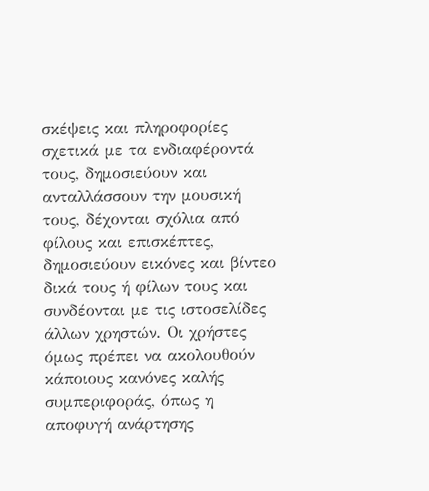σκέψεις και πληροφορίες σχετικά με τα ενδιαφέροντά τους, δημοσιεύουν και ανταλλάσσουν την μουσική τους, δέχονται σχόλια από φίλους και επισκέπτες, δημοσιεύουν εικόνες και βίντεο δικά τους ή φίλων τους και συνδέονται με τις ιστοσελίδες άλλων χρηστών. Οι χρήστες όμως πρέπει να ακολουθούν κάποιους κανόνες καλής συμπεριφοράς, όπως η αποφυγή ανάρτησης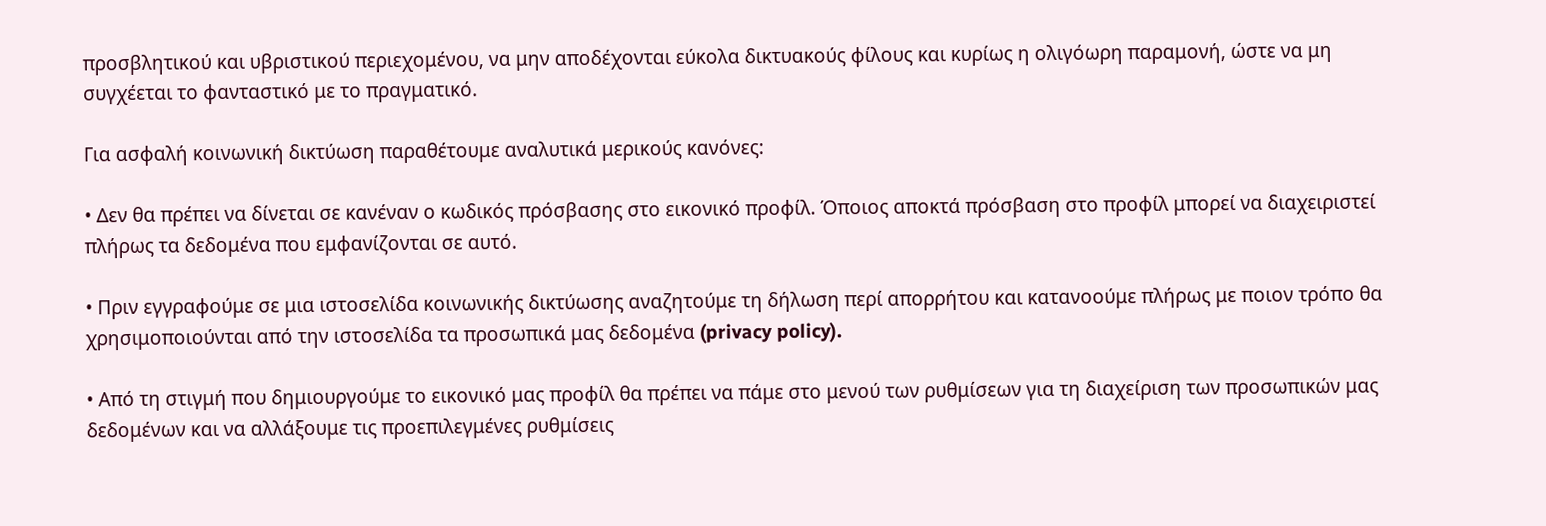προσβλητικού και υβριστικού περιεχομένου, να μην αποδέχονται εύκολα δικτυακούς φίλους και κυρίως η ολιγόωρη παραμονή, ώστε να μη συγχέεται το φανταστικό με το πραγματικό.

Για ασφαλή κοινωνική δικτύωση παραθέτουμε αναλυτικά μερικούς κανόνες:

• Δεν θα πρέπει να δίνεται σε κανέναν ο κωδικός πρόσβασης στο εικονικό προφίλ. Όποιος αποκτά πρόσβαση στο προφίλ μπορεί να διαχειριστεί πλήρως τα δεδομένα που εμφανίζονται σε αυτό.

• Πριν εγγραφούμε σε μια ιστοσελίδα κοινωνικής δικτύωσης αναζητούμε τη δήλωση περί απορρήτου και κατανοούμε πλήρως με ποιον τρόπο θα χρησιμοποιούνται από την ιστοσελίδα τα προσωπικά μας δεδομένα (privacy policy).

• Από τη στιγμή που δημιουργούμε το εικονικό μας προφίλ θα πρέπει να πάμε στο μενού των ρυθμίσεων για τη διαχείριση των προσωπικών μας δεδομένων και να αλλάξουμε τις προεπιλεγμένες ρυθμίσεις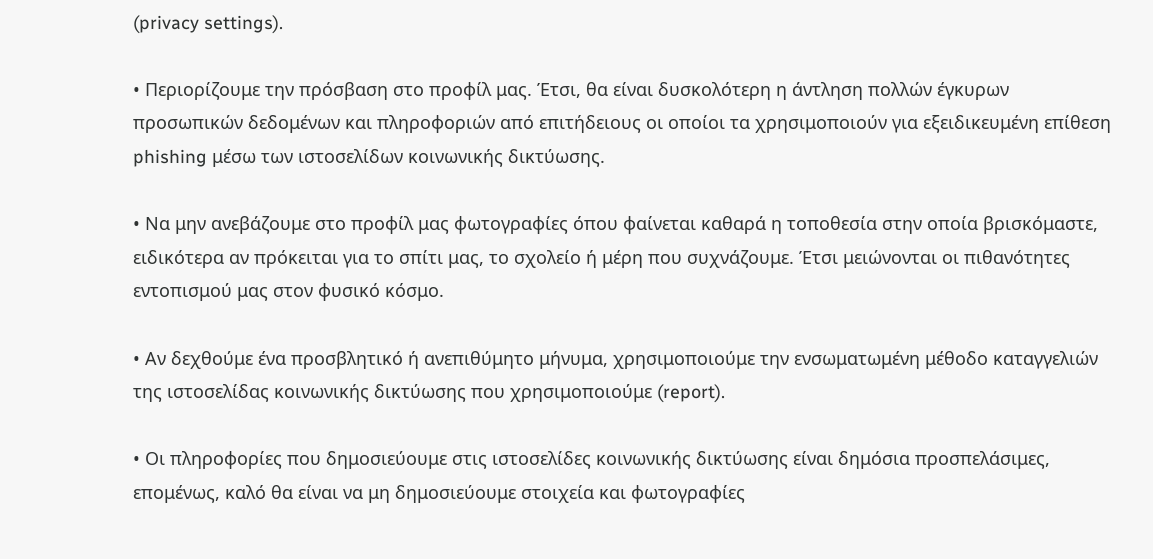(privacy settings).

• Περιορίζουμε την πρόσβαση στο προφίλ μας. Έτσι, θα είναι δυσκολότερη η άντληση πολλών έγκυρων προσωπικών δεδομένων και πληροφοριών από επιτήδειους οι οποίοι τα χρησιμοποιούν για εξειδικευμένη επίθεση phishing μέσω των ιστοσελίδων κοινωνικής δικτύωσης.

• Να μην ανεβάζουμε στο προφίλ μας φωτογραφίες όπου φαίνεται καθαρά η τοποθεσία στην οποία βρισκόμαστε, ειδικότερα αν πρόκειται για το σπίτι μας, το σχολείο ή μέρη που συχνάζουμε. Έτσι μειώνονται οι πιθανότητες εντοπισμού μας στον φυσικό κόσμο.

• Αν δεχθούμε ένα προσβλητικό ή ανεπιθύμητο μήνυμα, χρησιμοποιούμε την ενσωματωμένη μέθοδο καταγγελιών της ιστοσελίδας κοινωνικής δικτύωσης που χρησιμοποιούμε (report).

• Οι πληροφορίες που δημοσιεύουμε στις ιστοσελίδες κοινωνικής δικτύωσης είναι δημόσια προσπελάσιμες, επομένως, καλό θα είναι να μη δημοσιεύουμε στοιχεία και φωτογραφίες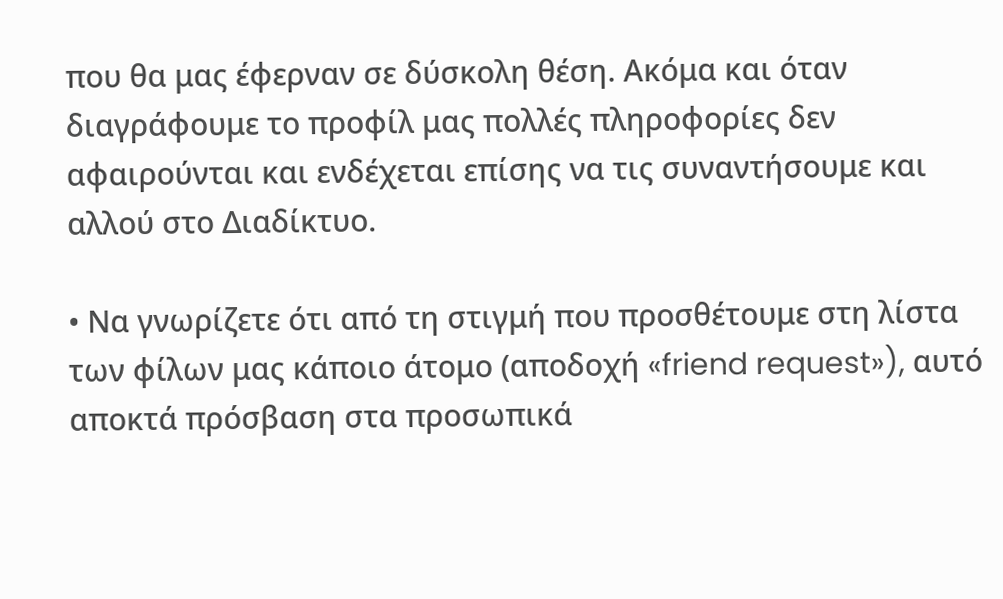που θα μας έφερναν σε δύσκολη θέση. Ακόμα και όταν διαγράφουμε το προφίλ μας πολλές πληροφορίες δεν αφαιρούνται και ενδέχεται επίσης να τις συναντήσουμε και αλλού στο Διαδίκτυο.

• Να γνωρίζετε ότι από τη στιγμή που προσθέτουμε στη λίστα των φίλων μας κάποιο άτομο (αποδοχή «friend request»), αυτό αποκτά πρόσβαση στα προσωπικά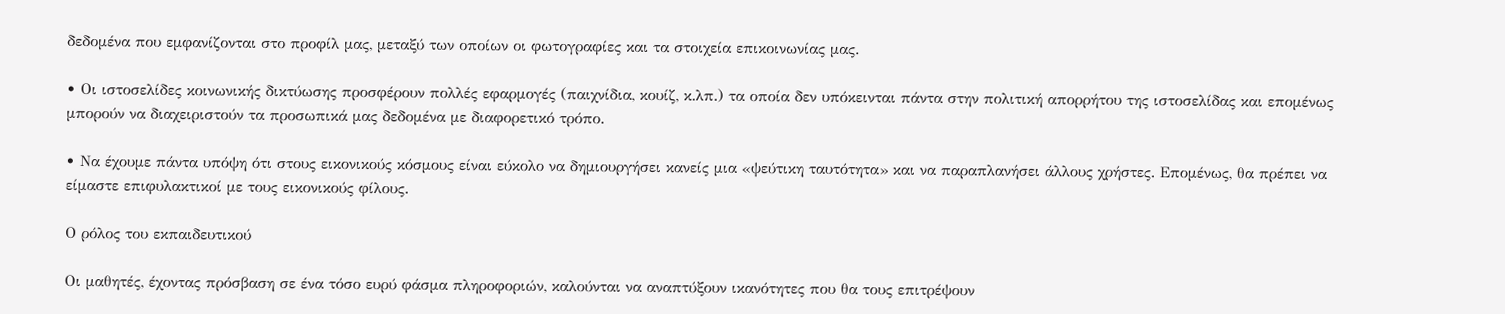δεδομένα που εμφανίζονται στο προφίλ μας, μεταξύ των οποίων οι φωτογραφίες και τα στοιχεία επικοινωνίας μας.

• Οι ιστοσελίδες κοινωνικής δικτύωσης προσφέρουν πολλές εφαρμογές (παιχνίδια, κουίζ, κ.λπ.) τα οποία δεν υπόκεινται πάντα στην πολιτική απορρήτου της ιστοσελίδας και επομένως μπορούν να διαχειριστούν τα προσωπικά μας δεδομένα με διαφορετικό τρόπο.

• Να έχουμε πάντα υπόψη ότι στους εικονικούς κόσμους είναι εύκολο να δημιουργήσει κανείς μια «ψεύτικη ταυτότητα» και να παραπλανήσει άλλους χρήστες. Επομένως, θα πρέπει να είμαστε επιφυλακτικοί με τους εικονικούς φίλους.

Ο ρόλος του εκπαιδευτικού

Oι μαθητές, έχοντας πρόσβαση σε ένα τόσο ευρύ φάσμα πληροφοριών, καλούνται να αναπτύξουν ικανότητες που θα τους επιτρέψουν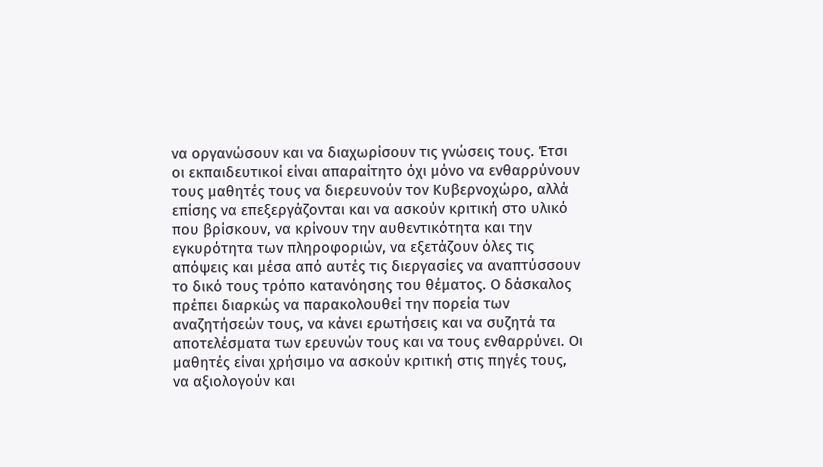να οργανώσουν και να διαχωρίσουν τις γνώσεις τους. Έτσι οι εκπαιδευτικοί είναι απαραίτητο όχι μόνο να ενθαρρύνουν τους μαθητές τους να διερευνούν τον Κυβερνοχώρο, αλλά επίσης να επεξεργάζονται και να ασκούν κριτική στο υλικό που βρίσκουν, να κρίνουν την αυθεντικότητα και την εγκυρότητα των πληροφοριών, να εξετάζουν όλες τις απόψεις και μέσα από αυτές τις διεργασίες να αναπτύσσουν το δικό τους τρόπο κατανόησης του θέματος. Ο δάσκαλος πρέπει διαρκώς να παρακολουθεί την πορεία των αναζητήσεών τους, να κάνει ερωτήσεις και να συζητά τα αποτελέσματα των ερευνών τους και να τους ενθαρρύνει. Οι μαθητές είναι χρήσιμο να ασκούν κριτική στις πηγές τους, να αξιολογούν και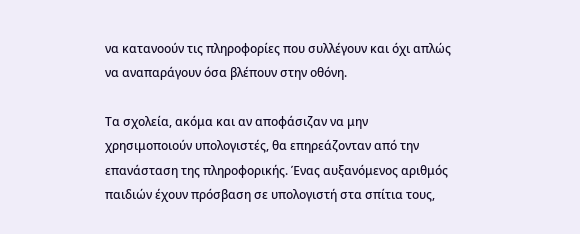να κατανοούν τις πληροφορίες που συλλέγουν και όχι απλώς να αναπαράγουν όσα βλέπουν στην οθόνη.

Τα σχολεία, ακόμα και αν αποφάσιζαν να μην χρησιμοποιούν υπολογιστές, θα επηρεάζονταν από την επανάσταση της πληροφορικής. Ένας αυξανόμενος αριθμός παιδιών έχουν πρόσβαση σε υπολογιστή στα σπίτια τους,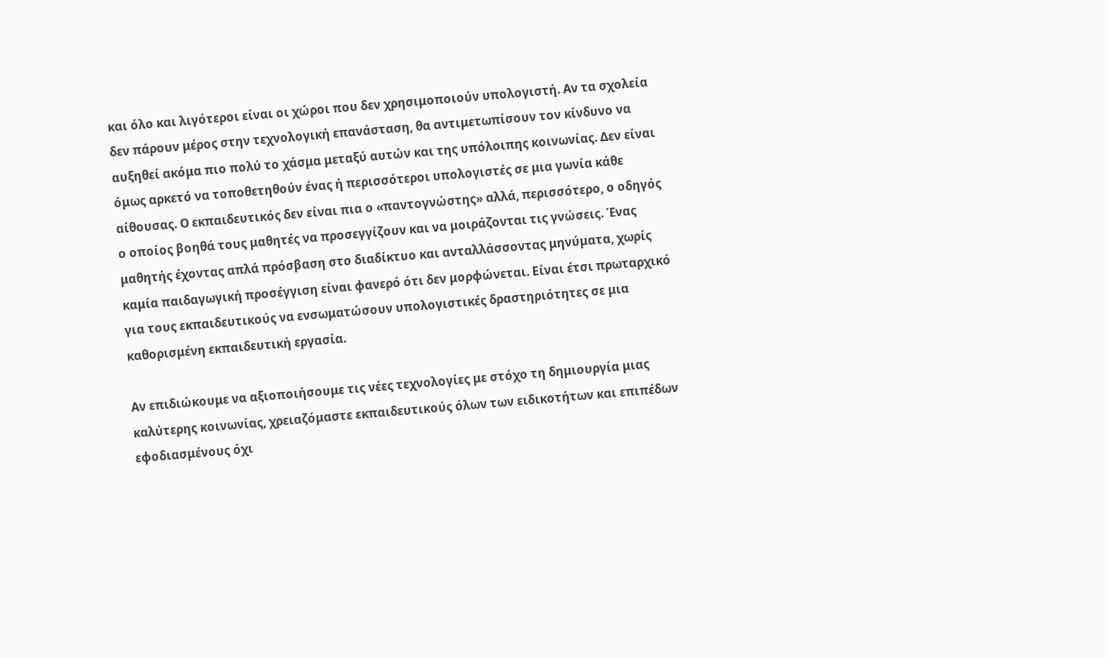και όλο και λιγότεροι είναι οι χώροι που δεν χρησιμοποιούν υπολογιστή. Αν τα σχολεία δεν πάρουν μέρος στην τεχνολογική επανάσταση, θα αντιμετωπίσουν τον κίνδυνο να αυξηθεί ακόμα πιο πολύ το χάσμα μεταξύ αυτών και της υπόλοιπης κοινωνίας. Δεν είναι όμως αρκετό να τοποθετηθούν ένας ή περισσότεροι υπολογιστές σε μια γωνία κάθε αίθουσας. Ο εκπαιδευτικός δεν είναι πια ο «παντογνώστης» αλλά, περισσότερο, ο οδηγός ο οποίος βοηθά τους μαθητές να προσεγγίζουν και να μοιράζονται τις γνώσεις. Ένας μαθητής έχοντας απλά πρόσβαση στο διαδίκτυο και ανταλλάσσοντας μηνύματα, χωρίς καμία παιδαγωγική προσέγγιση είναι φανερό ότι δεν μορφώνεται. Είναι έτσι πρωταρχικό για τους εκπαιδευτικούς να ενσωματώσουν υπολογιστικές δραστηριότητες σε μια καθορισμένη εκπαιδευτική εργασία.

Αν επιδιώκουμε να αξιοποιήσουμε τις νέες τεχνολογίες με στόχο τη δημιουργία μιας καλύτερης κοινωνίας, χρειαζόμαστε εκπαιδευτικούς όλων των ειδικοτήτων και επιπέδων εφοδιασμένους όχι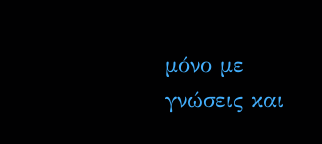μόνο με γνώσεις και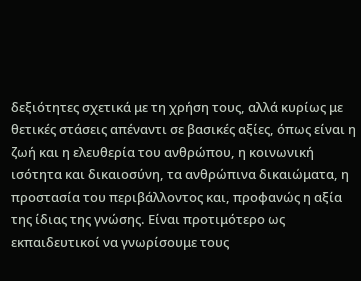δεξιότητες σχετικά με τη χρήση τους, αλλά κυρίως με θετικές στάσεις απέναντι σε βασικές αξίες, όπως είναι η ζωή και η ελευθερία του ανθρώπου, η κοινωνική ισότητα και δικαιοσύνη, τα ανθρώπινα δικαιώματα, η προστασία του περιβάλλοντος και, προφανώς η αξία της ίδιας της γνώσης. Είναι προτιμότερο ως εκπαιδευτικοί να γνωρίσουμε τους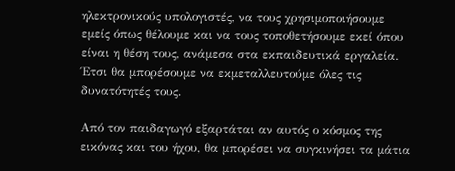ηλεκτρονικούς υπολογιστές, να τους χρησιμοποιήσουμε εμείς όπως θέλουμε και να τους τοποθετήσουμε εκεί όπου είναι η θέση τους, ανάμεσα στα εκπαιδευτικά εργαλεία. Έτσι θα μπορέσουμε να εκμεταλλευτούμε όλες τις δυνατότητές τους.

Από τον παιδαγωγό εξαρτάται αν αυτός ο κόσμος της εικόνας και του ήχου, θα μπορέσει να συγκινήσει τα μάτια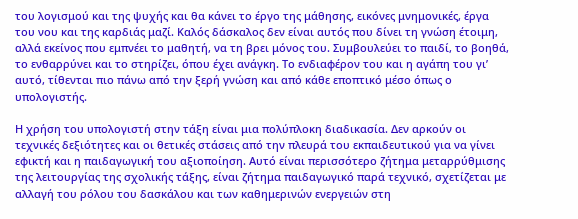του λογισμού και της ψυχής και θα κάνει το έργο της μάθησης, εικόνες μνημονικές, έργα του νου και της καρδιάς μαζί. Καλός δάσκαλος δεν είναι αυτός που δίνει τη γνώση έτοιμη, αλλά εκείνος που εμπνέει το μαθητή, να τη βρει μόνος του. Συμβουλεύει το παιδί, το βοηθά, το ενθαρρύνει και το στηρίζει, όπου έχει ανάγκη. Το ενδιαφέρον του και η αγάπη του γι’ αυτό, τίθενται πιο πάνω από την ξερή γνώση και από κάθε εποπτικό μέσο όπως ο υπολογιστής.

Η χρήση του υπολογιστή στην τάξη είναι μια πολύπλοκη διαδικασία. Δεν αρκούν οι τεχνικές δεξιότητες και οι θετικές στάσεις από την πλευρά του εκπαιδευτικού για να γίνει εφικτή και η παιδαγωγική του αξιοποίηση. Αυτό είναι περισσότερο ζήτημα μεταρρύθμισης της λειτουργίας της σχολικής τάξης, είναι ζήτημα παιδαγωγικό παρά τεχνικό, σχετίζεται με αλλαγή του ρόλου του δασκάλου και των καθημερινών ενεργειών στη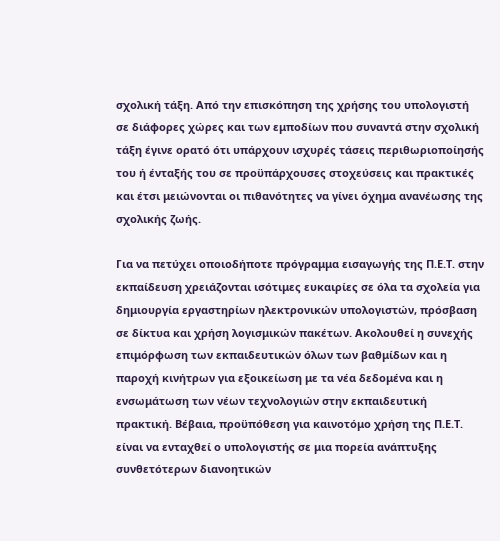σχολική τάξη. Από την επισκόπηση της χρήσης του υπολογιστή σε διάφορες χώρες και των εμποδίων που συναντά στην σχολική τάξη έγινε ορατό ότι υπάρχουν ισχυρές τάσεις περιθωριοποίησής του ή ένταξής του σε προϋπάρχουσες στοχεύσεις και πρακτικές και έτσι μειώνονται οι πιθανότητες να γίνει όχημα ανανέωσης της σχολικής ζωής.

Για να πετύχει οποιοδήποτε πρόγραμμα εισαγωγής της Π.Ε.Τ. στην εκπαίδευση χρειάζονται ισότιμες ευκαιρίες σε όλα τα σχολεία για δημιουργία εργαστηρίων ηλεκτρονικών υπολογιστών, πρόσβαση σε δίκτυα και χρήση λογισμικών πακέτων. Ακολουθεί η συνεχής επιμόρφωση των εκπαιδευτικών όλων των βαθμίδων και η παροχή κινήτρων για εξοικείωση με τα νέα δεδομένα και η ενσωμάτωση των νέων τεχνολογιών στην εκπαιδευτική πρακτική. Βέβαια, προϋπόθεση για καινοτόμο χρήση της Π.Ε.Τ. είναι να ενταχθεί ο υπολογιστής σε μια πορεία ανάπτυξης συνθετότερων διανοητικών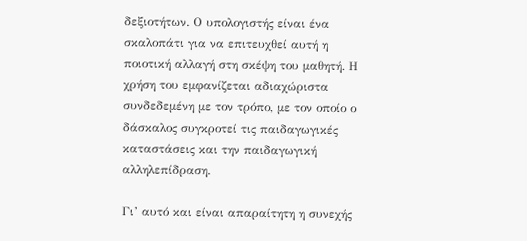δεξιοτήτων. Ο υπολογιστής είναι ένα σκαλοπάτι για να επιτευχθεί αυτή η ποιοτική αλλαγή στη σκέψη του μαθητή. Η χρήση του εμφανίζεται αδιαχώριστα συνδεδεμένη με τον τρόπο, με τον οποίο ο δάσκαλος συγκροτεί τις παιδαγωγικές καταστάσεις και την παιδαγωγική αλληλεπίδραση.

Γι’ αυτό και είναι απαραίτητη η συνεχής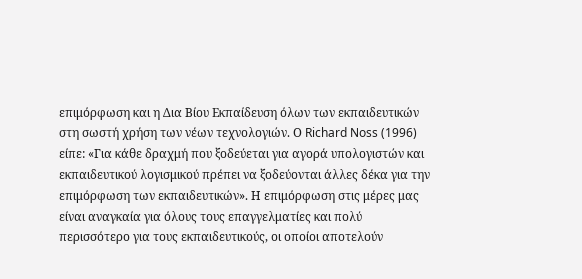επιμόρφωση και η Δια Βίου Εκπαίδευση όλων των εκπαιδευτικών στη σωστή χρήση των νέων τεχνολογιών. Ο Richard Noss (1996) είπε: «Για κάθε δραχμή που ξοδεύεται για αγορά υπολογιστών και εκπαιδευτικού λογισμικού πρέπει να ξοδεύονται άλλες δέκα για την επιμόρφωση των εκπαιδευτικών». Η επιμόρφωση στις μέρες μας είναι αναγκαία για όλους τους επαγγελματίες και πολύ περισσότερο για τους εκπαιδευτικούς, οι οποίοι αποτελούν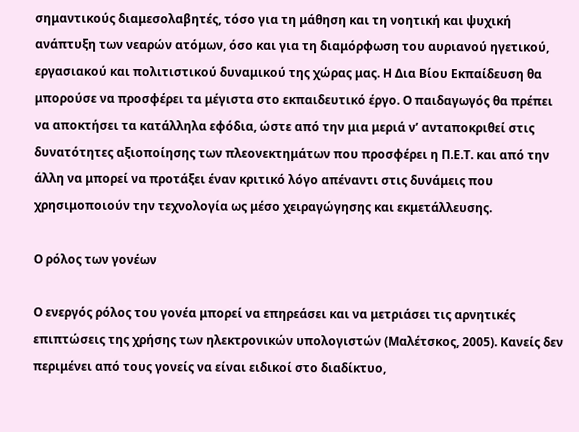σημαντικούς διαμεσολαβητές, τόσο για τη μάθηση και τη νοητική και ψυχική ανάπτυξη των νεαρών ατόμων, όσο και για τη διαμόρφωση του αυριανού ηγετικού, εργασιακού και πολιτιστικού δυναμικού της χώρας μας. Η Δια Βίου Εκπαίδευση θα μπορούσε να προσφέρει τα μέγιστα στο εκπαιδευτικό έργο. Ο παιδαγωγός θα πρέπει να αποκτήσει τα κατάλληλα εφόδια, ώστε από την μια μεριά ν’ ανταποκριθεί στις δυνατότητες αξιοποίησης των πλεονεκτημάτων που προσφέρει η Π.Ε.Τ. και από την άλλη να μπορεί να προτάξει έναν κριτικό λόγο απέναντι στις δυνάμεις που χρησιμοποιούν την τεχνολογία ως μέσο χειραγώγησης και εκμετάλλευσης.

Ο ρόλος των γονέων

Ο ενεργός ρόλος του γονέα μπορεί να επηρεάσει και να μετριάσει τις αρνητικές επιπτώσεις της χρήσης των ηλεκτρονικών υπολογιστών (Μαλέτσκος, 2005). Κανείς δεν περιμένει από τους γονείς να είναι ειδικοί στο διαδίκτυο,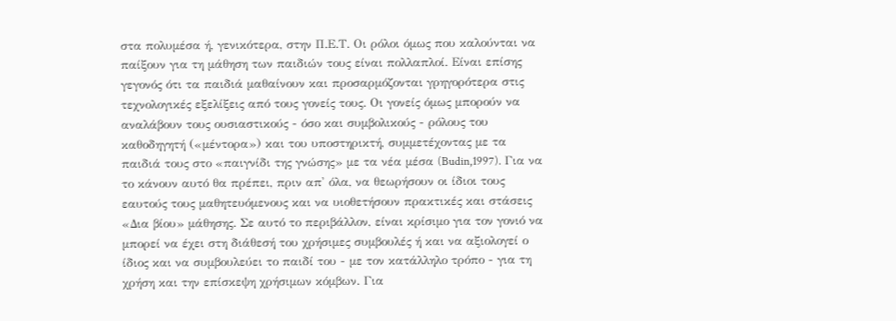στα πολυμέσα ή, γενικότερα, στην Π.Ε.Τ. Οι ρόλοι όμως που καλούνται να παίξουν για τη μάθηση των παιδιών τους είναι πολλαπλοί. Είναι επίσης γεγονός ότι τα παιδιά μαθαίνουν και προσαρμόζονται γρηγορότερα στις τεχνολογικές εξελίξεις από τους γονείς τους. Οι γονείς όμως μπορούν να αναλάβουν τους ουσιαστικούς - όσο και συμβολικούς - ρόλους του καθοδηγητή («μέντορα») και του υποστηρικτή, συμμετέχοντας με τα παιδιά τους στο «παιγνίδι της γνώσης» με τα νέα μέσα (Budin,1997). Για να το κάνουν αυτό θα πρέπει, πριν απ' όλα, να θεωρήσουν οι ίδιοι τους εαυτούς τους μαθητευόμενους και να υιοθετήσουν πρακτικές και στάσεις «Δια βίου» μάθησης. Σε αυτό το περιβάλλον, είναι κρίσιμο για τον γονιό να μπορεί να έχει στη διάθεσή του χρήσιμες συμβουλές ή και να αξιολογεί ο ίδιος και να συμβουλεύει το παιδί του - με τον κατάλληλο τρόπο - για τη χρήση και την επίσκεψη χρήσιμων κόμβων. Για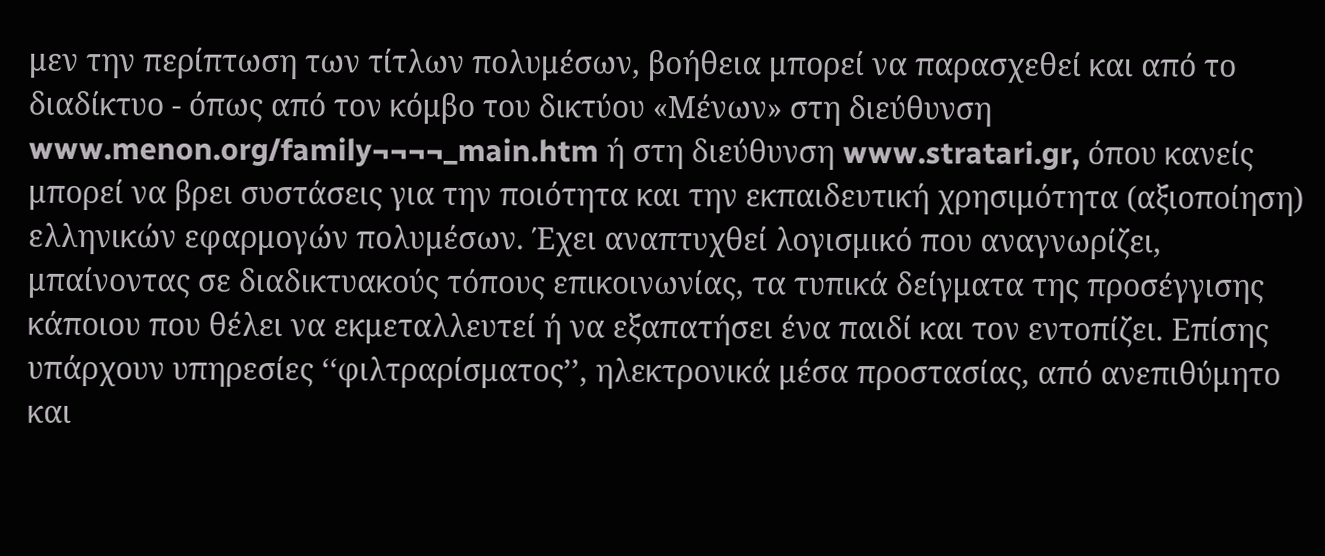μεν την περίπτωση των τίτλων πολυμέσων, βοήθεια μπορεί να παρασχεθεί και από το διαδίκτυο - όπως από τον κόμβο του δικτύου «Μένων» στη διεύθυνση www.menon.org/family¬¬¬¬_main.htm ή στη διεύθυνση www.stratari.gr, όπου κανείς μπορεί να βρει συστάσεις για την ποιότητα και την εκπαιδευτική χρησιμότητα (αξιοποίηση) ελληνικών εφαρμογών πολυμέσων. Έχει αναπτυχθεί λογισμικό που αναγνωρίζει, μπαίνοντας σε διαδικτυακούς τόπους επικοινωνίας, τα τυπικά δείγματα της προσέγγισης κάποιου που θέλει να εκμεταλλευτεί ή να εξαπατήσει ένα παιδί και τον εντοπίζει. Επίσης υπάρχουν υπηρεσίες ‘‘φιλτραρίσματος’’, ηλεκτρονικά μέσα προστασίας, από ανεπιθύμητο και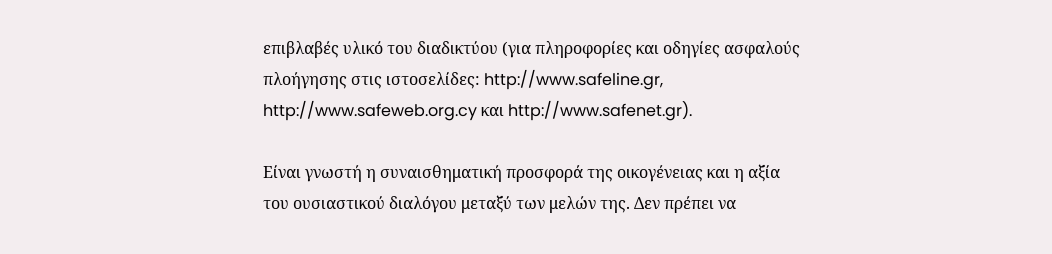επιβλαβές υλικό του διαδικτύου (για πληροφορίες και οδηγίες ασφαλούς πλοήγησης στις ιστοσελίδες: http://www.safeline.gr, http://www.safeweb.org.cy και http://www.safenet.gr).

Είναι γνωστή η συναισθηματική προσφορά της οικογένειας και η αξία του ουσιαστικού διαλόγου μεταξύ των μελών της. Δεν πρέπει να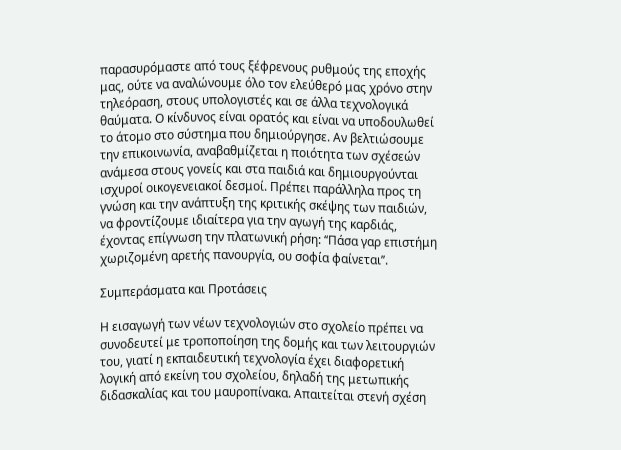παρασυρόμαστε από τους ξέφρενους ρυθμούς της εποχής μας, ούτε να αναλώνουμε όλο τον ελεύθερό μας χρόνο στην τηλεόραση, στους υπολογιστές και σε άλλα τεχνολογικά θαύματα. Ο κίνδυνος είναι ορατός και είναι να υποδουλωθεί το άτομο στο σύστημα που δημιούργησε. Αν βελτιώσουμε την επικοινωνία, αναβαθμίζεται η ποιότητα των σχέσεών ανάμεσα στους γονείς και στα παιδιά και δημιουργούνται ισχυροί οικογενειακοί δεσμοί. Πρέπει παράλληλα προς τη γνώση και την ανάπτυξη της κριτικής σκέψης των παιδιών, να φροντίζουμε ιδιαίτερα για την αγωγή της καρδιάς, έχοντας επίγνωση την πλατωνική ρήση: ‘‘Πάσα γαρ επιστήμη χωριζομένη αρετής πανουργία, ου σοφία φαίνεται’’.

Συμπεράσματα και Προτάσεις

Η εισαγωγή των νέων τεχνολογιών στο σχολείο πρέπει να συνοδευτεί με τροποποίηση της δομής και των λειτουργιών του, γιατί η εκπαιδευτική τεχνολογία έχει διαφορετική λογική από εκείνη του σχολείου, δηλαδή της μετωπικής διδασκαλίας και του μαυροπίνακα. Απαιτείται στενή σχέση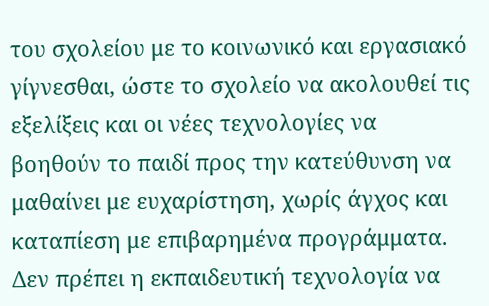του σχολείου με το κοινωνικό και εργασιακό γίγνεσθαι, ώστε το σχολείο να ακολουθεί τις εξελίξεις και οι νέες τεχνολογίες να βοηθούν το παιδί προς την κατεύθυνση να μαθαίνει με ευχαρίστηση, χωρίς άγχος και καταπίεση με επιβαρημένα προγράμματα. Δεν πρέπει η εκπαιδευτική τεχνολογία να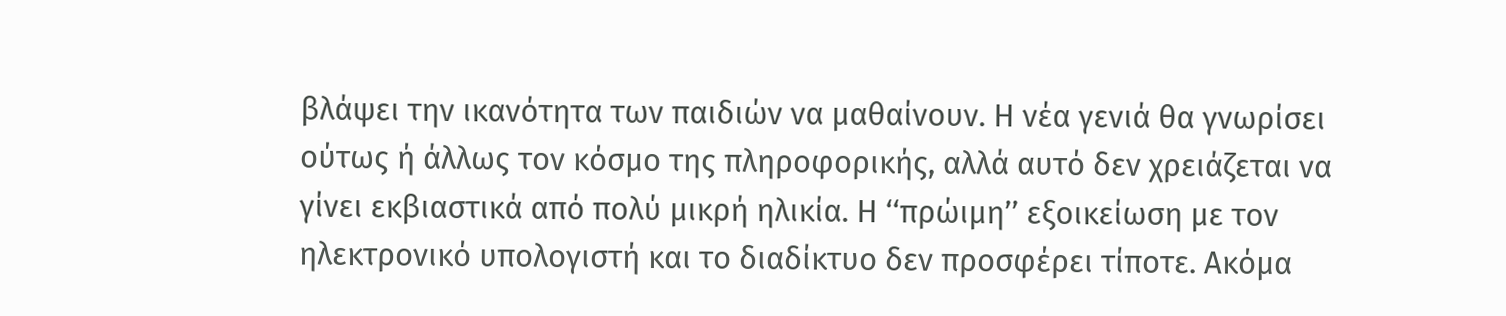βλάψει την ικανότητα των παιδιών να μαθαίνουν. Η νέα γενιά θα γνωρίσει ούτως ή άλλως τον κόσμο της πληροφορικής, αλλά αυτό δεν χρειάζεται να γίνει εκβιαστικά από πολύ μικρή ηλικία. Η ‘‘πρώιμη’’ εξοικείωση με τον ηλεκτρονικό υπολογιστή και το διαδίκτυο δεν προσφέρει τίποτε. Ακόμα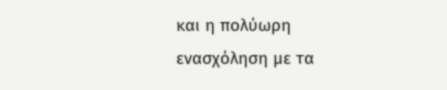και η πολύωρη ενασχόληση με τα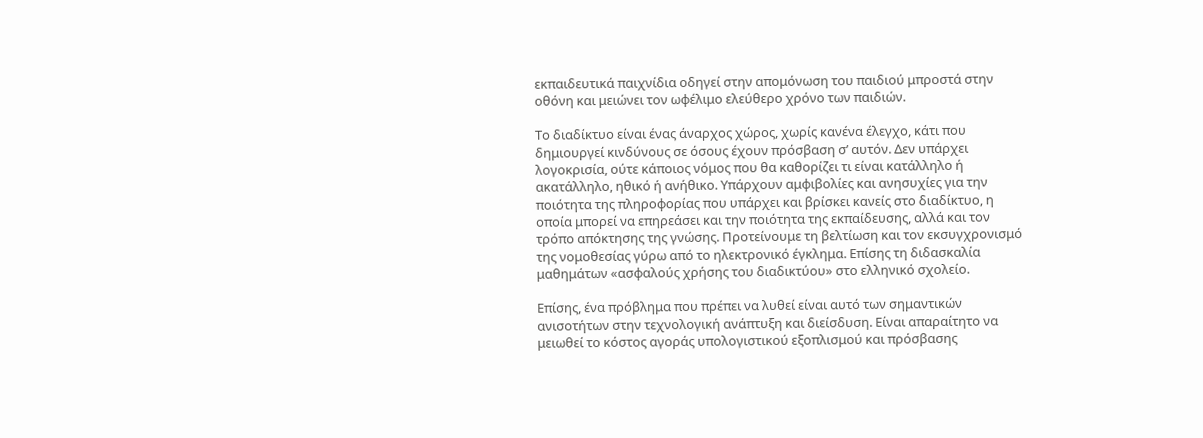εκπαιδευτικά παιχνίδια οδηγεί στην απομόνωση του παιδιού μπροστά στην οθόνη και μειώνει τον ωφέλιμο ελεύθερο χρόνο των παιδιών.

Το διαδίκτυο είναι ένας άναρχος χώρος, χωρίς κανένα έλεγχο, κάτι που δημιουργεί κινδύνους σε όσους έχουν πρόσβαση σ’ αυτόν. Δεν υπάρχει λογοκρισία, ούτε κάποιος νόμος που θα καθορίζει τι είναι κατάλληλο ή ακατάλληλο, ηθικό ή ανήθικο. Υπάρχουν αμφιβολίες και ανησυχίες για την ποιότητα της πληροφορίας που υπάρχει και βρίσκει κανείς στο διαδίκτυο, η οποία μπορεί να επηρεάσει και την ποιότητα της εκπαίδευσης, αλλά και τον τρόπο απόκτησης της γνώσης. Προτείνουμε τη βελτίωση και τον εκσυγχρονισμό της νομοθεσίας γύρω από το ηλεκτρονικό έγκλημα. Επίσης τη διδασκαλία μαθημάτων «ασφαλούς χρήσης του διαδικτύου» στο ελληνικό σχολείο.

Επίσης, ένα πρόβλημα που πρέπει να λυθεί είναι αυτό των σημαντικών ανισοτήτων στην τεχνολογική ανάπτυξη και διείσδυση. Είναι απαραίτητο να μειωθεί το κόστος αγοράς υπολογιστικού εξοπλισμού και πρόσβασης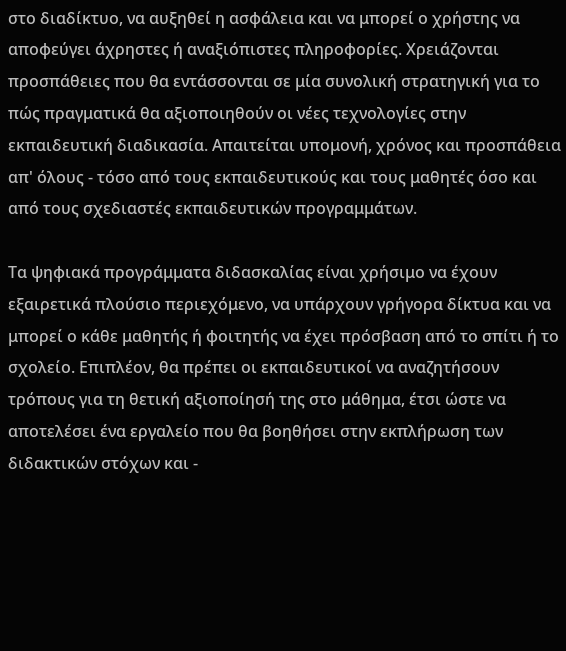στο διαδίκτυο, να αυξηθεί η ασφάλεια και να μπορεί ο χρήστης να αποφεύγει άχρηστες ή αναξιόπιστες πληροφορίες. Χρειάζονται προσπάθειες που θα εντάσσονται σε μία συνολική στρατηγική για το πώς πραγματικά θα αξιοποιηθούν οι νέες τεχνολογίες στην εκπαιδευτική διαδικασία. Απαιτείται υπομονή, χρόνος και προσπάθεια απ' όλους - τόσο από τους εκπαιδευτικούς και τους μαθητές όσο και από τους σχεδιαστές εκπαιδευτικών προγραμμάτων.

Τα ψηφιακά προγράμματα διδασκαλίας είναι χρήσιμο να έχουν εξαιρετικά πλούσιο περιεχόμενο, να υπάρχουν γρήγορα δίκτυα και να μπορεί ο κάθε μαθητής ή φοιτητής να έχει πρόσβαση από το σπίτι ή το σχολείο. Επιπλέον, θα πρέπει οι εκπαιδευτικοί να αναζητήσουν τρόπους για τη θετική αξιοποίησή της στο μάθημα, έτσι ώστε να αποτελέσει ένα εργαλείο που θα βοηθήσει στην εκπλήρωση των διδακτικών στόχων και -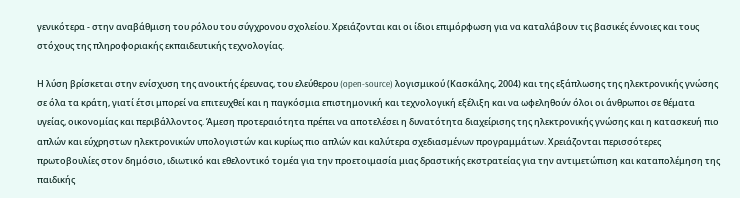γενικότερα - στην αναβάθμιση του ρόλου του σύγχρονου σχολείου. Χρειάζονται και οι ίδιοι επιμόρφωση για να καταλάβουν τις βασικές έννοιες και τους στόχους της πληροφοριακής εκπαιδευτικής τεχνολογίας.

Η λύση βρίσκεται στην ενίσχυση της ανοικτής έρευνας, του ελεύθερου (open-source) λογισμικού (Κασκάλης, 2004) και της εξάπλωσης της ηλεκτρονικής γνώσης σε όλα τα κράτη, γιατί έτσι μπορεί να επιτευχθεί και η παγκόσμια επιστημονική και τεχνολογική εξέλιξη και να ωφεληθούν όλοι οι άνθρωποι σε θέματα υγείας, οικονομίας και περιβάλλοντος. Άμεση προτεραιότητα πρέπει να αποτελέσει η δυνατότητα διαχείρισης της ηλεκτρονικής γνώσης και η κατασκευή πιο απλών και εύχρηστων ηλεκτρονικών υπολογιστών και κυρίως πιο απλών και καλύτερα σχεδιασμένων προγραμμάτων. Χρειάζονται περισσότερες πρωτοβουλίες στον δημόσιο, ιδιωτικό και εθελοντικό τομέα για την προετοιμασία μιας δραστικής εκστρατείας για την αντιμετώπιση και καταπολέμηση της παιδικής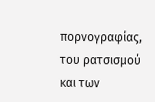πορνογραφίας, του ρατσισμού και των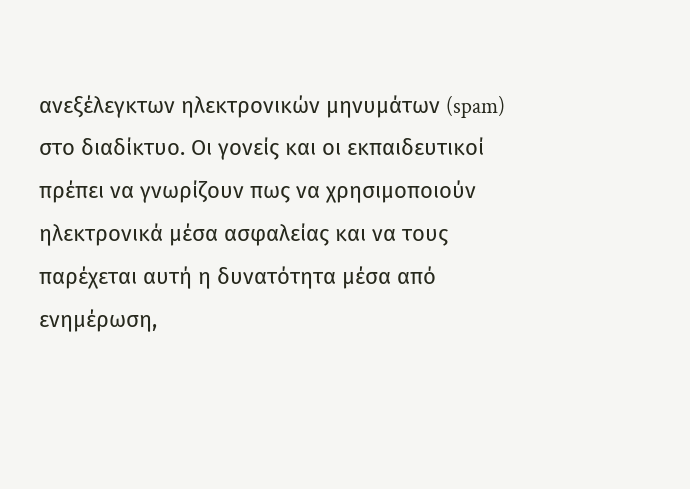ανεξέλεγκτων ηλεκτρονικών μηνυμάτων (spam) στο διαδίκτυο. Οι γονείς και οι εκπαιδευτικοί πρέπει να γνωρίζουν πως να χρησιμοποιούν ηλεκτρονικά μέσα ασφαλείας και να τους παρέχεται αυτή η δυνατότητα μέσα από ενημέρωση,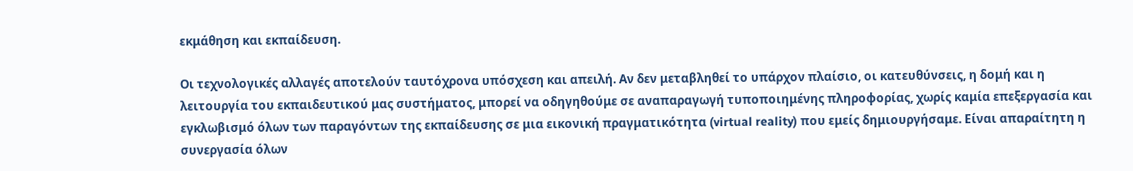εκμάθηση και εκπαίδευση.

Οι τεχνολογικές αλλαγές αποτελούν ταυτόχρονα υπόσχεση και απειλή. Αν δεν μεταβληθεί το υπάρχον πλαίσιο, οι κατευθύνσεις, η δομή και η λειτουργία του εκπαιδευτικού μας συστήματος, μπορεί να οδηγηθούμε σε αναπαραγωγή τυποποιημένης πληροφορίας, χωρίς καμία επεξεργασία και εγκλωβισμό όλων των παραγόντων της εκπαίδευσης σε μια εικονική πραγματικότητα (virtual reality) που εμείς δημιουργήσαμε. Είναι απαραίτητη η συνεργασία όλων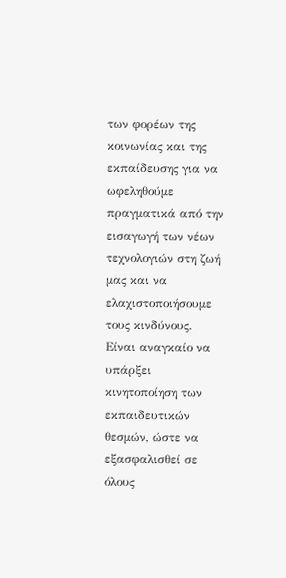των φορέων της κοινωνίας και της εκπαίδευσης για να ωφεληθούμε πραγματικά από την εισαγωγή των νέων τεχνολογιών στη ζωή μας και να ελαχιστοποιήσουμε τους κινδύνους. Είναι αναγκαίο να υπάρξει κινητοποίηση των εκπαιδευτικών θεσμών, ώστε να εξασφαλισθεί σε όλους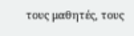τους μαθητές, τους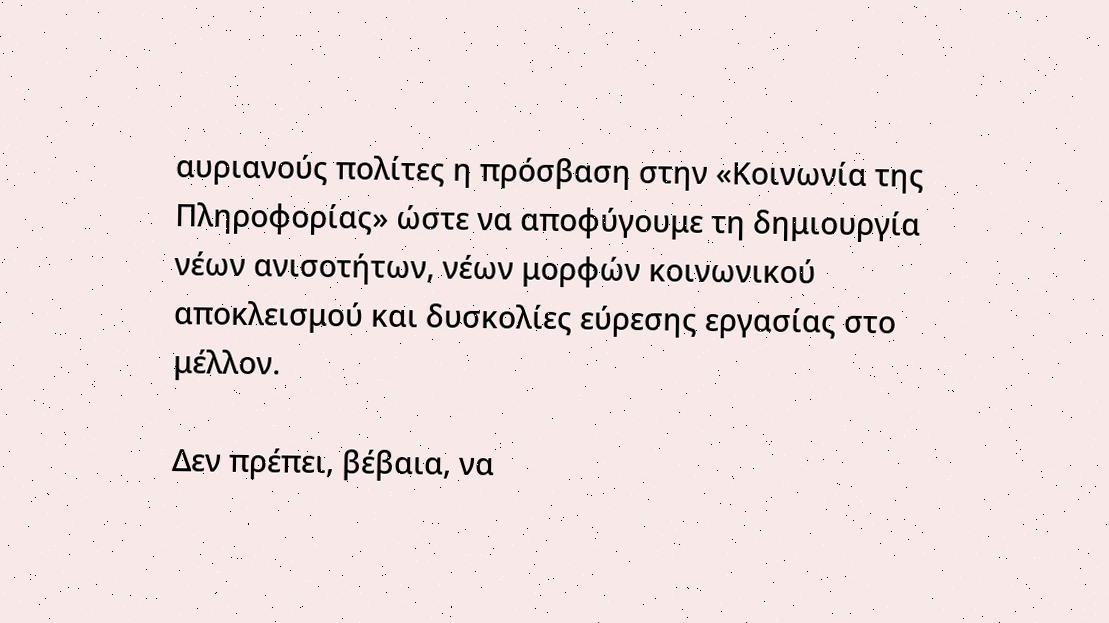αυριανούς πολίτες η πρόσβαση στην «Κοινωνία της Πληροφορίας» ώστε να αποφύγουμε τη δημιουργία νέων ανισοτήτων, νέων μορφών κοινωνικού αποκλεισμού και δυσκολίες εύρεσης εργασίας στο μέλλον.

Δεν πρέπει, βέβαια, να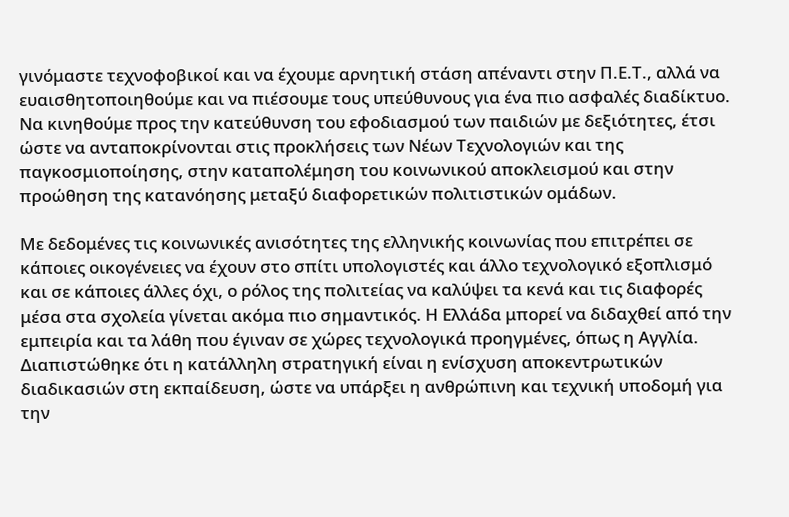γινόμαστε τεχνοφοβικοί και να έχουμε αρνητική στάση απέναντι στην Π.Ε.Τ., αλλά να ευαισθητοποιηθούμε και να πιέσουμε τους υπεύθυνους για ένα πιο ασφαλές διαδίκτυο. Να κινηθούμε προς την κατεύθυνση του εφοδιασμού των παιδιών με δεξιότητες, έτσι ώστε να ανταποκρίνονται στις προκλήσεις των Νέων Τεχνολογιών και της παγκοσμιοποίησης, στην καταπολέμηση του κοινωνικού αποκλεισμού και στην προώθηση της κατανόησης μεταξύ διαφορετικών πολιτιστικών ομάδων.

Με δεδομένες τις κοινωνικές ανισότητες της ελληνικής κοινωνίας που επιτρέπει σε κάποιες οικογένειες να έχουν στο σπίτι υπολογιστές και άλλο τεχνολογικό εξοπλισμό και σε κάποιες άλλες όχι, ο ρόλος της πολιτείας να καλύψει τα κενά και τις διαφορές μέσα στα σχολεία γίνεται ακόμα πιο σημαντικός. Η Ελλάδα μπορεί να διδαχθεί από την εμπειρία και τα λάθη που έγιναν σε χώρες τεχνολογικά προηγμένες, όπως η Αγγλία. Διαπιστώθηκε ότι η κατάλληλη στρατηγική είναι η ενίσχυση αποκεντρωτικών διαδικασιών στη εκπαίδευση, ώστε να υπάρξει η ανθρώπινη και τεχνική υποδομή για την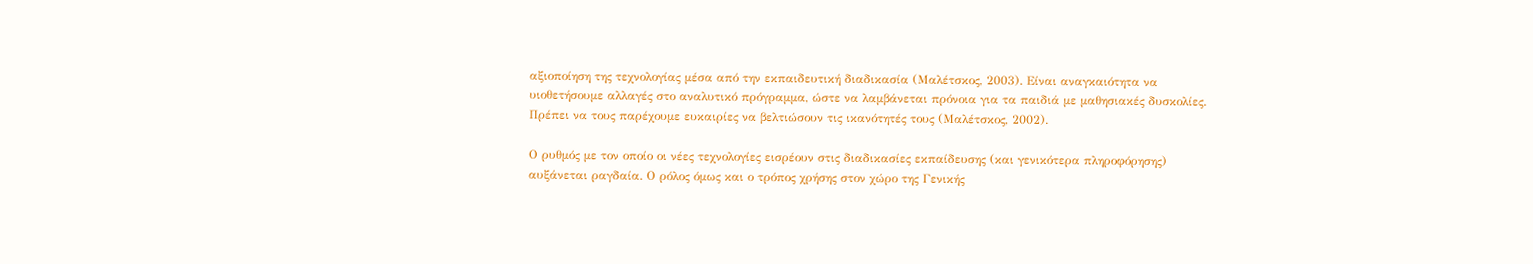αξιοποίηση της τεχνολογίας μέσα από την εκπαιδευτική διαδικασία (Μαλέτσκος, 2003). Είναι αναγκαιότητα να υιοθετήσουμε αλλαγές στο αναλυτικό πρόγραμμα, ώστε να λαμβάνεται πρόνοια για τα παιδιά με μαθησιακές δυσκολίες. Πρέπει να τους παρέχουμε ευκαιρίες να βελτιώσουν τις ικανότητές τους (Μαλέτσκος, 2002).

Ο ρυθμός με τον οποίο οι νέες τεχνολογίες εισρέουν στις διαδικασίες εκπαίδευσης (και γενικότερα πληροφόρησης) αυξάνεται ραγδαία. Ο ρόλος όμως και ο τρόπος χρήσης στον χώρο της Γενικής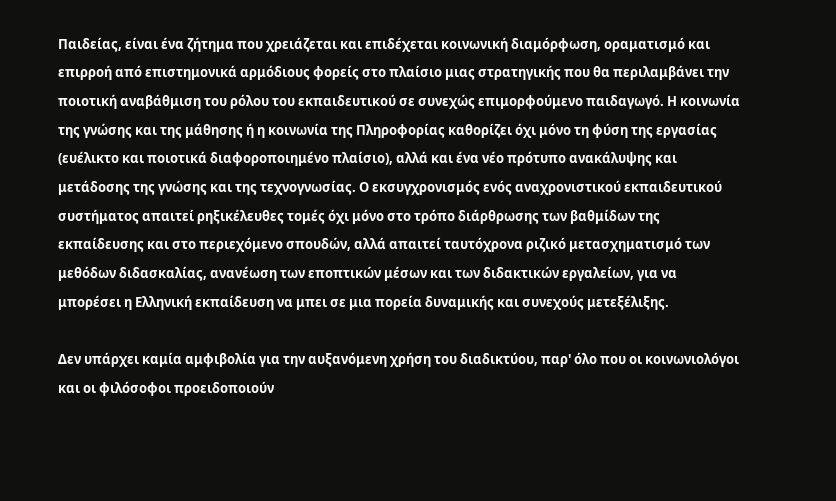Παιδείας, είναι ένα ζήτημα που χρειάζεται και επιδέχεται κοινωνική διαμόρφωση, οραματισμό και επιρροή από επιστημονικά αρμόδιους φορείς στο πλαίσιο μιας στρατηγικής που θα περιλαμβάνει την ποιοτική αναβάθμιση του ρόλου του εκπαιδευτικού σε συνεχώς επιμορφούμενο παιδαγωγό. Η κοινωνία της γνώσης και της μάθησης ή η κοινωνία της Πληροφορίας καθορίζει όχι μόνο τη φύση της εργασίας (ευέλικτο και ποιοτικά διαφοροποιημένο πλαίσιο), αλλά και ένα νέο πρότυπο ανακάλυψης και μετάδοσης της γνώσης και της τεχνογνωσίας. Ο εκσυγχρονισμός ενός αναχρονιστικού εκπαιδευτικού συστήματος απαιτεί ρηξικέλευθες τομές όχι μόνο στο τρόπο διάρθρωσης των βαθμίδων της εκπαίδευσης και στο περιεχόμενο σπουδών, αλλά απαιτεί ταυτόχρονα ριζικό μετασχηματισμό των μεθόδων διδασκαλίας, ανανέωση των εποπτικών μέσων και των διδακτικών εργαλείων, για να μπορέσει η Ελληνική εκπαίδευση να μπει σε μια πορεία δυναμικής και συνεχούς μετεξέλιξης.

Δεν υπάρχει καμία αμφιβολία για την αυξανόμενη χρήση του διαδικτύου, παρ' όλο που οι κοινωνιολόγοι και οι φιλόσοφοι προειδοποιούν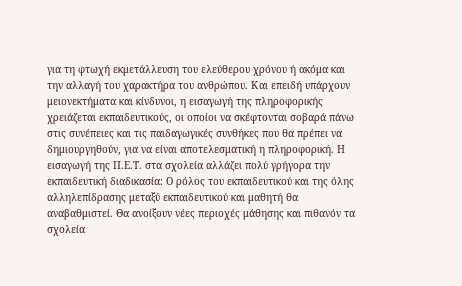για τη φτωχή εκμετάλλευση του ελεύθερου χρόνου ή ακόμα και την αλλαγή του χαρακτήρα του ανθρώπου. Και επειδή υπάρχουν μειονεκτήματα και κίνδυνοι, η εισαγωγή της πληροφορικής χρειάζεται εκπαιδευτικούς, οι οποίοι να σκέφτονται σοβαρά πάνω στις συνέπειες και τις παιδαγωγικές συνθήκες που θα πρέπει να δημιουργηθούν, για να είναι αποτελεσματική η πληροφορική. Η εισαγωγή της Π.Ε.Τ. στα σχολεία αλλάζει πολύ γρήγορα την εκπαιδευτική διαδικασία: Ο ρόλος του εκπαιδευτικού και της όλης αλληλεπίδρασης μεταξύ εκπαιδευτικού και μαθητή θα αναβαθμιστεί. Θα ανοίξουν νέες περιοχές μάθησης και πιθανόν τα σχολεία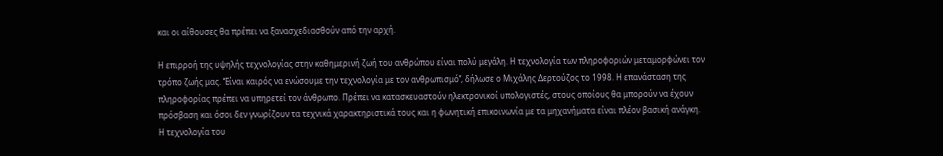και οι αίθουσες θα πρέπει να ξανασχεδιασθούν από την αρχή.

Η επιρροή της υψηλής τεχνολογίας στην καθημερινή ζωή του ανθρώπου είναι πολύ μεγάλη. Η τεχνολογία των πληροφοριών μεταμορφώνει τον τρόπο ζωής μας. ‘‘Είναι καιρός να ενώσουμε την τεχνολογία με τον ανθρωπισμό’’, δήλωσε ο Μιχάλης Δερτούζος το 1998. Η επανάσταση της πληροφορίας πρέπει να υπηρετεί τον άνθρωπο. Πρέπει να κατασκευαστούν ηλεκτρονικοί υπολογιστές, στους οποίους θα μπορούν να έχουν πρόσβαση και όσοι δεν γνωρίζουν τα τεχνικά χαρακτηριστικά τους και η φωνητική επικοινωνία με τα μηχανήματα είναι πλέον βασική ανάγκη. Η τεχνολογία του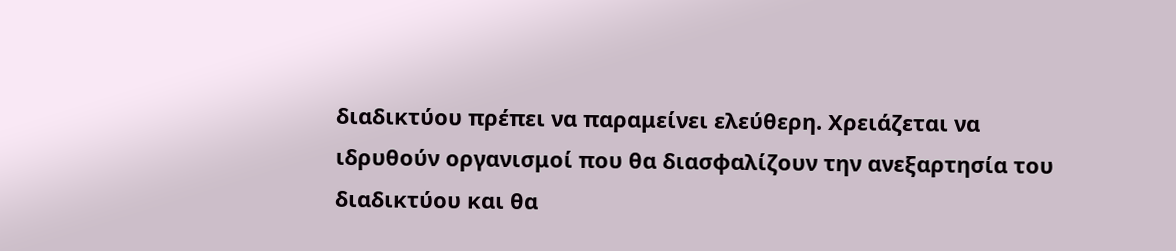διαδικτύου πρέπει να παραμείνει ελεύθερη. Χρειάζεται να ιδρυθούν οργανισμοί που θα διασφαλίζουν την ανεξαρτησία του διαδικτύου και θα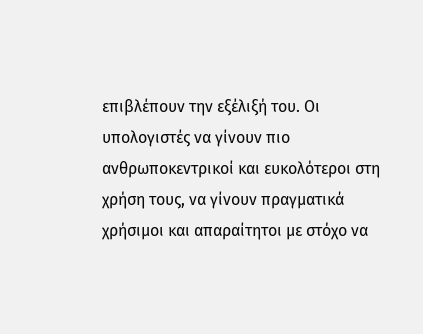επιβλέπουν την εξέλιξή του. Οι υπολογιστές να γίνουν πιο ανθρωποκεντρικοί και ευκολότεροι στη χρήση τους, να γίνουν πραγματικά χρήσιμοι και απαραίτητοι με στόχο να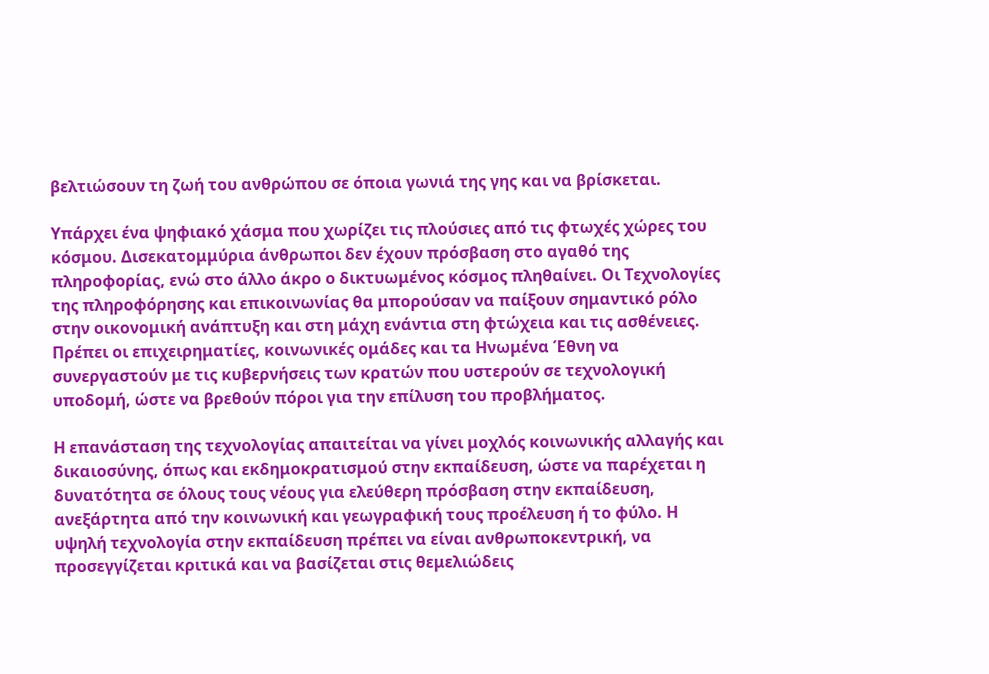βελτιώσουν τη ζωή του ανθρώπου σε όποια γωνιά της γης και να βρίσκεται.

Υπάρχει ένα ψηφιακό χάσμα που χωρίζει τις πλούσιες από τις φτωχές χώρες του κόσμου. Δισεκατομμύρια άνθρωποι δεν έχουν πρόσβαση στο αγαθό της πληροφορίας, ενώ στο άλλο άκρο ο δικτυωμένος κόσμος πληθαίνει. Οι Τεχνολογίες της πληροφόρησης και επικοινωνίας θα μπορούσαν να παίξουν σημαντικό ρόλο στην οικονομική ανάπτυξη και στη μάχη ενάντια στη φτώχεια και τις ασθένειες. Πρέπει οι επιχειρηματίες, κοινωνικές ομάδες και τα Ηνωμένα Έθνη να συνεργαστούν με τις κυβερνήσεις των κρατών που υστερούν σε τεχνολογική υποδομή, ώστε να βρεθούν πόροι για την επίλυση του προβλήματος.

Η επανάσταση της τεχνολογίας απαιτείται να γίνει μοχλός κοινωνικής αλλαγής και δικαιοσύνης, όπως και εκδημοκρατισμού στην εκπαίδευση, ώστε να παρέχεται η δυνατότητα σε όλους τους νέους για ελεύθερη πρόσβαση στην εκπαίδευση, ανεξάρτητα από την κοινωνική και γεωγραφική τους προέλευση ή το φύλο. Η υψηλή τεχνολογία στην εκπαίδευση πρέπει να είναι ανθρωποκεντρική, να προσεγγίζεται κριτικά και να βασίζεται στις θεμελιώδεις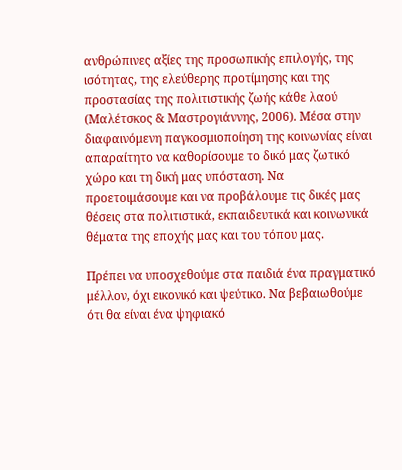ανθρώπινες αξίες της προσωπικής επιλογής, της ισότητας, της ελεύθερης προτίμησης και της προστασίας της πολιτιστικής ζωής κάθε λαού (Μαλέτσκος & Μαστρογιάννης, 2006). Μέσα στην διαφαινόμενη παγκοσμιοποίηση της κοινωνίας είναι απαραίτητο να καθορίσουμε το δικό μας ζωτικό χώρο και τη δική μας υπόσταση. Να προετοιμάσουμε και να προβάλουμε τις δικές μας θέσεις στα πολιτιστικά, εκπαιδευτικά και κοινωνικά θέματα της εποχής μας και του τόπου μας.

Πρέπει να υποσχεθούμε στα παιδιά ένα πραγματικό μέλλον, όχι εικονικό και ψεύτικο. Να βεβαιωθούμε ότι θα είναι ένα ψηφιακό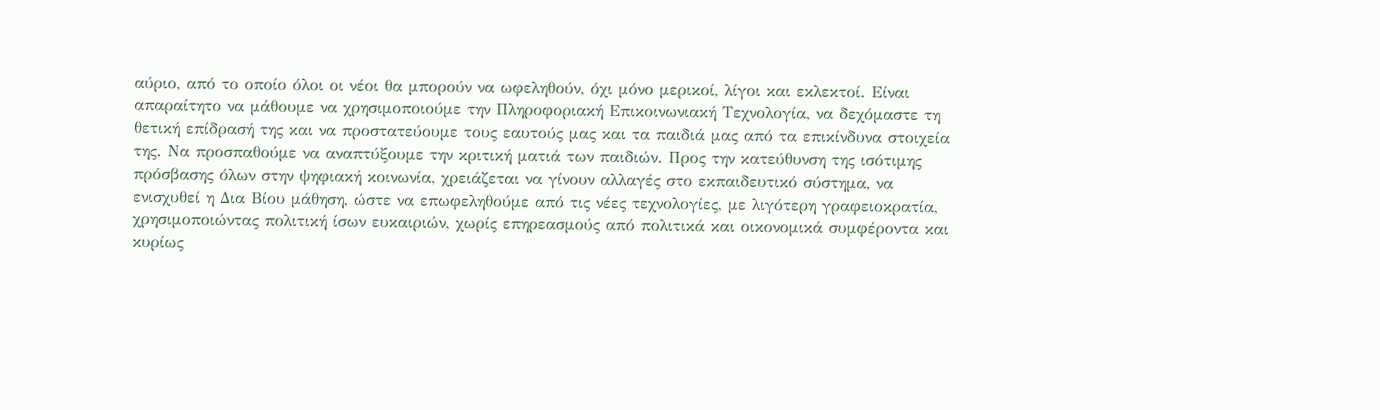αύριο, από το οποίο όλοι οι νέοι θα μπορούν να ωφεληθούν, όχι μόνο μερικοί, λίγοι και εκλεκτοί. Είναι απαραίτητο να μάθουμε να χρησιμοποιούμε την Πληροφοριακή Επικοινωνιακή Τεχνολογία, να δεχόμαστε τη θετική επίδρασή της και να προστατεύουμε τους εαυτούς μας και τα παιδιά μας από τα επικίνδυνα στοιχεία της. Να προσπαθούμε να αναπτύξουμε την κριτική ματιά των παιδιών. Προς την κατεύθυνση της ισότιμης πρόσβασης όλων στην ψηφιακή κοινωνία, χρειάζεται να γίνουν αλλαγές στο εκπαιδευτικό σύστημα, να ενισχυθεί η Δια Βίου μάθηση, ώστε να επωφεληθούμε από τις νέες τεχνολογίες, με λιγότερη γραφειοκρατία, χρησιμοποιώντας πολιτική ίσων ευκαιριών, χωρίς επηρεασμούς από πολιτικά και οικονομικά συμφέροντα και κυρίως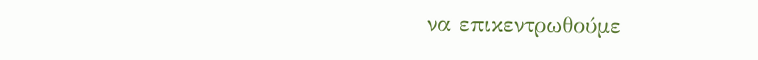να επικεντρωθούμε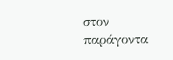στον παράγοντα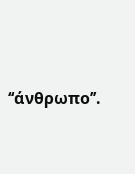‘‘άνθρωπο’’.